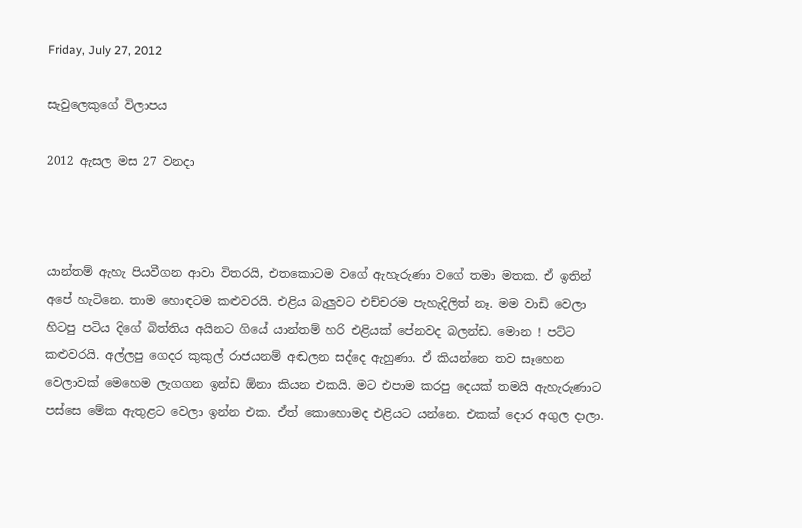Friday, July 27, 2012

සැවුලෙකුගේ විලාපය

2012 ඇසල මස 27 වනදා



යාන්තම් ඇහැ පියවීගන ආවා විතරයි, එතකොටම වගේ ඇහැරුණා වගේ තමා මතක. ඒ ඉතින් අපේ හැටිනෙ. තාම හොඳටම කළුවරයි. එළිය බැලුවට එච්චරම පැහැදිලිත් නෑ. මම වාඩි වෙලා හිටපු පටිය දිගේ බිත්තිය අයිනට ගියේ යාන්තම් හරි එළියක් පේනවද බලන්ඩ. මොන ! පට්ට කළුවරයි. අල්ලපු ගෙදර කුකුල් රාජයනම් අඬලන සද්දෙ ඇහුණා. ඒ කියන්නෙ තව සෑහෙන වෙලාවක් මෙහෙම ලැගගන ඉන්ඩ ඕනා කියන එකයි. මට එපාම කරපු දෙයක් තමයි ඇහැරුණාට පස්සෙ මේක ඇතුළට වෙලා ඉන්න එක. ඒත් කොහොමද එළියට යන්නෙ. එකක් දොර අගුල දාලා.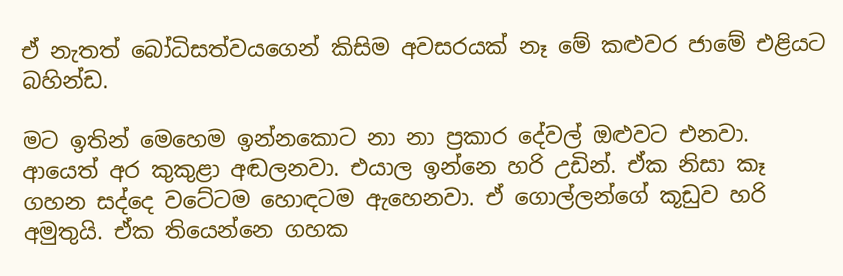ඒ නැතත් බෝධිසත්වයගෙන් කිසිම අවසරයක් නෑ මේ කළුවර ජාමේ එළියට බහින්ඩ.

මට ඉතින් මෙහෙම ඉන්නකොට නා නා ප්‍රකාර දේවල් ඔළුවට එනවා. ආයෙත් අර කුකුළා අඬලනවා. එයාල ඉන්නෙ හරි උඩින්. ඒක නිසා කෑ ගහන සද්දෙ වටේටම හොඳටම ඇහෙනවා. ඒ ගොල්ලන්ගේ කූඩුව හරි අමුතුයි. ඒක තියෙන්නෙ ගහක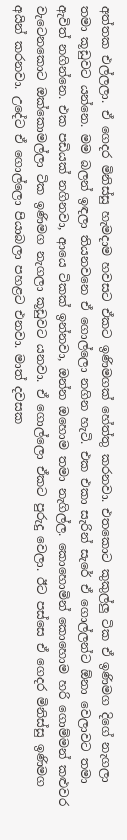අත්තක එල්ලලා. ඒ ගෙදර මිනිස්සු හැමදාම හවසට ඒකට ඉණිමගක් හේත්තු කරනවා. එතකොට කුකුල්ලු ටික ඒ ඉණිමග දිගේ නැගලා තමා කූඩුවට යන්නෙ. මම බලන් ඉඳලා තියනවනෙ ඒ ගොල්ලො නගින හැටි. එක එකා සැරින් සැරේ ඒ ගොල්ලන්ට ඕනා වෙලාවට තමා ඇවිත් නගින්නෙ. එක පඩියක් නගිනවා, ආයෙ ටිකක් ඉන්නවා, ඔන්න ඔහොම තමා නැගිල්ල. කොහොමින් කොහොම හරි ගොම්මන් කළුවර වැටෙනකොට ඔක්කොමල්ලා ටික ඉණිමග නැගලා කූඩුවට යනවා. ඒ ගොල්ලො ඒකට පුරුදු වෙලා. ඊට පස්සෙ ඒ ගෙදර මිනිස්සු ඉණිමග අයින් කරනවා. උදේට ඒ ගොල්ලො පියාබලා පහළට එනවා. මාත් දවසක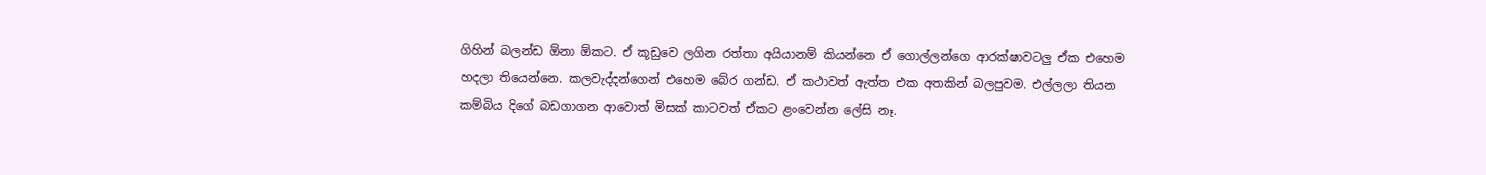ගිහින් බලන්ඩ ඕනා ඕකට. ඒ කූඩුවෙ ලගින රත්තා අයියානම් කියන්නෙ ඒ ගොල්ලන්ගෙ ආරක්ෂාවටලු ඒක එහෙම හදලා තියෙන්නෙ. කලවැද්දන්ගෙන් එහෙම බේර ගන්ඩ. ඒ කථාවත් ඇත්ත එක අතකින් බලපුවම. එල්ලලා තියන කම්බිය දිගේ බඩගාගන ආවොත් මිසක් කාටවත් ඒකට ළංවෙන්න ලේසි නෑ.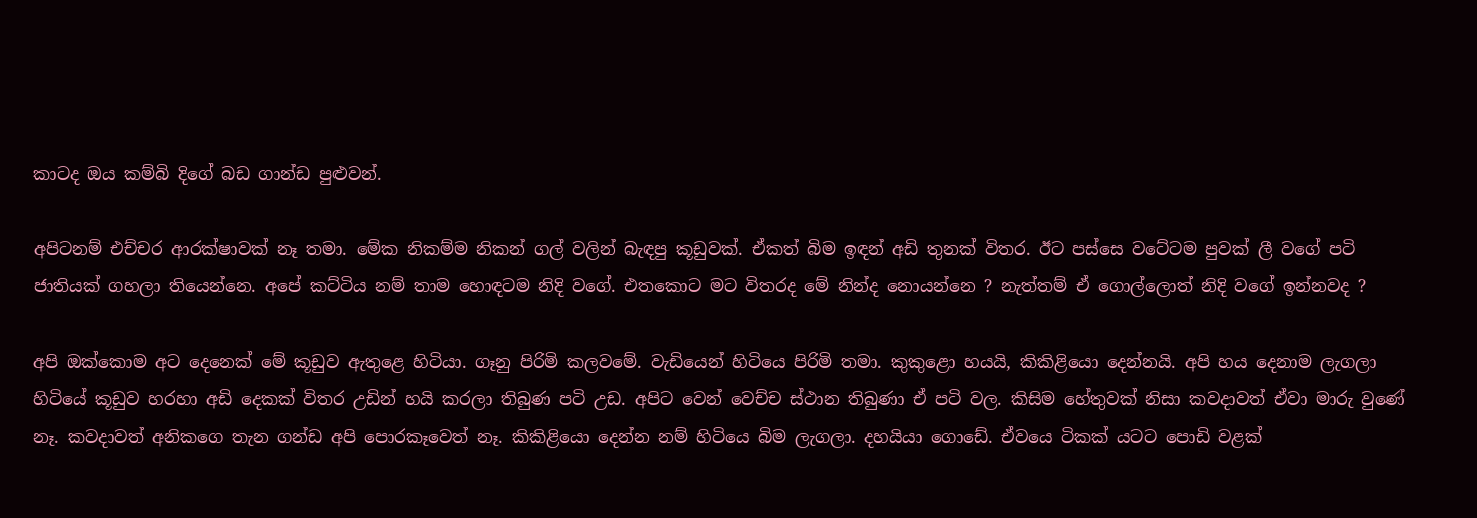කාටද ඔය කම්බි දිගේ බඩ ගාන්ඩ පුළුවන්.

අපිටනම් එච්චර ආරක්ෂාවක් නෑ තමා. මේක නිකම්ම නිකන් ගල් වලින් බැඳපු කූඩුවක්. ඒකත් බිම ඉඳන් අඩි තුනක් විතර. ඊට පස්සෙ වටේටම පුවක් ලී වගේ පටි ජාතියක් ගහලා තියෙන්නෙ. අපේ කට්ටිය නම් තාම හොඳටම නිදි වගේ. එතකොට මට විතරද මේ නින්ද නොයන්නෙ ? නැත්තම් ඒ ගොල්ලොත් නිදි වගේ ඉන්නවද ?

අපි ඔක්කොම අට දෙනෙක් මේ කූඩුව ඇතුළෙ හිටියා. ගෑනු පිරිමි කලවමේ. වැඩියෙන් හිටියෙ පිරිමි තමා. කුකුළො හයයි, කිකිළියො දෙන්නයි. අපි හය දෙනාම ලැගලා හිටියේ කූඩුව හරහා අඩි දෙකක් විතර උඩින් හයි කරලා තිබුණ පටි උඩ. අපිට වෙන් වෙච්ච ස්ථාන තිබුණා ඒ පටි වල. කිසිම හේතුවක් නිසා කවදාවත් ඒවා මාරු වුණේ නෑ. කවදාවත් අනිකගෙ තැන ගන්ඩ අපි පොරකෑවෙත් නෑ. කිකිළියො දෙන්න නම් හිටියෙ බිම ලැගලා. දහයියා ගොඩේ. ඒවයෙ ටිකක් යටට පොඩි වළක්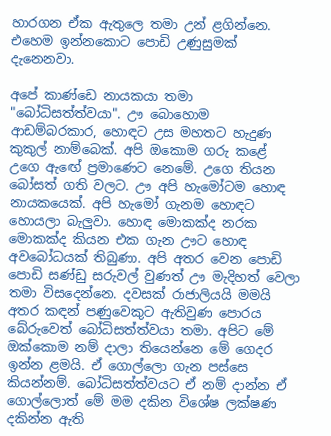හාරගන ඒක ඇතුලෙ තමා උන් ළගින්නෙ. එහෙම ඉන්නකොට පොඩි උණුසුමක් දැනෙනවා.

අපේ කාණ්ඩෙ නායකයා තමා "බෝධිසත්ත්වයා". ඌ බොහොම ආඩම්බරකාර, හොඳට උස මහතට හැදුණ කුකුල් නාම්බෙක්. අපි ඔකොම ගරු කළේ උගෙ ඇඟේ ප්‍රමාණෙට නෙමේ. උගෙ තියන බෝසත් ගති වලට. ඌ අපි හැමෝටම හොඳ නායකයෙක්. අපි හැමෝ ගැනම හොඳට හොයලා බැලුවා. හොඳ මොකක්ද නරක මොකක්ද කියන එක ගැන ඌට හොඳ අවබෝධයක් තිබුණා. අපි අතර වෙන පොඩි පොඩි සණ්ඩු සරුවල් වුණත් ඌ මැදිහත් වෙලා තමා විසදෙන්නෙ. දවසක් රාජාලියයි මමයි අතර කඳන් පණුවෙකුට ඇතිවුණ පොරය බේරුවෙත් බෝධිසත්ත්වයා තමා. අපිට මේ ඔක්කොම නම් දාලා තියෙන්නෙ මේ ගෙදර ඉන්න ළමයි. ඒ ගොල්ලො ගැන පස්සෙ කියන්නම්. බෝධිසත්ත්වයට ඒ නම් දාන්න ඒ ගොල්ලොත් මේ මම දකින විශේෂ ලක්ෂණ දකින්න ඇති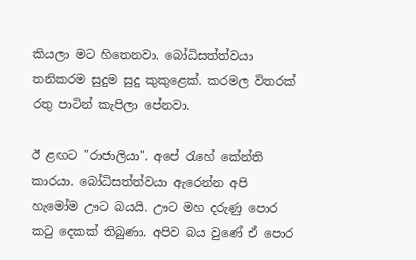කියලා මට හිතෙනවා. බෝධිසත්ත්වයා තනිකරම සුදුම සුදු කුකුළෙක්. කරමල විතරක් රතු පාටින් කැපිලා පේනවා.

ඊ ළඟට "රාජාලියා". අපේ රැහේ කේන්ති කාරයා. බෝධිසත්ත්වයා ඇරෙන්න අපි හැමෝම ඌට බයයි. ඌට මහ දරුණු පොර කටු දෙකක් තිබුණා. අපිව බය වුණේ ඒ පොර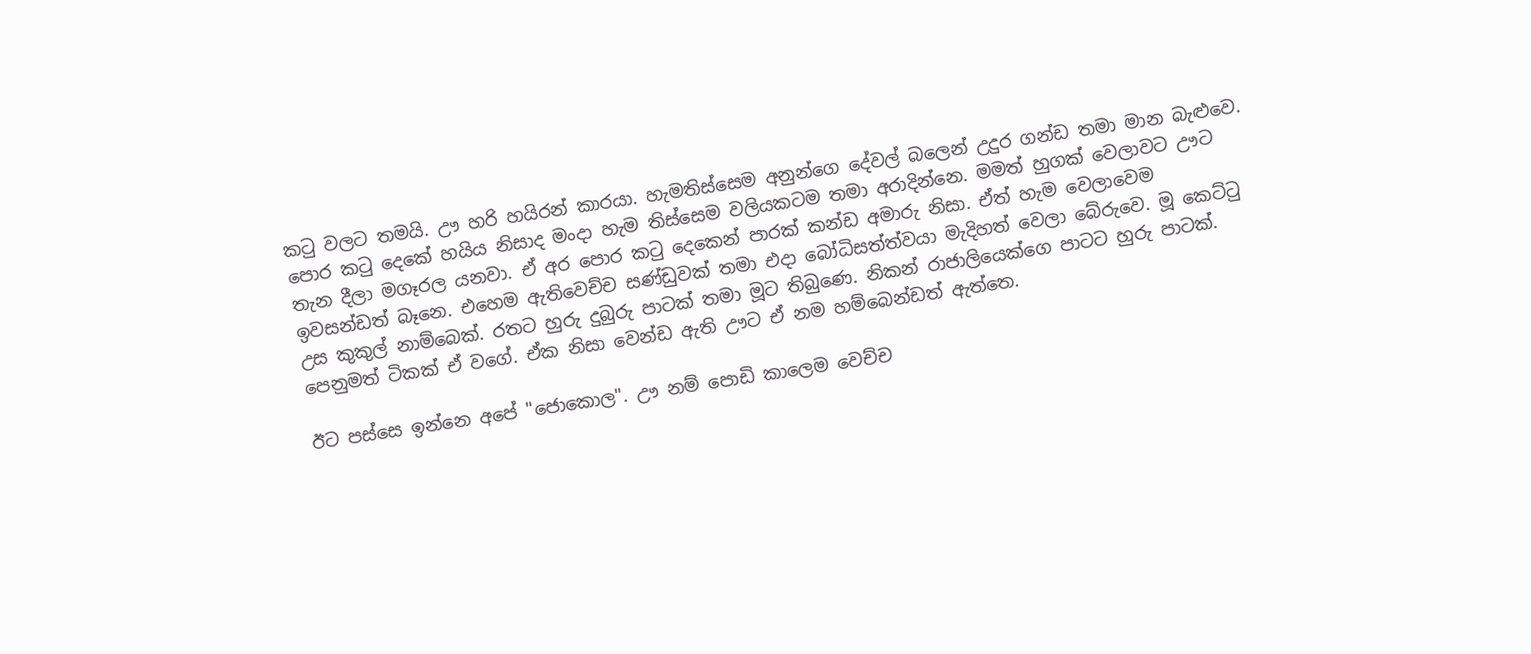කටු වලට තමයි. ඌ හරි හයිරන් කාරයා. හැමතිස්සෙම අනුන්ගෙ දේවල් බලෙන් උදුර ගන්ඩ තමා මාන බැළුවෙ. පොර කටු දෙකේ හයිය නිසාද මංදා හැම තිස්සෙම වලියකටම තමා අරාදින්නෙ. මමත් හුගක් වෙලාවට ඌට තැන දීලා මගෑරල යනවා. ඒ අර පොර කටු දෙකෙන් පාරක් කන්ඩ අමාරු නිසා. ඒත් හැම වෙලාවෙම ඉවසන්ඩත් බෑනෙ. එහෙම ඇතිවෙච්ච සණ්ඩුවක් තමා එදා බෝධිසත්ත්වයා මැදිහත් වෙලා බේරුවෙ. මූ කෙට්ටු උස කුකුල් නාම්බෙක්. රතට හුරු දුබුරු පාටක් තමා මූට තිබුණෙ. නිකන් රාජාලියෙක්ගෙ පාටට හුරු පාටක්. පෙනුමත් ටිකක් ඒ වගේ. ඒක නිසා වෙන්ඩ ඇති ඌට ඒ නම හම්බෙන්ඩත් ඇත්තෙ.

ඊට පස්සෙ ඉන්නෙ අපේ "ජොකොල". ඌ නම් පොඩි කාලෙම වෙච්ච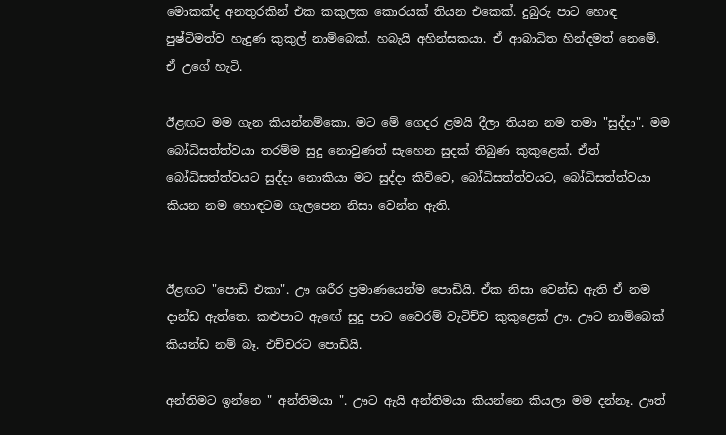මොකක්ද අනතුරකින් එක කකුලක කොරයක් තියන එකෙක්. දුබුරු පාට හොඳ පුෂ්ටිමත්ව හැදුණ කුකුල් නාම්බෙක්. හබැයි අහින්සකයා. ඒ ආබාධිත හින්දමත් නෙමේ. ඒ උගේ හැටි.

ඊළඟට මම ගැන කියන්නම්කො. මට මේ ගෙදර ළමයි දීලා තියන නම තමා "සුද්දා". මම බෝධිසත්ත්වයා තරම්ම සුදු නොවුණත් සැහෙන සුදක් තිබුණ කුකුළෙක්. ඒත් බෝධිසත්ත්වයට සුද්දා නොකියා මට සුද්දා කිව්වෙ, බෝධිසත්ත්වයට, බෝධිසත්ත්වයා කියන නම හොඳටම ගැලපෙන නිසා වෙන්න ඇති.


ඊළඟට "පොඩි එකා". ඌ ශරීර ප්‍රමාණයෙන්ම පොඩියි. ඒක නිසා වෙන්ඩ ඇති ඒ නම දාන්ඩ ඇත්තෙ. කළුපාට ඇඟේ සුදු පාට වෛරම් වැටිච්ච කුකුළෙක් ඌ. ඌට නාම්බෙක් කියන්ඩ නම් බෑ. එච්චරට පොඩියි.

අන්තිමට ඉන්නෙ " අන්තිමයා ". ඌට ඇයි අන්තිමයා කියන්නෙ කියලා මම දන්නෑ. ඌත්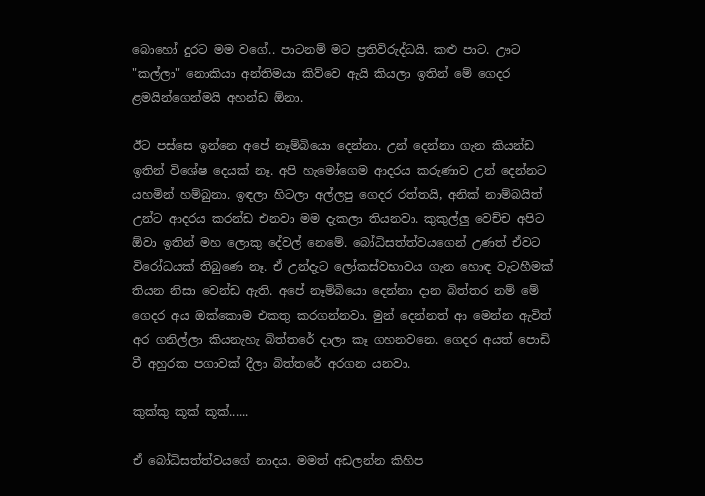බොහෝ දුරට මම වගේ.. පාටනම් මට ප්‍රතිවිරුද්ධයි. කළු පාට. ඌට "කල්ලා" නොකියා අන්තිමයා කිව්වෙ ඇයි කියලා ඉතින් මේ ගෙදර ළමයින්ගෙන්මයි අහන්ඩ ඕනා.

ඊට පස්සෙ ඉන්නෙ අපේ නෑම්බියො දෙන්නා. උන් දෙන්නා ගැන කියන්ඩ ඉතින් විශේෂ දෙයක් නෑ. අපි හැමෝගෙම ආදරය කරුණාව උන් දෙන්නට යහමින් හම්බුනා. ඉඳලා හිටලා අල්ලපු ගෙදර රත්තයි, අනික් නාම්බයිත් උන්ට ආදරය කරන්ඩ එනවා මම දැකලා තියනවා. කුකුල්ලු වෙච්ච අපිට ඕවා ඉතින් මහ ලොකු දේවල් නෙමේ. බෝධිසත්ත්වයගෙන් උණත් ඒවට විරෝධයක් තිබුණෙ නෑ. ඒ උන්දැට ලෝකස්වභාවය ගැන හොඳ වැටහීමක් තියන නිසා වෙන්ඩ ඇති. අපේ නෑම්බියො දෙන්නා දාන බිත්තර නම් මේ ගෙදර අය ඔක්කොම එකතු කරගන්නවා. මුන් දෙන්නත් ආ මෙන්න ඇවිත් අර ගනිල්ලා කියනැහැ බිත්තරේ දාලා කෑ ගහනවනෙ. ගෙදර අයත් පොඩි වී අහුරක පගාවක් දීලා බිත්තරේ අරගන යනවා.

කුක්කු කූක් කූක්......

ඒ බෝධිසත්ත්වයගේ නාදය. මමත් අඩලන්න කිහිප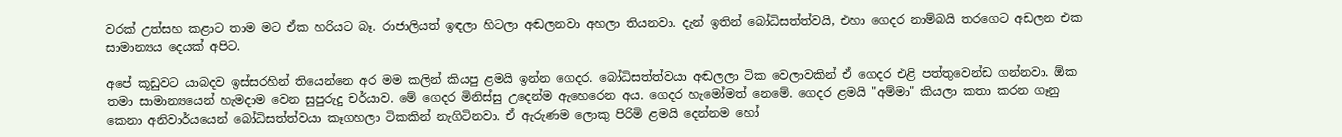වරක් උත්සහ කළාට තාම මට ඒක හරියට බෑ. රාජාලියත් ඉඳලා හිටලා අඬලනවා අහලා තියනවා. දැන් ඉතින් බෝධිසත්ත්වයි, එහා ගෙදර නාම්බයි තරගෙට අඩලන එක සාමාන්‍යය දෙයක් අපිට.

අපේ කූඩුවට යාබදව ඉස්සරහින් තියෙන්නෙ අර මම කලින් කියපු ළමයි ඉන්න ගෙදර. බෝධිසත්ත්වයා අඬලලා ටික වෙලාවකින් ඒ ගෙදර එළි පත්තුවෙන්ඩ ගන්නවා. ඕක තමා සාමාන්‍යයෙන් හැමදාම වෙන සුපුරුදු චර්යාව. මේ ගෙදර මිනිස්සු උදෙන්ම ඇහෙරෙන අය. ගෙදර හැමෝමත් නෙමේ. ගෙදර ළමයි "අම්මා" කියලා කතා කරන ගෑනු කෙනා අනිවාර්යයෙන් බෝධිසත්ත්වයා කෑගහලා ටිකකින් නැගිටිනවා. ඒ ඇරුණම ලොකු පිරිමි ළමයි දෙන්නම හෝ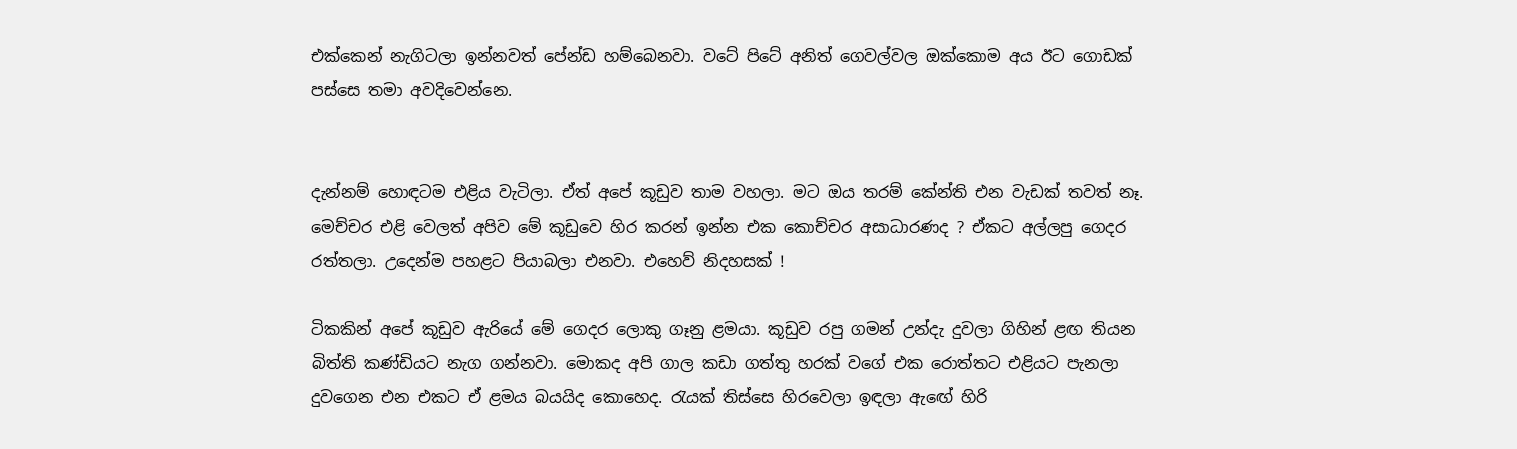එක්කෙන් නැගිටලා ඉන්නවත් පේන්ඩ හම්බෙනවා. වටේ පිටේ අනිත් ගෙවල්වල ඔක්කොම අය ඊට ගොඩක් පස්සෙ තමා අවදිවෙන්නෙ.


දැන්නම් හොඳටම එළිය වැටිලා. ඒත් අපේ කූඩුව තාම වහලා. මට ඔය තරම් කේන්ති එන වැඩක් තවත් නෑ. මෙච්චර එළි වෙලත් අපිව මේ කූඩුවෙ හිර කරන් ඉන්න එක කොච්චර අසාධාරණද ? ඒකට අල්ලපු ගෙදර රත්තලා. උදෙන්ම පහළට පියාබලා එනවා. එහෙව් නිදහසක් !

ටිකකින් අපේ කූඩුව ඇරියේ මේ ගෙදර ලොකු ගෑනු ළමයා. කූඩුව රපු ගමන් උන්දැ දුවලා ගිහින් ළඟ තියන බිත්ති කණ්ඩියට නැග ගන්නවා. මොකද අපි ගාල කඩා ගත්තු හරක් වගේ එක රොත්තට එළියට පැනලා දුවගෙන එන එකට ඒ ළමය බයයිද කොහෙද. රැයක් තිස්සෙ හිරවෙලා ඉඳලා ඇඟේ හිරි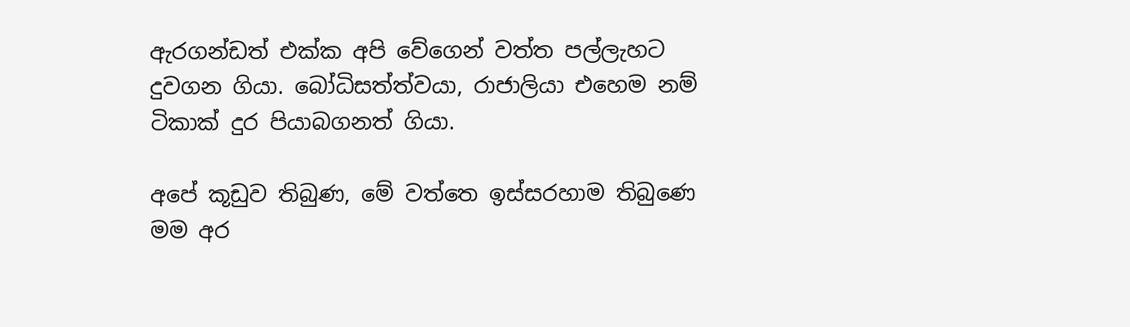ඇරගන්ඩත් එක්ක අපි වේගෙන් වත්ත පල්ලැහට දුවගන ගියා. බෝධිසත්ත්වයා, රාජාලියා එහෙම නම් ටිකාක් දුර පියාබගනත් ගියා.

අපේ කූඩුව තිබුණ, මේ වත්තෙ ඉස්සරහාම තිබුණෙ මම අර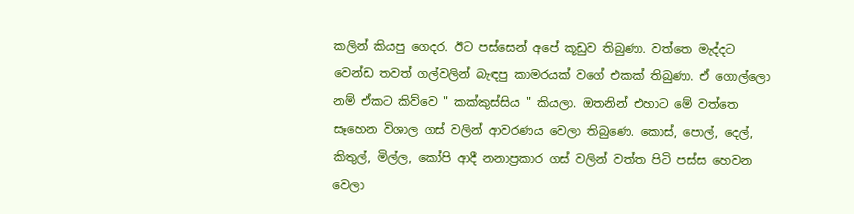කලින් කියපු ගෙදර. ඊට පස්සෙන් අපේ කූඩුව තිබුණා. වත්තෙ මැද්දට වෙන්ඩ තවත් ගල්වලින් බැඳපු කාමරයක් වගේ එකක් තිබුණා. ඒ ගොල්ලො නම් ඒකට කිව්වෙ " කක්කුස්සිය " කියලා. ඔතනින් එහාට මේ වත්තෙ සෑහෙන විශාල ගස් වලින් ආවරණය වෙලා තිබුණෙ. කොස්, පොල්, දෙල්, කිතුල්, මිල්ල, කෝපි ආදී නනාප්‍රකාර ගස් වලින් වත්ත පිටි පස්ස හෙවන වෙලා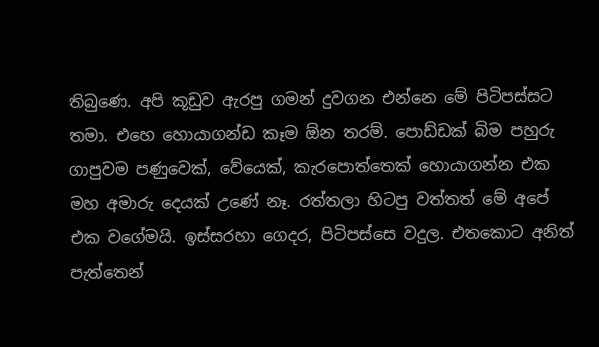තිබුණෙ. අපි කූඩුව ඇරපු ගමන් දුවගන එන්නෙ මේ පිටිපස්සට තමා. එහෙ හොයාගන්ඩ කෑම ඕන තරම්. පොඩ්ඩක් බිම පහුරු ගාපුවම පණුවෙක්, වේයෙක්, කැරපොත්තෙක් හොයාගන්න එක මහ අමාරු දෙයක් උණේ නෑ. රත්තලා හිටපු වත්තත් මේ අපේ එක වගේමයි. ඉස්සරහා ගෙදර, පිටිපස්සෙ වදුල. එතකොට අනිත් පැත්තෙන්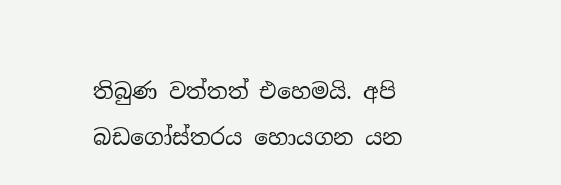තිබුණ වත්තත් එහෙමයි. අපි බඩගෝස්තරය හොයගන යන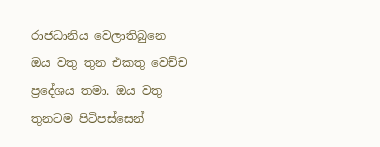රාජධානිය වෙලාතිබුනෙ ඔය වතු තුන එකතු වෙච්ච ප්‍රදේශය තමා. ඔය වතු තුනටම පිටිපස්සෙන්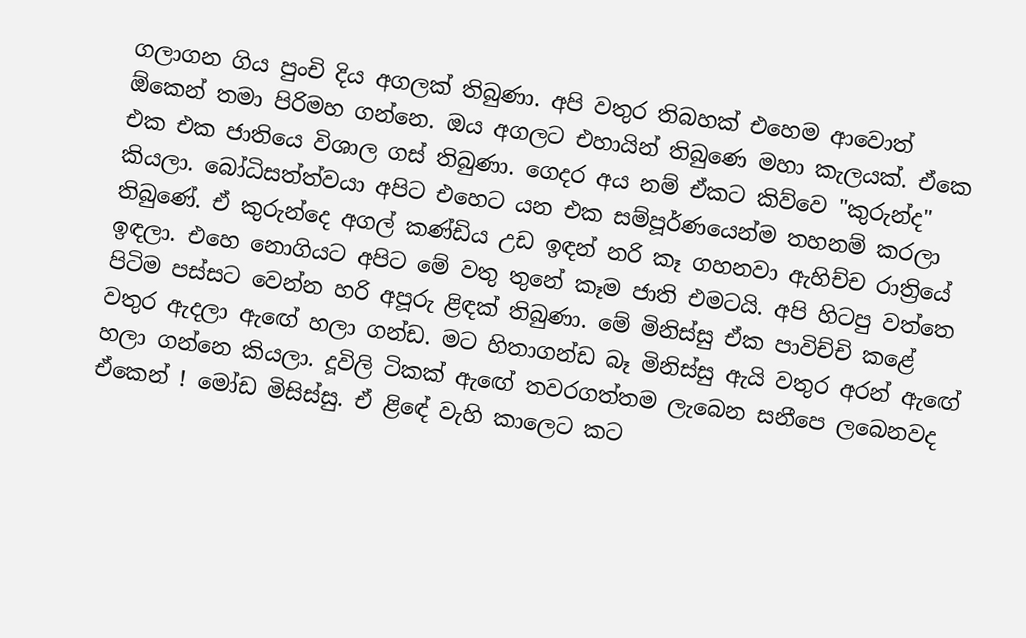ගලාගන ගිය පුංචි දිය අගලක් තිබුණා. අපි වතුර තිබහක් එහෙම ආවොත් ඕකෙන් තමා පිරිමහ ගන්නෙ. ඔය අගලට එහායින් තිබුණෙ මහා කැලයක්. ඒකෙ එක එක ජාතියෙ විශාල ගස් තිබුණා. ගෙදර අය නම් ඒකට කිව්වෙ "කුරුන්ද" කියලා. බෝධිසත්ත්වයා අපිට එහෙට යන එක සම්පූර්ණයෙන්ම තහනම් කරලා තිබුණේ. ඒ කුරුන්දෙ අගල් කණ්ඩිය උඩ ඉඳන් නරි කෑ ගහනවා ඇහිච්ච රාත්‍රියේ ඉඳලා. එහෙ නොගියට අපිට මේ වතු තුනේ කෑම ජාති එමටයි. අපි හිටපු වත්තෙ පිටිම පස්සට වෙන්න හරි අපූරු ළිඳක් තිබුණා. මේ මිනිස්සු ඒක පාවිච්චි කළේ වතුර ඇදලා ඇඟේ හලා ගන්ඩ. මට හිතාගන්ඩ බෑ මිනිස්සු ඇයි වතුර අරන් ඇඟේ හලා ගන්නෙ කියලා. දූවිලි ටිකක් ඇඟේ තවරගත්තම ලැබෙන සනීපෙ ලබෙනවද ඒකෙන් ! මෝඩ මිසිස්සු. ඒ ළිඳේ වැහි කාලෙට කට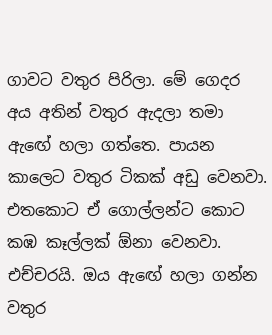ගාවට වතුර පිරිලා. මේ ගෙදර අය අතින් වතුර ඇදලා තමා ඇඟේ හලා ගත්තෙ. පායන කාලෙට වතුර ටිකක් අඩු වෙනවා. එතකොට ඒ ගොල්ලන්ට කොට කඹ කෑල්ලක් ඕනා වෙනවා. එච්චරයි. ඔය ඇඟේ හලා ගන්න වතුර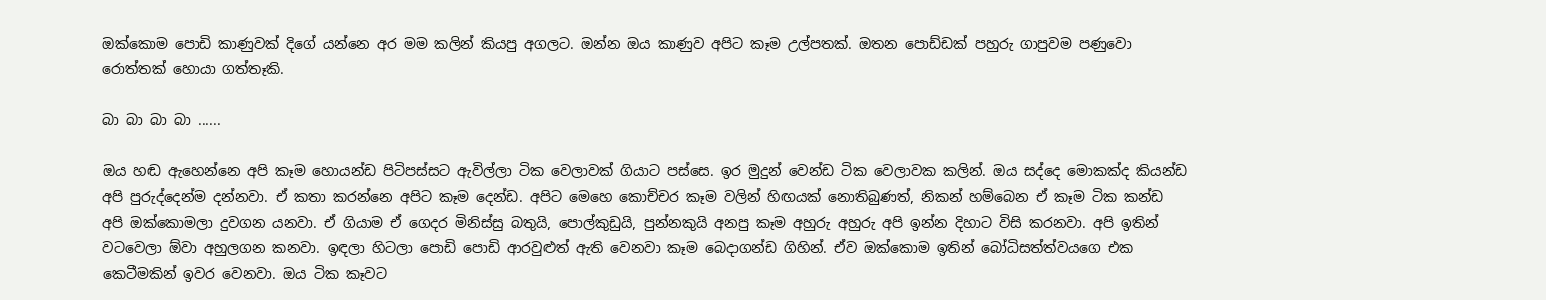ඔක්කොම පොඩි කාණුවක් දිගේ යන්නෙ අර මම කලින් කියපු අගලට. ඔන්න ඔය කාණුව අපිට කෑම උල්පතක්. ඔතන පොඩ්ඩක් පහුරු ගාපුවම පණුවො රොත්තක් හොයා ගත්තෑකි.

බා බා බා බා ......

ඔය හඬ ඇහෙන්නෙ අපි කෑම හොයන්ඩ පිටිපස්සට ඇවිල්ලා ටික වෙලාවක් ගියාට පස්සෙ. ඉර මුදුන් වෙන්ඩ ටික වෙලාවක කලින්. ඔය සද්දෙ මොකක්ද කියන්ඩ අපි පුරුද්දෙන්ම දන්නවා. ඒ කතා කරන්නෙ අපිට කෑම දෙන්ඩ. අපිට මෙහෙ කොච්චර කෑම වලින් හිඟයක් නොතිබුණත්, නිකන් හම්බෙන ඒ කෑම ටික කන්ඩ අපි ඔක්කොමලා දුවගන යනවා. ඒ ගියාම ඒ ගෙදර මිනිස්සු බතුයි, පොල්කුඩුයි, පුන්නකුයි අනපු කෑම අහුරු අහුරු අපි ඉන්න දිහාට විසි කරනවා. අපි ඉතින් වටවෙලා ඕවා අහුලගන කනවා. ඉඳලා හිටලා පොඩි පොඩි ආරවුළුත් ඇති වෙනවා කෑම බෙදාගන්ඩ ගිහින්. ඒව ඔක්කොම ඉතින් බෝධිසත්ත්වයගෙ එක කෙටීමකින් ඉවර වෙනවා. ඔය ටික කෑවට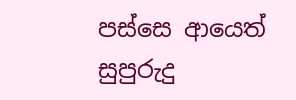පස්සෙ ආයෙත් සුපුරුදු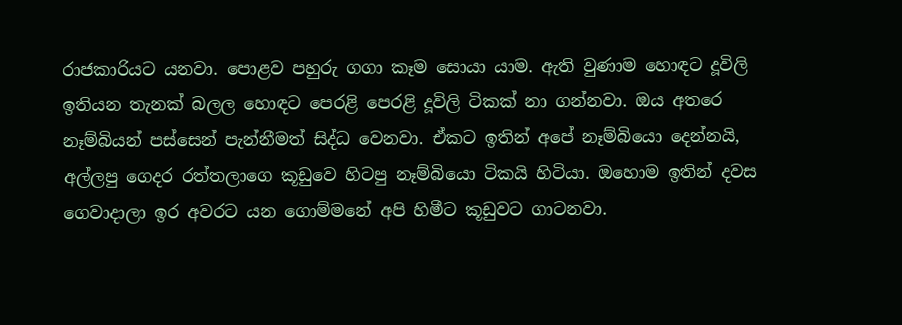රාජකාරියට යනවා. පොළව පහුරු ගගා කෑම සොයා යාම. ඇති වුණාම හොඳට දූවිලි ඉතියන තැනක් බලල හොඳට පෙරළි පෙරළි දූවිලි ටිකක් නා ගන්නවා. ඔය අතරෙ නෑම්බියන් පස්සෙන් පැන්නීමත් සිද්ධ වෙනවා. ඒකට ඉතින් අපේ නෑම්බියො දෙන්නයි, අල්ලපු ගෙදර රත්තලාගෙ කූඩුවෙ හිටපු නෑම්බියො ටිකයි හිටියා. ඔහොම ඉතින් දවස ගෙවාදාලා ඉර අවරට යන ගොම්මනේ අපි හිමීට කූඩුවට ගාටනවා.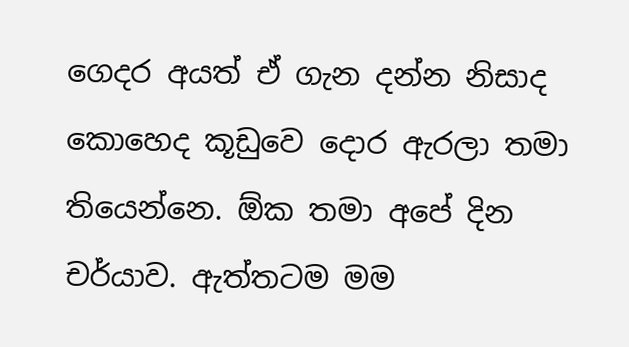ගෙදර අයත් ඒ ගැන දන්න නිසාද කොහෙද කූඩුවෙ දොර ඇරලා තමා තියෙන්නෙ. ඕක තමා අපේ දින චර්යාව. ඇත්තටම මම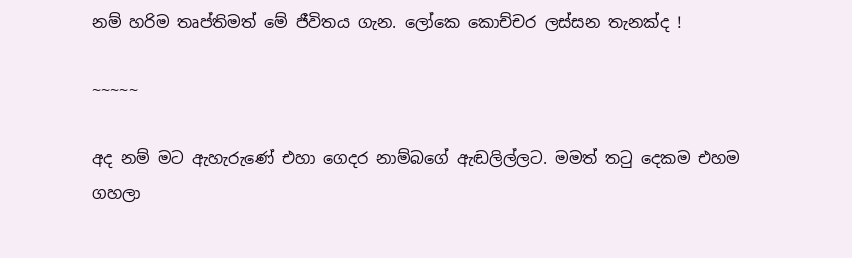නම් හරිම තෘප්තිමත් මේ ජීවිතය ගැන. ලෝකෙ කොච්චර ලස්සන තැනක්ද !

~~~~~

අද නම් මට ඇහැරුණේ එහා ගෙදර නාම්බගේ ඇඬලිල්ලට. මමත් තටු දෙකම එහම ගහලා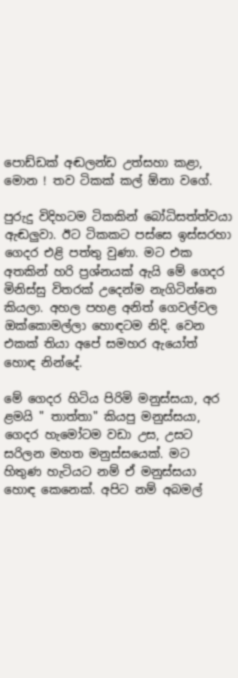පොඩ්ඩක් අඬලන්ඩ උත්සහා කළා, මොන ! තව ටිකක් කල් ඕනා වගේ.

පුරුදු විදිහටම ටිකකින් බෝධිසත්ත්වයා ඇඬලුවා. ඊට ටිකකට පස්සෙ ඉස්සරහා ගෙදර එළි පත්තු වුණා. මට එක අතකින් හරි ප්‍රශ්නයක් ඇයි මේ ගෙදර මිනිස්සු විතරක් උදෙන්ම නැගිටින්නෙ කියලා. අහල පහළ අනිත් ගෙවල්වල ඔක්කොමල්ලා හොඳටම නිදි. වෙන එකක් තියා අපේ සමහර ඇයෝත් හොඳ නින්දේ.

මේ ගෙදර හිටිය පිරිමි මනුස්සයා, අර ළමයි " තාත්තා" කියපු මනුස්සයා, ගෙදර හැමෝටම වඩා උස, උසට සරිලන මහත මනුස්සයෙක්. මට හිතුණ හැටියට නම් ඒ මනුස්සයා හොඳ කෙනෙක්. අපිට නම් අබමල්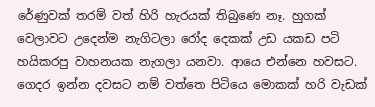රේණුවක් තරම් වත් හිරි හැරයක් තිබුණෙ නෑ. හුගක් වෙලාවට උදෙන්ම නැගිටලා රෝද දෙකක් උඩ යකඩ පටි හයිකරපු වාහනයක නැගලා යනවා. ආයෙ එන්නෙ හවසට. ගෙදර ඉන්න දවසට නම් වත්තෙ පිටියෙ මොකක් හරි වැඩක්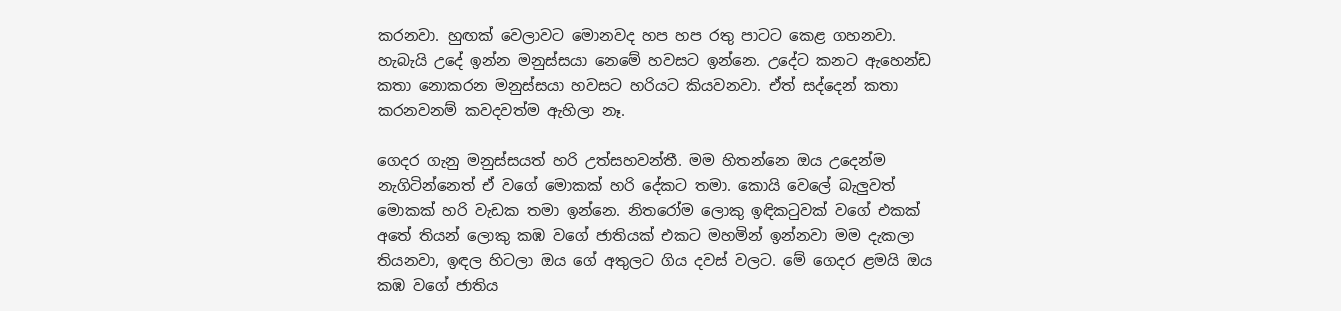කරනවා. හුඟක් වෙලාවට මොනවද හප හප රතු පාටට කෙළ ගහනවා. හැබැයි උදේ ඉන්න මනුස්සයා නෙමේ හවසට ඉන්නෙ. උදේට කනට ඇහෙන්ඩ කතා නොකරන මනුස්සයා හවසට හරියට කියවනවා. ඒත් සද්දෙන් කතා කරනවනම් කවදවත්ම ඇහිලා නෑ.

ගෙදර ගැනු මනුස්සයත් හරි උත්සහවන්තී. මම හිතන්නෙ ඔය උදෙන්ම නැගිටින්නෙත් ඒ වගේ මොකක් හරි දේකට තමා. කොයි වෙලේ බැලුවත් මොකක් හරි වැඩක තමා ඉන්නෙ. නිතරෝම ලොකු ඉඳිකටුවක් වගේ එකක් අතේ තියන් ලොකු කඹ වගේ ජාතියක් එකට මහමින් ඉන්නවා මම දැකලා තියනවා, ඉඳල හිටලා ඔය ගේ අතුලට ගිය දවස් වලට. මේ ගෙදර ළමයි ඔය කඹ වගේ ජාතිය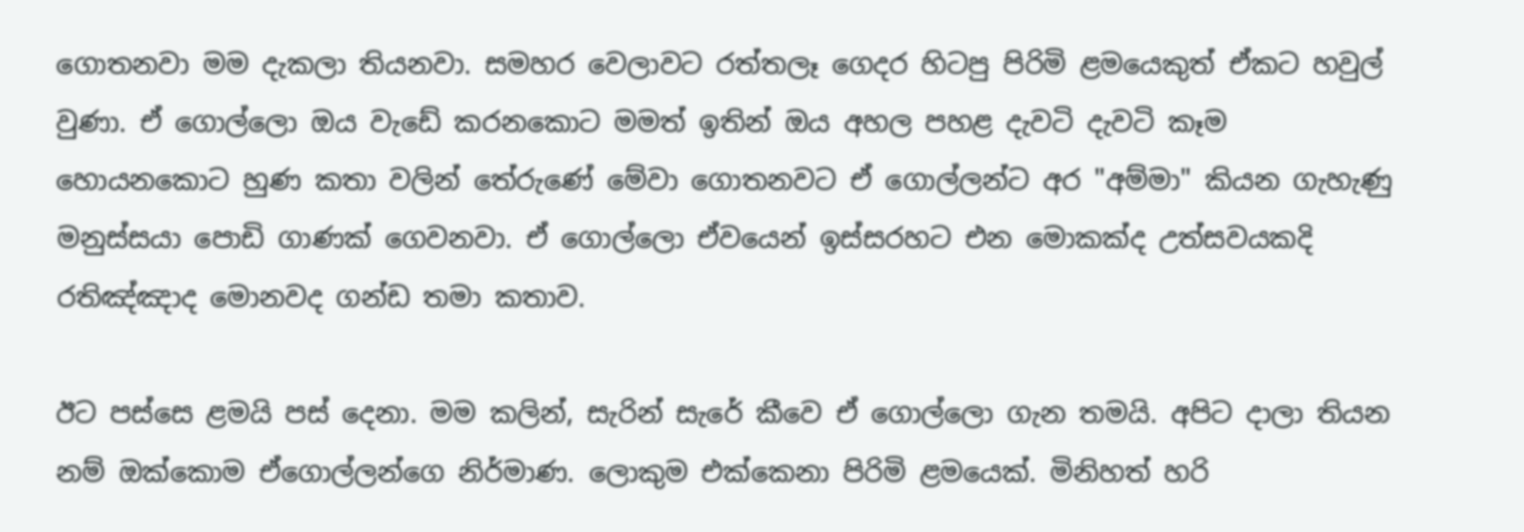ගොතනවා මම දැකලා තියනවා. සමහර වෙලාවට රත්තලෑ ගෙදර හිටපු පිරිමි ළමයෙකුත් ඒකට හවුල් වුණා. ඒ ගොල්ලො ඔය වැඩේ කරනකොට මමත් ඉතින් ඔය අහල පහළ දැවටි දැවටි කෑම හොයනකොට හුණ කතා වලින් තේරුණේ මේවා ගොතනවට ඒ ගොල්ලන්ට අර "අම්මා" කියන ගැහැණු මනුස්සයා පොඩි ගාණක් ගෙවනවා. ඒ ගොල්ලො ඒවයෙන් ඉස්සරහට එන මොකක්ද උත්සවයකදි රතිඤ්ඤාද මොනවද ගන්ඩ තමා කතාව.

ඊට පස්සෙ ළමයි පස් දෙනා. මම කලින්, සැරින් සැරේ කීවෙ ඒ ගොල්ලො ගැන තමයි. අපිට දාලා තියන නම් ඔක්කොම ඒගොල්ලන්ගෙ නිර්මාණ. ලොකුම එක්කෙනා පිරිමි ළමයෙක්. මිනිහත් හරි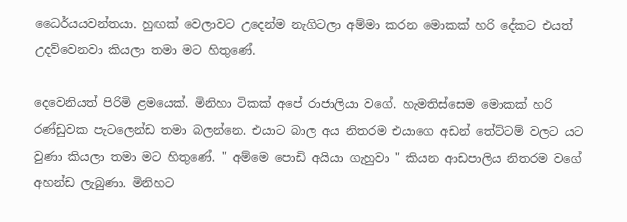ධෛර්යයවන්තයා. හුඟක් වෙලාවට උදෙන්ම නැගිටලා අම්මා කරන මොකක් හරි දේකට එයත් උදව්වෙනවා කියලා තමා මට හිතුණේ.

දෙවෙනියත් පිරිමි ළමයෙක්. මිනිහා ටිකක් අපේ රාජාලියා වගේ. හැමතිස්සෙම මොකක් හරි රණ්ඩුවක පැටලෙන්ඩ තමා බලන්නෙ. එයාට බාල අය නිතරම එයාගෙ අඩන් තේට්ටම් වලට යට වුණා කියලා තමා මට හිතුණේ. " අම්මෙ පොඩි අයියා ගැහුවා " කියන ආඩපාලිය නිතරම වගේ අහන්ඩ ලැබුණා. මිනිහට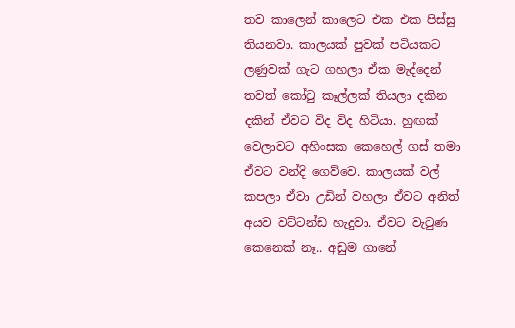තව කාලෙන් කාලෙට එක එක පිස්සු තියනවා. කාලයක් පුවක් පටියකට ලණුවක් ගැට ගහලා ඒක මැද්දෙන් තවත් කෝටු කෑල්ලක් තියලා දකින දකින් ඒවට විද විද හිටියා. හුඟක් වෙලාවට අහිංසක කෙහෙල් ගස් තමා ඒවට වන්දි ගෙව්වෙ. කාලයක් වල් කපලා ඒවා උඩින් වහලා ඒවට අනිත් අයව වට්ටන්ඩ හැදුවා. ඒවට වැටුණ කෙනෙක් නෑ.. අඩුම ගානේ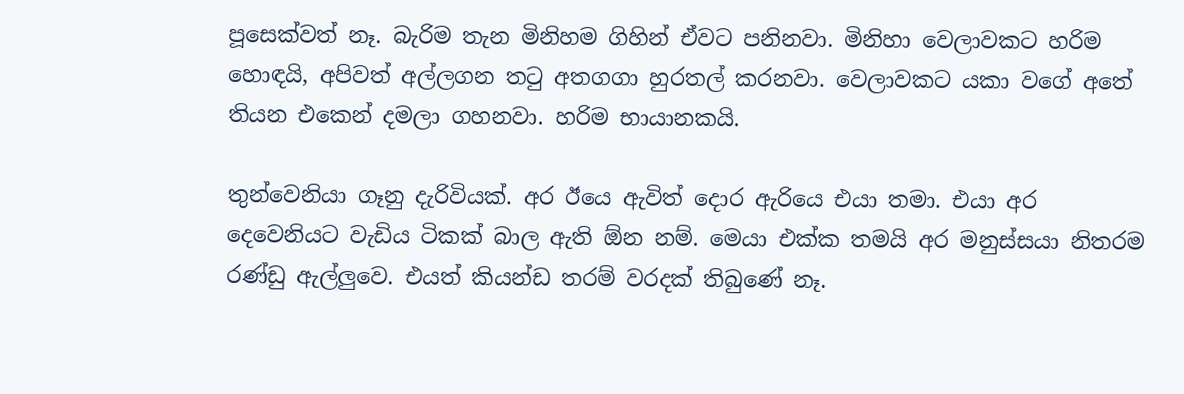පූසෙක්වත් නෑ. බැරිම තැන මිනිහම ගිහින් ඒවට පනිනවා. මිනිහා වෙලාවකට හරිම හොඳයි, අපිවත් අල්ලගන තටු අතගගා හුරතල් කරනවා. වෙලාවකට යකා වගේ අතේ තියන එකෙන් දමලා ගහනවා. හරිම භායානකයි.

තුන්වෙනියා ගෑනු දැරිවියක්. අර ඊයෙ ඇවිත් දොර ඇරියෙ එයා තමා. එයා අර දෙවෙනියට වැඩිය ටිකක් බාල ඇති ඕන නම්. මෙයා එක්ක තමයි අර මනුස්සයා නිතරම රණ්ඩු ඇල්ලුවෙ. එයත් කියන්ඩ තරම් වරදක් තිබුණේ නෑ.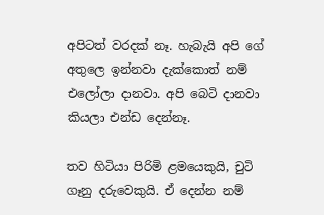අපිටත් වරදක් නෑ. හැබැයි අපි ගේ අතුලෙ ඉන්නවා දැක්කොත් නම් එලෝලා දානවා. අපි බෙටි දානවා කියලා එන්ඩ දෙන්නෑ.

තව හිටියා පිරිමි ළමයෙකුයි, චුටි ගෑනු දරුවෙකුයි. ඒ දෙන්න නම්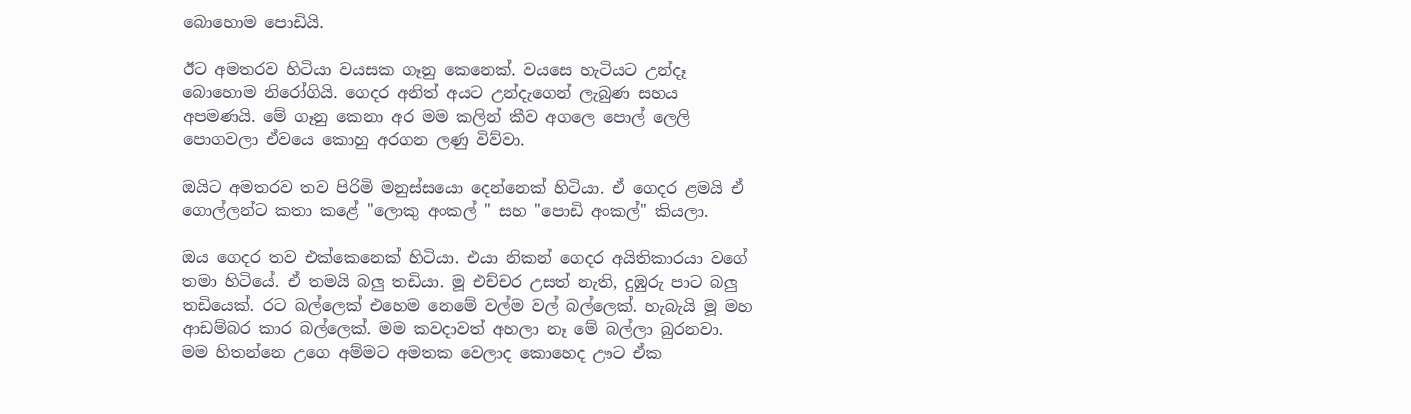බොහොම පොඩියි.

ඊට අමතරව හිටියා වයසක ගෑනු කෙනෙක්. වයසෙ හැටියට උන්දෑ බොහොම නිරෝගියි. ගෙදර අනිත් අයට උන්දැගෙන් ලැබුණ සහය අපමණයි. මේ ගෑනු කෙනා අර මම කලින් කීව අගලෙ පොල් ලෙලි පොගවලා ඒවයෙ කොහු අරගන ලණු විව්වා.

ඔයිට අමතරව තව පිරිමි මනුස්සයො දෙන්නෙක් හිටියා. ඒ ගෙදර ළමයි ඒ ගොල්ලන්ට කතා කළේ "ලොකු අංකල් " සහ "පොඩි අංකල්" කියලා.

ඔය ගෙදර තව එක්කෙනෙක් හිටියා. එයා නිකන් ගෙදර අයිතිකාරයා වගේ තමා හිටියේ. ඒ තමයි බලු තඩියා. මූ එච්චර උසත් නැති, දුඹුරු පාට බලු තඩියෙක්. රට බල්ලෙක් එහෙම නෙමේ වල්ම වල් බල්ලෙක්. හැබැයි මූ මහ ආඩම්බර කාර බල්ලෙක්. මම කවදාවත් අහලා නෑ මේ බල්ලා බුරනවා. මම හිතන්නෙ උගෙ අම්මට අමතක වෙලාද කොහෙද ඌට ඒක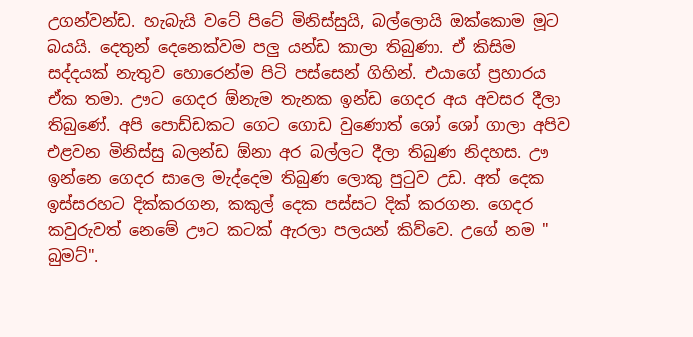උගන්වන්ඩ. හැබැයි වටේ පිටේ මිනිස්සුයි, බල්ලොයි ඔක්කොම මූට බයයි. දෙතුන් දෙනෙක්වම පලු යන්ඩ කාලා තිබුණා. ඒ කිසිම සද්දයක් නැතුව හොරෙන්ම පිටි පස්සෙන් ගිහින්. එයාගේ ප්‍රහාරය ඒක තමා. ඌට ගෙදර ඕනැම තැනක ඉන්ඩ ගෙදර අය අවසර දීලා තිබුණේ. අපි පොඩ්ඩකට ගෙට ගොඩ වුණොත් ශෝ ශෝ ගාලා අපිව එළවන මිනිස්සු බලන්ඩ ඕනා අර බල්ලට දීලා තිබුණ නිදහස. ඌ ඉන්නෙ ගෙදර සාලෙ මැද්දෙම තිබුණ ලොකු පුටුව උඩ. අත් දෙක ඉස්සරහට දික්කරගන, කකුල් දෙක පස්සට දික් කරගන. ගෙදර කවුරුවත් නෙමේ ඌට කටක් ඇරලා පලයන් කිව්වෙ. උගේ නම " බුමට්".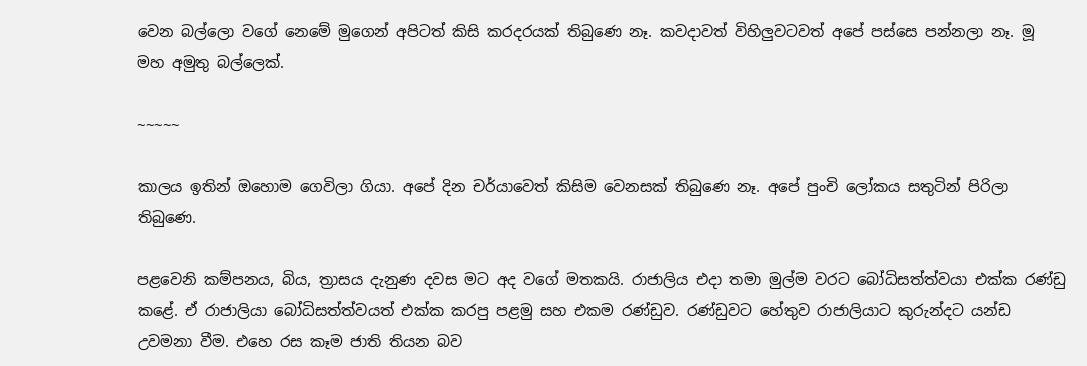වෙන බල්ලො වගේ නෙමේ මුගෙන් අපිටත් කිසි කරදරයක් තිබුණෙ නෑ. කවදාවත් විහිලුවටවත් අපේ පස්සෙ පන්නලා නෑ. මූ මහ අමුතු බල්ලෙක්.

~~~~~

කාලය ඉතින් ඔහොම ගෙවිලා ගියා. අපේ දින චර්යාවෙත් කිසිම වෙනසක් තිබුණෙ නෑ. අපේ පුංචි ලෝකය සතුටින් පිරිලා තිබුණෙ.

පළවෙනි කම්පනය, බිය, ත්‍රාසය දැනුණ දවස මට අද වගේ මතකයි. රාජාලිය එදා තමා මුල්ම වරට බෝධිසත්ත්වයා එක්ක රණ්ඩු කළේ. ඒ රාජාලියා බෝධිසත්ත්වයත් එක්ක කරපු පළමු සහ එකම රණ්ඩුව. රණ්ඩුවට හේතුව රාජාලියාට කුරුන්දට යන්ඩ උවමනා වීම. එහෙ රස කෑම ජාති තියන බව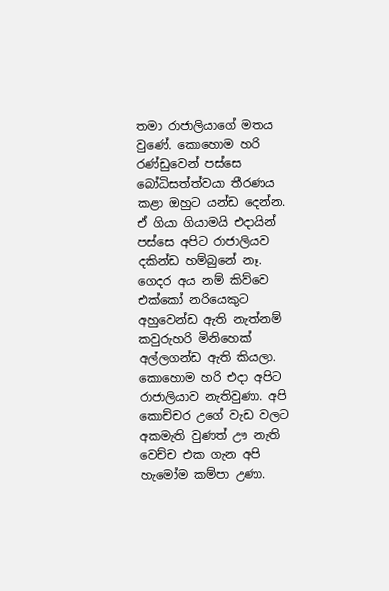තමා රාජාලියාගේ මතය වුණේ. කොහොම හරි රණ්ඩුවෙන් පස්සෙ බෝධිසත්ත්වයා තීරණය කළා ඔහුට යන්ඩ දෙන්න. ඒ ගියා ගියාමයි එදායින් පස්සෙ අපිට රාජාලියව දකින්ඩ හම්බුනේ නෑ. ගෙදර අය නම් කිව්වෙ එක්කෝ නරියෙකුට අහුවෙන්ඩ ඇති නැත්නම් කවුරුහරි මිනිහෙක් අල්ලගන්ඩ ඇති කියලා. කොහොම හරි එදා අපිට රාජාලියාව නැතිවුණා. අපි කොච්චර උගේ වැඩ වලට අකමැති වුණත් ඌ නැති වෙච්ච එක ගැන අපි හැමෝම කම්පා උණා.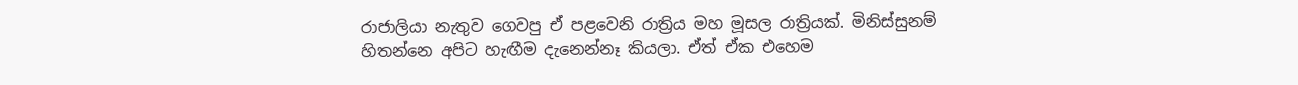රාජාලියා නැතුව ගෙවපු ඒ පළවෙනි රාත්‍රිය මහ මූසල රාත්‍රියක්. මිනිස්සුනම් හිතන්නෙ අපිට හැඟීම දැනෙන්නෑ කියලා. ඒත් ඒක එහෙම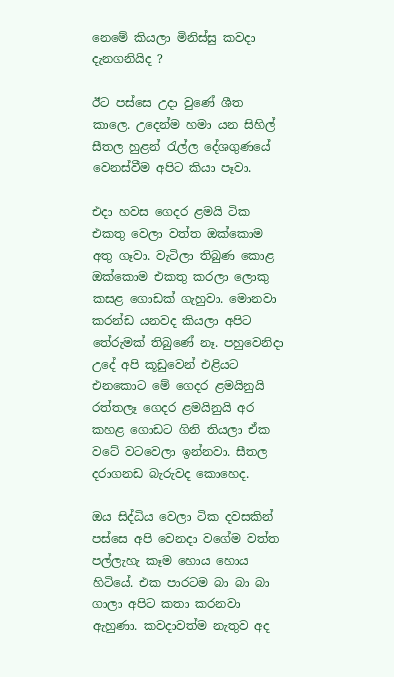නෙමේ කියලා මිනිස්සු කවදා දැනගනියිද ?

ඊට පස්සෙ උදා වුණේ ශීත කාලෙ. උදෙන්ම හමා යන සිහිල් සීතල හුළන් රැල්ල දේශගුණයේ වෙනස්වීම අපිට කියා පෑවා.

එදා හවස ගෙදර ළමයි ටික එකතු වෙලා වත්ත ඔක්කොම අතු ගෑවා. වැටිලා තිබුණ කොළ ඔක්කොම එකතු කරලා ලොකු කසළ ගොඩක් ගැහුවා. මොනවා කරන්ඩ යනවද කියලා අපිට තේරුමක් තිබුණේ නෑ. පහුවෙනිදා උදේ අපි කූඩුවෙන් එළියට එනකොට මේ ගෙදර ළමයිනුයි රත්තලෑ ගෙදර ළමයිනුයි අර කහළ ගොඩට ගිනි තියලා ඒක වටේ වටවෙලා ඉන්නවා. සීතල දරාගනඩ බැරුවද කොහෙද.

ඔය සිද්ධිය වෙලා ටික දවසකින් පස්සෙ අපි වෙනදා වගේම වත්ත පල්ලැහැ කෑම හොය හොය හිටියේ. එක පාරටම බා බා බා ගාලා අපිට කතා කරනවා ඇහුණා. කවදාවත්ම නැතුව අද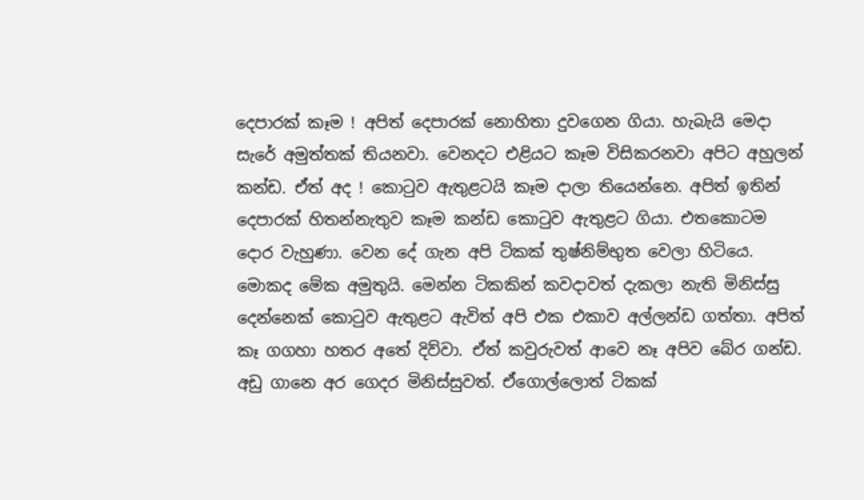දෙපාරක් කෑම ! අපිත් දෙපාරක් නොහිතා දුවගෙන ගියා. හැබැයි මෙදා සැරේ අමුත්තක් තියනවා. වෙනදට එළියට කෑම විසිකරනවා අපිට අහුලන් කන්ඩ. ඒත් අද ! කොටුව ඇතුළටයි කෑම දාලා තියෙන්නෙ. අපිත් ඉතින් දෙපාරක් හිතන්නැතුව කෑම කන්ඩ කොටුව ඇතුළට ගියා. එතකොටම දොර වැහුණා. වෙන දේ ගැන අපි ටිකක් තුෂ්නිම්භුත වෙලා හිටියෙ. මොකද මේක අමුතුයි. මෙන්න ටිකකින් කවදාවත් දැකලා නැති මිනිස්සු දෙන්නෙක් කොටුව ඇතුළට ඇවිත් අපි එක එකාව අල්ලන්ඩ ගත්තා. අපිත් කෑ ගගහා හතර අතේ දිව්වා. ඒත් කවුරුවත් ආවෙ නෑ අපිව බේර ගන්ඩ. අඩු ගානෙ අර ගෙදර මිනිස්සුවත්. ඒගොල්ලොත් ටිකක්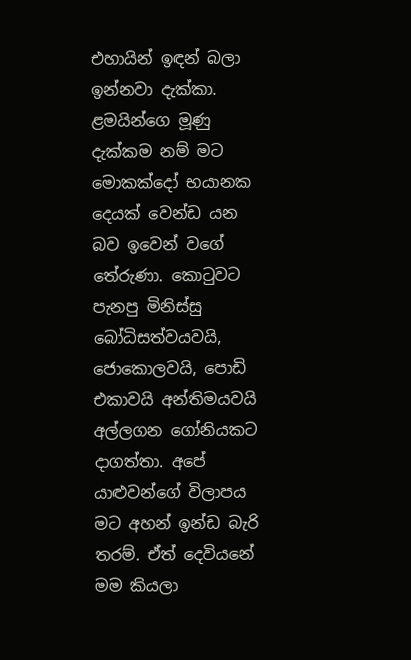එහායින් ඉඳන් බලා ඉන්නවා දැක්කා. ළමයින්ගෙ මූණු දැක්කම නම් මට මොකක්දෝ භයානක දෙයක් වෙන්ඩ යන බව ඉවෙන් වගේ තේරුණා. කොටුවට පැනපු මිනිස්සු බෝධිසත්වයවයි, ජොකොලවයි, පොඩි එකාවයි අන්තිමයවයි අල්ලගන ගෝනියකට දාගත්තා. අපේ යාළුවන්ගේ විලාපය මට අහන් ඉන්ඩ බැරි තරම්. ඒත් දෙවියනේ මම කියලා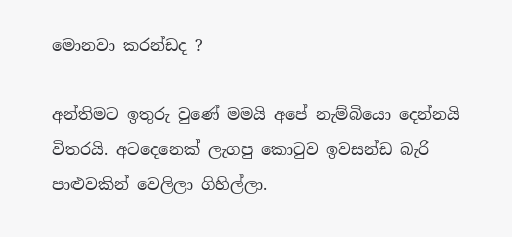මොනවා කරන්ඩද ?

අන්තිමට ඉතුරු වුණේ මමයි අපේ නැම්බියො දෙන්නයි විතරයි. අටදෙනෙක් ලැගපු කොටුව ඉවසන්ඩ බැරි පාළුවකින් වෙලිලා ගිහිල්ලා.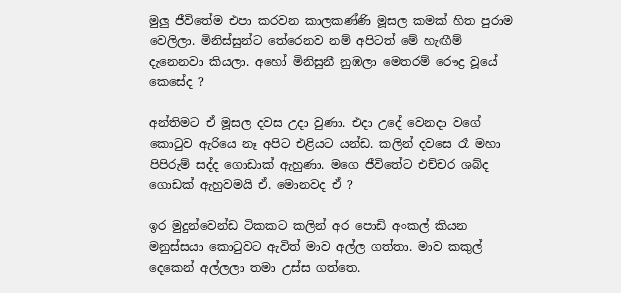මුලු ජීවිතේම එපා කරවන කාලකණ්ණි මූසල කමක් හිත පුරාම වෙලිලා. මිනිස්සුන්ට තේරෙනව නම් අපිටත් මේ හැඟීම් දැනෙනවා කියලා. අහෝ මිනිසුනී නුඹලා මෙතරම් රෞද්‍ර වූයේ කෙසේද ?

අන්තිමට ඒ මූසල දවස උදා වුණා. එදා උදේ වෙනදා වගේ කොටුව ඇරියෙ නෑ අපිට එළියට යන්ඩ. කලින් දවසෙ රෑ මහා පිපිරුම් සද්ද ගොඩාක් ඇහුණා. මගෙ ජීවිතේට එච්චර ශබ්ද ගොඩක් ඇහුවමයි ඒ. මොනවද ඒ ?

ඉර මුදුන්වෙන්ඩ ටිකකට කලින් අර පොඩි අංකල් කියන මනුස්සයා කොටුවට ඇවිත් මාව අල්ල ගත්තා. මාව කකුල් දෙකෙන් අල්ලලා තමා උස්ස ගත්තෙ.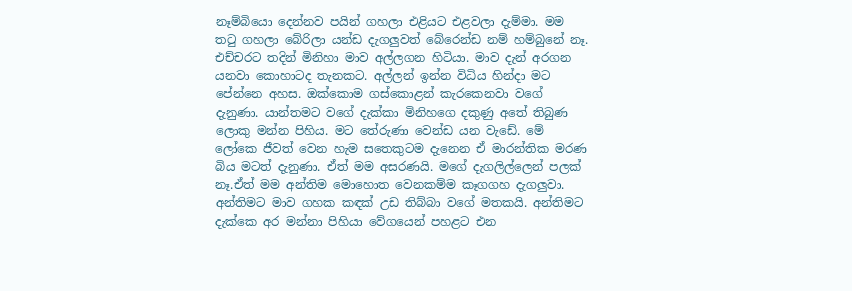නෑම්බියො දෙන්නව පයින් ගහලා එළියට එළවලා දැම්මා. මම තටු ගහලා බේරිලා යන්ඩ දැගලුවත් බේරෙන්ඩ නම් හම්බුනේ නෑ. එච්චරට තදින් මිනිහා මාව අල්ලගන හිටියා. මාව දැන් අරගන යනවා කොහාටද තැනකට. අල්ලන් ඉන්න විධිය හින්දා මට පේන්නෙ අහස. ඔක්කොම ගස්කොළන් කැරකෙනවා වගේ දැනුණා. යාන්තමට වගේ දැක්කා මිනිහගෙ දකුණු අතේ තිබුණ ලොකු මන්න පිහිය. මට තේරුණා වෙන්ඩ යන වැඩේ. මේ ලෝකෙ ජීවත් වෙන හැම සතෙකුටම දැනෙන ඒ මාරන්තික මරණ බිය මටත් දැනුණා. ඒත් මම අසරණයි. මගේ දැගලිල්ලෙන් පලක් නෑ.ඒත් මම අන්තිම මොහොත වෙනකම්ම කෑගගහ දැගලුවා. අන්තිමට මාව ගහක කඳක් උඩ තිබ්බා වගේ මතකයි. අන්තිමට දැක්කෙ අර මන්නා පිහියා වේගයෙන් පහළට එන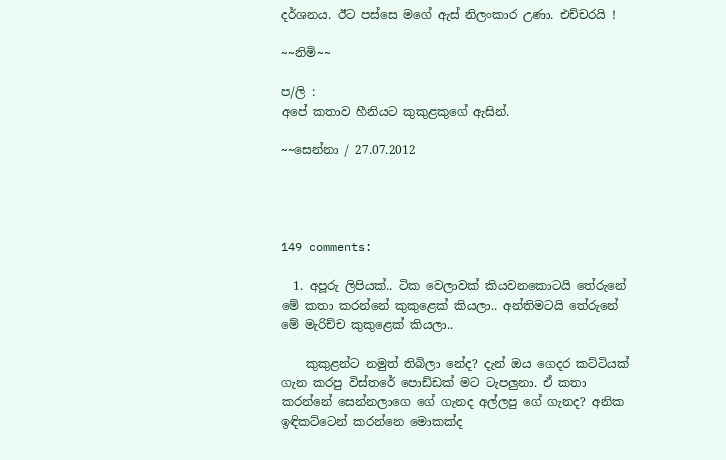දර්ශනය. ඊට පස්සෙ මගේ ඇස් නිලංකාර උණා. එච්චරයි !

~~නිමි~~

ප/ලි :
අපේ කතාව හීනියට කුකුළකුගේ ඇසින්.

~~සෙන්නා / 27.07.2012




149 comments:

  1. අපූරු ලිපියක්.. ටික වෙලාවක් කියවනකොටයි තේරුනේ මේ කතා කරන්නේ කුකුළෙක් කියලා.. අන්තිමටයි තේරුනේ මේ මැරිච්ච කුකුළෙක් කියලා..

    කුකුළන්ට නමුත් තිබිලා නේද? දැන් ඔය ගෙදර කට්ටියක් ගැන කරපු විස්තරේ පොඩ්ඩක් මට ටැපලුනා. ඒ කතා කරන්නේ සෙන්නලාගෙ ගේ ගැනද අල්ලපු ගේ ගැනද? අනික ඉඳිකට්ටෙන් කරන්නෙ මොකක්ද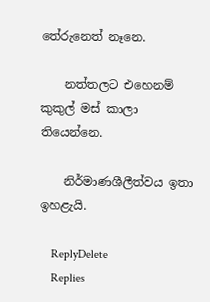තේරුනෙත් නෑනෙ.

    නත්තලට එහෙනම් කුකුල් මස් කාලා තියෙන්නෙ.

    නිර්මාණශීලීත්වය ඉතා ඉහළැයි.

    ReplyDelete
    Replies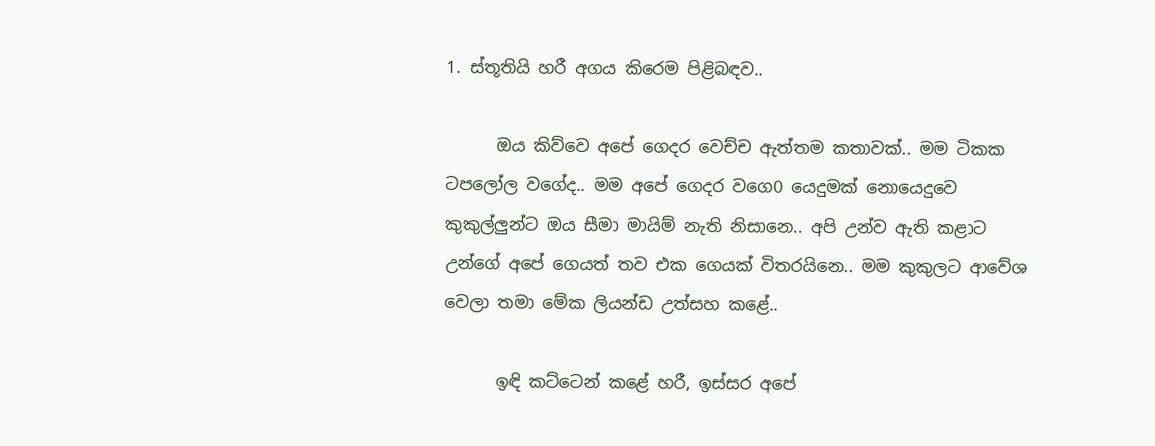1. ස්තූතියි හරී අගය කිරෙම පිළිබඳව..

      ඔය කිව්වෙ අපේ ගෙදර වෙච්ච ඇත්තම කතාවක්.. මම ටිකක ටපලෝල වගේද.. මම අපේ ගෙදර වගෙ0 යෙදුමක් නොයෙදුවෙ කුකුල්ලුන්ට ඔය සීමා මායිම් නැති නිසානෙ.. අපි උන්ව ඇති කළාට උන්ගේ අපේ ගෙයත් තව එක ගෙයක් විතරයිනෙ.. මම කුකුලට ආවේශ වෙලා තමා මේක ලියන්ඩ උත්සහ කළේ..

      ඉඳි කට්ටෙන් කළේ හරී, ඉස්සර අපේ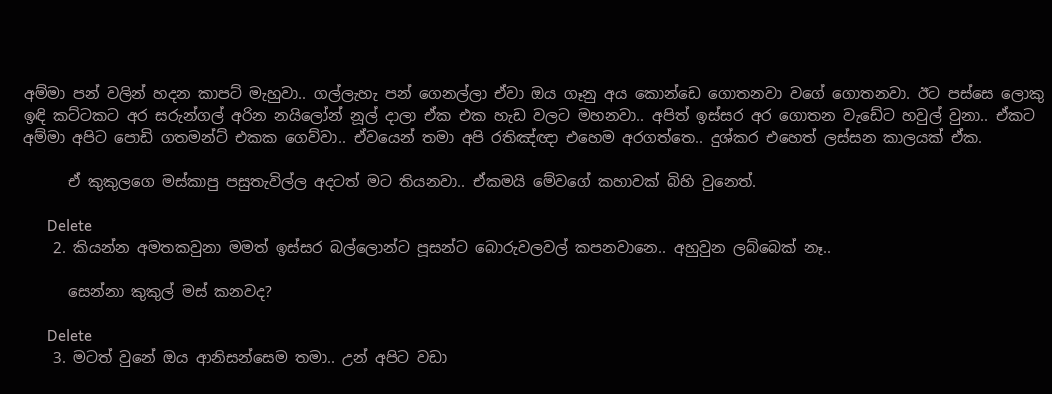අම්මා පන් වලින් හදන කාපට් මැහුවා.. ගල්ලැහැ පන් ගෙනල්ලා ඒවා ඔය ගෑනු අය කොන්ඩෙ ගොතනවා වගේ ගොතනවා. ඊට පස්සෙ ලොකු ඉඳි කට්ටකට අර සරුන්ගල් අරින නයිලෝන් නූල් දාලා ඒක එක හැඩ වලට මහනවා.. අපිත් ඉස්සර අර ගොතන වැඩේට හවුල් වුනා.. ඒකට අම්මා අපිට පොඩි ගතමන්ට් එකක ගෙව්වා.. ඒවයෙන් තමා අපි රතිඤ්ඥා එහෙම අරගත්තෙ.. දුශ්කර එහෙත් ලස්සන කාලයක් ඒක.

      ඒ කුකුලගෙ මස්කාපු පසුතැවිල්ල අදටත් මට තියනවා.. ඒකමයි මේවගේ කහාවක් බිහි වුනෙත්.

      Delete
    2. කියන්න අමතකවුනා මමත් ඉස්සර බල්ලොන්ට පූසන්ට බොරුවලවල් කපනවානෙ.. අහුවුන ලබ්බෙක් නෑ..

      සෙන්නා කුකුල් මස් කනවද?

      Delete
    3. මටත් වුනේ ඔය ආනිසන්සෙම තමා.. උන් අපිට වඩා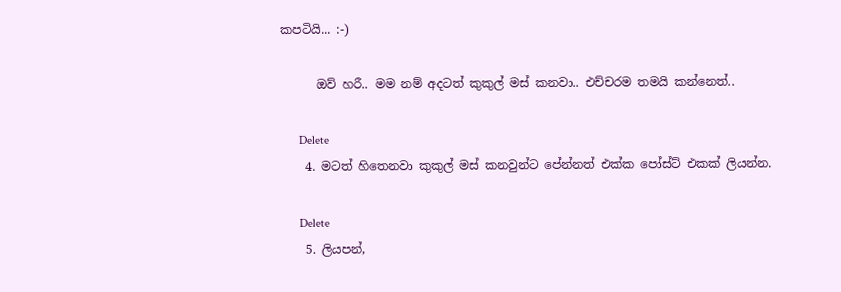කපටියි... :-)

      ඔව් හරී.. මම නම් අදටත් කුකුල් මස් කනවා.. එච්චරම තමයි කන්නෙත්..

      Delete
    4. මටත් හිතෙනවා කුකුල් මස් කනවුන්ට පේන්නත් එක්ක පෝස්ට් එකක් ලියන්න.

      Delete
    5. ලියපන්,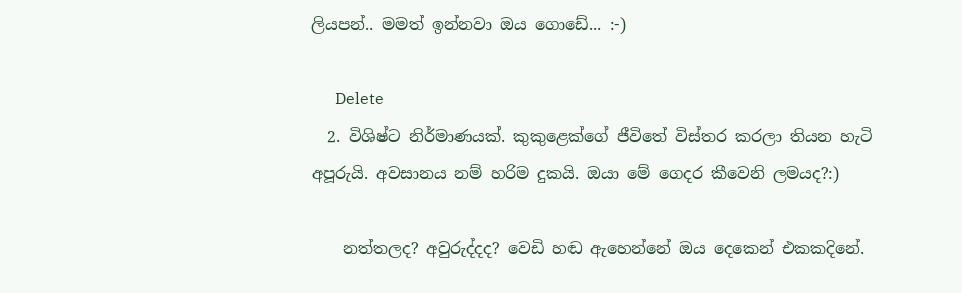ලියපන්.. මමත් ඉන්නවා ඔය ගොඩේ... :-)

      Delete
  2. විශිෂ්ට නිර්මාණයක්. කුකුළෙක්ගේ ජීවිතේ විස්තර කරලා තියන හැටි අපූරුයි. අවසානය නම් හරිම දුකයි. ඔයා මේ ගෙදර කීවෙනි ලමයද?:)

    නත්තලද? අවුරුද්දද? වෙඩි හඬ ඇහෙන්නේ ඔය දෙකෙන් එකකදිනේ.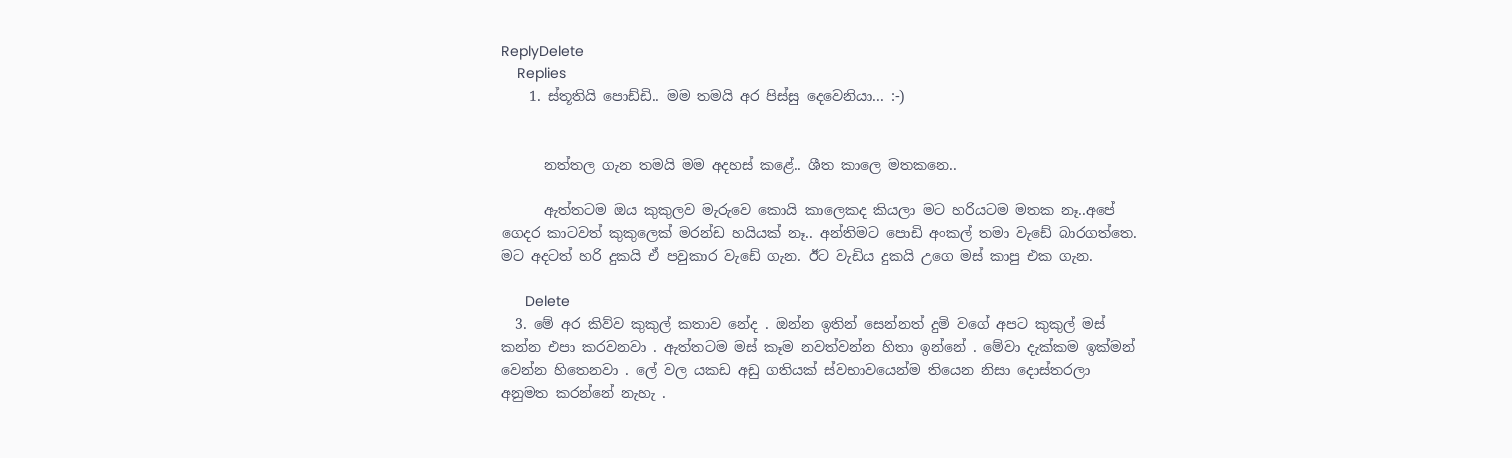ReplyDelete
    Replies
    1. ස්තූතියි පොඩ්ඩි.. මම තමයි අර පිස්සු දෙවෙනියා... :-)


      නත්තල ගැන තමයි මම අදහස් කළේ.. ශීත කාලෙ මතකනෙ..

      ඇත්තටම ඔය කුකුලව මැරුවෙ කොයි කාලෙකද කියලා මට හරියටම මතක නෑ..අපේ ගෙදර කාටවත් කුකුලෙක් මරන්ඩ හයියක් නෑ.. අන්තිමට පොඩි අංකල් තමා වැඩේ බාරගත්තෙ. මට අදටත් හරි දුකයි ඒ පවුකාර වැඩේ ගැන. ඊට වැඩිය දුකයි උගෙ මස් කාපු එක ගැන.

      Delete
  3. මේ අර කිව්ව කුකුල් කතාව නේද . ඔන්න ඉතින් සෙන්නත් දුමි වගේ අපට කුකුල් මස් කන්න එපා කරවනවා . ඇත්තටම මස් කෑම නවත්වන්න හිතා ඉන්නේ . මේවා දැක්කම ඉක්මන් වෙන්න හිතෙනවා . ලේ වල යකඩ අඩු ගතියක් ස්වභාවයෙන්ම තියෙන නිසා දොස්තරලා අනුමත කරන්නේ නැහැ .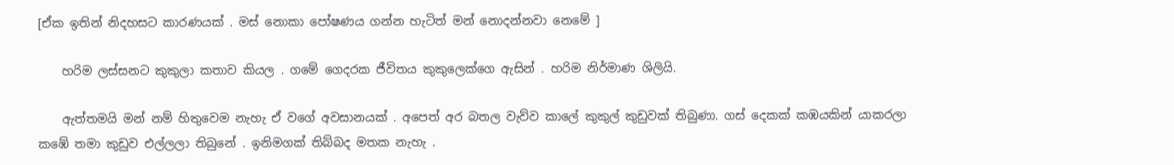[ඒක ඉතින් නිදහසට කාරණයක් . මස් නොකා පෝෂණය ගන්න හැටිත් මන් නොදන්නවා නෙමේ ]

    හරිම ලස්සනට කුකුලා කතාව කියල . ගමේ ගෙදරක ජීවිතය කුකුලෙක්ගෙ ඇසින් . හරිම නිර්මාණ ශිලියි.

    ඇත්තමයි මන් නම් හිතුවෙම නැහැ ඒ වගේ අවසානයක් . අපෙත් අර බතල වැව්ව කාලේ කුකුල් කුඩුවක් තිබුණා. ගස් දෙකක් කඹයකින් යාකරලා කඹේ තමා කුඩුව එල්ලලා තිබුනේ . ඉනිමගක් තිබ්බද මතක නැහැ .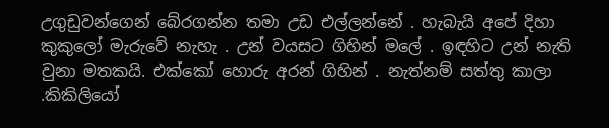උගුඩුවන්ගෙන් බේරගන්න තමා උඩ එල්ලන්නේ . හැබැයි අපේ දිහා කුකුලෝ මැරුවේ නැහැ . උන් වයසට ගිහින් මලේ . ඉඳහිට උන් නැති වුනා මතකයි. එක්කෝ හොරු අරන් ගිහින් . නැත්නම් සත්තු කාලා .කිකිලියෝ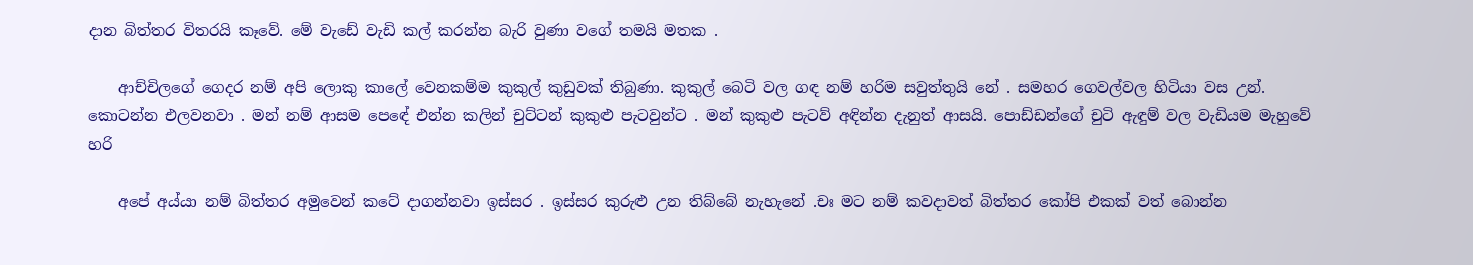දාන බිත්තර විතරයි කෑවේ. මේ වැඩේ වැඩි කල් කරන්න බැරි වුණා වගේ තමයි මතක .

    ආච්චිලගේ ගෙදර නම් අපි ලොකු කාලේ වෙනකම්ම කුකුල් කුඩුවක් තිබුණා. කුකුල් බෙටි වල ගඳ නම් හරිම සවුත්තුයි නේ . සමහර ගෙවල්වල හිටියා වස උන්. කොටන්න එලවනවා . මන් නම් ආසම පෙඳේ එන්න කලින් චුට්ටන් කුකුළු පැටවුන්ට . මන් කුකුළු පැටව් අඳින්න දැනුත් ආසයි. පොඩ්ඩන්ගේ චුටි ඇඳුම් වල වැඩියම මැහුවේ හරි

    අපේ අය්යා නම් බිත්තර අමුවෙන් කටේ දාගන්නවා ඉස්සර . ඉස්සර කුරුළු උන තිබ්බේ නැහැනේ .චඃ මට නම් කවදාවත් බිත්තර කෝපි එකක් වත් බොන්න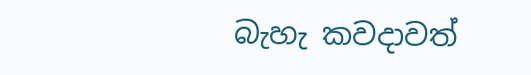බැහැ කවදාවත්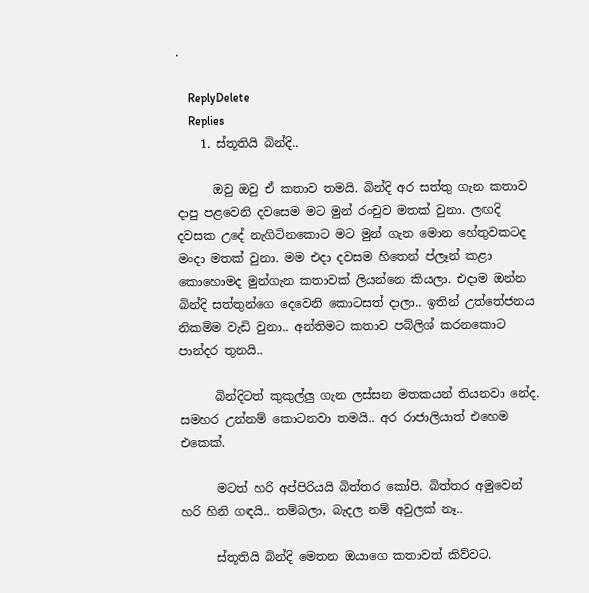.

    ReplyDelete
    Replies
    1. ස්තූතියි බින්දි..

      ඔවු ඔවු ඒ කතාව තමයි. බින්දි අර සත්තු ගැන කතාව දාපු පළවෙනි දවසෙම මට මුන් රංචුව මතක් වුනා. ලඟදි දවසක උදේ නැගිටිනකොට මට මුන් ගැන මොන හේතුවකටද මංදා මතක් වුනා. මම එදා දවසම හිතෙන් ප්ලෑන් කළා කොහොමද මුන්ගැන කතාවක් ලියන්නෙ කියලා. එදාම ඔන්න බින්දි සත්තුන්ගෙ දෙවෙනි කොටසත් දාලා.. ඉතින් උත්තේජනය නිකම්ම වැඩි වුනා.. අන්තිමට කතාව පබ්ලිශ් කරනකොට පාන්දර තුනයි..

      බින්දිටත් කුකුල්ලු ගැන ලස්සන මතකයන් තියනවා නේද. සමහර උන්නම් කොටනවා තමයි.. අර රාජාලියාත් එහෙම එකෙක්.

      මටත් හරි අප්පිරියයි බිත්තර කෝපි. බිත්තර අමුවෙන් හරි හිනි ගඳයි.. තම්බලා, බැදල නම් අවුලක් නෑ..

      ස්තූතියි බින්දි මෙතන ඔයාගෙ කතාවත් කිව්වට.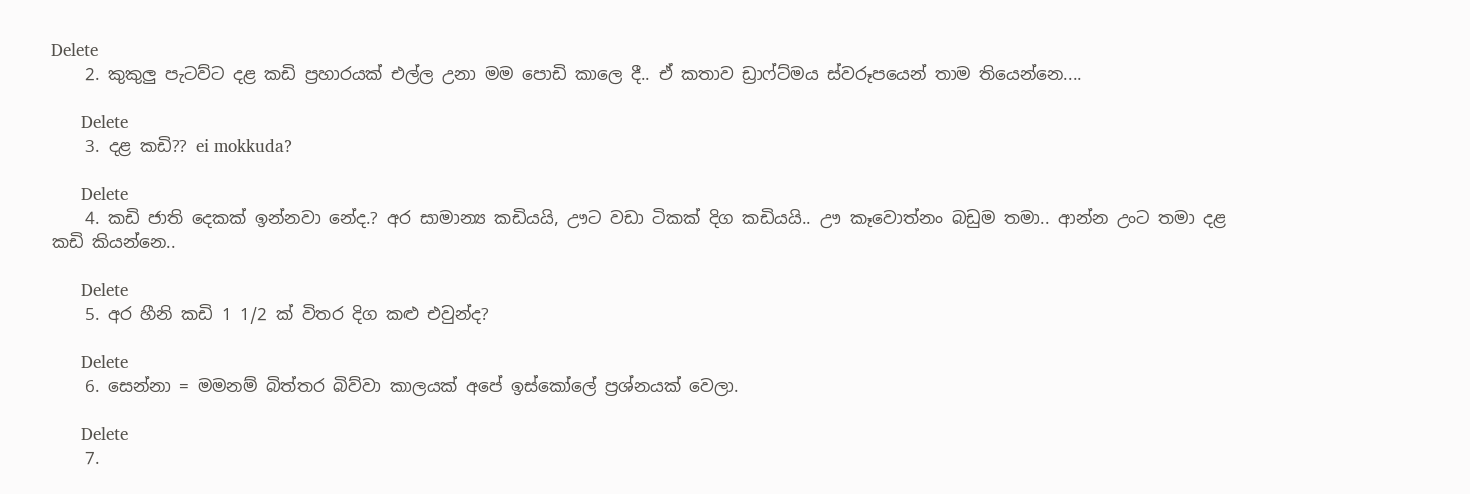Delete
    2. කුකුලු පැටව්ට දළ කඩි ප්‍රහාරයක් එල්ල උනා මම පොඩි කාලෙ දී.. ඒ කතාව ඩ්‍රාෆ්ට්මය ස්වරූපයෙන් තාම තියෙන්නෙ....

      Delete
    3. දළ කඩි?? ei mokkuda?

      Delete
    4. කඩි ජාති දෙකක් ඉන්නවා නේද.? අර සාමාන්‍ය කඩියයි, ඌට වඩා ටිකක් දිග කඩියයි.. ඌ කෑවොත්නං බඩුම තමා.. ආන්න උංට තමා දළ කඩි කියන්නෙ..

      Delete
    5. අර හීනි කඩි 1 1/2 ක් විතර දිග කළු එවුන්ද?

      Delete
    6. සෙන්නා = මමනම් බිත්තර බිව්වා කාලයක් අපේ ඉස්කෝලේ ප්‍රශ්නයක් වෙලා.

      Delete
    7.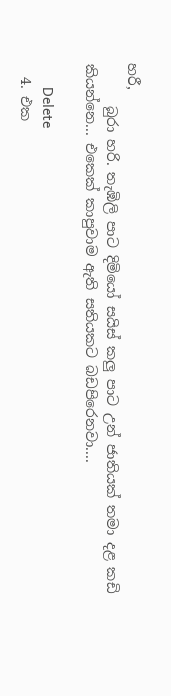හරී,
      බුරා හරි. තැඹිලි පාට දිමියෝ සයිස් කලු පාට උන් ජාතියක් තමා දළ කඩි කියන්නෙ... එකෙක් කාපුවාම ඇති සතියකට බඩපිරෙනවා....

      Delete
  4. එක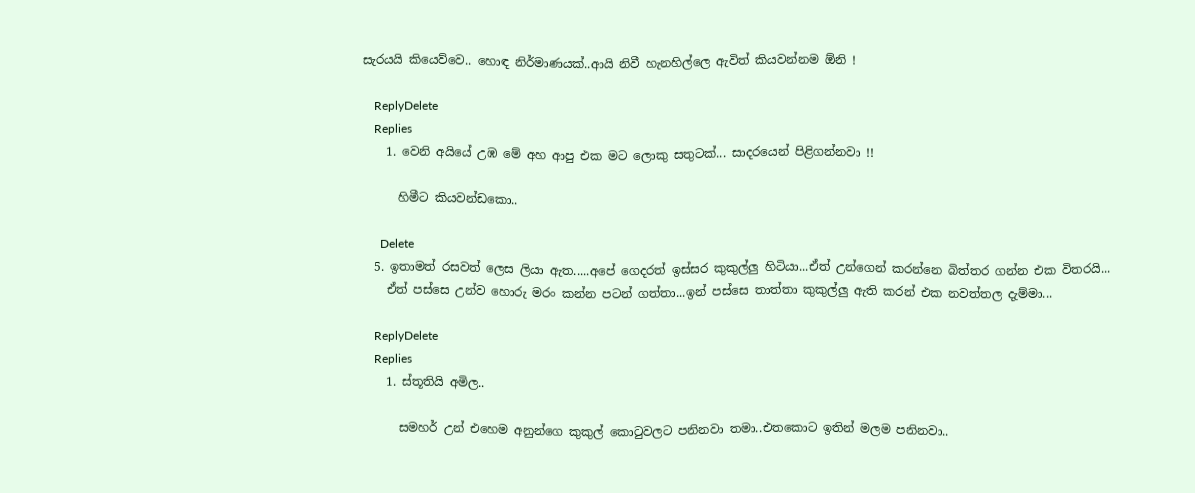සැරයයි කියෙව්වෙ.. හොඳ නිර්මාණයක්..ආයි නිවී හැනහිල්ලෙ ඇවිත් කියවන්නම ඕනි !

    ReplyDelete
    Replies
    1. වෙනි අයියේ උඹ මේ අහ ආපු එක මට ලොකු සතුටක්... සාදරයෙන් පිළිගන්නවා !!

      හිමීට කියවන්ඩකො..

      Delete
  5. ඉතාමත් රසවත් ලෙස ලියා ඇත.....අපේ ගෙදරත් ඉස්සර කුකුල්ලු හිටියා...ඒත් උන්ගෙන් කරන්නෙ බිත්තර ගන්න එක විතරයි...
    ඒත් පස්සෙ උන්ව හොරු මරං කන්න පටන් ගත්තා...ඉන් පස්සෙ තාත්තා කුකුල්ලු ඇති කරන් එක නවත්තල දැම්මා...

    ReplyDelete
    Replies
    1. ස්තූතියි අමිල..

      සමහර් උන් එහෙම අනුන්ගෙ කුකුල් කොටුවලට පනිනවා තමා..එතකොට ඉතින් මලම පනිනවා..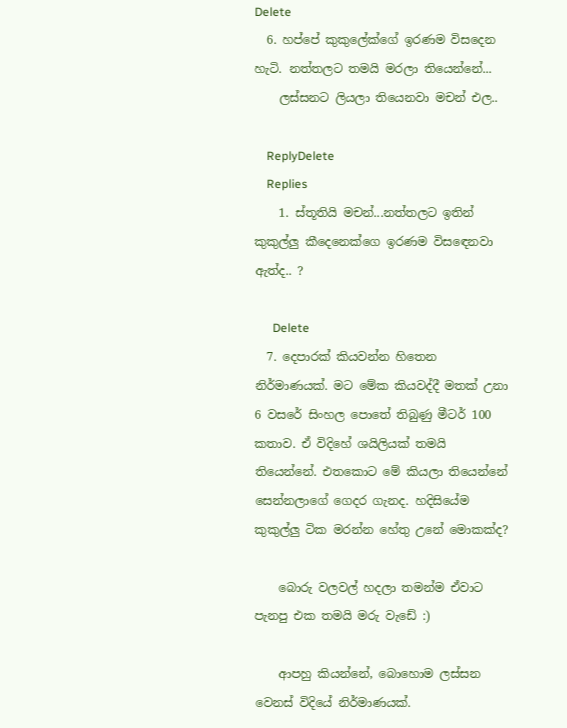Delete
  6. හප්පේ කුකුලේක්ගේ ඉරණම විසදෙන හැටි. නත්තලට තමයි මරලා තියෙන්නේ...
    ලස්සනට ලියලා තියෙනවා මචන් එල..

    ReplyDelete
    Replies
    1. ස්තූතියි මචන්...නත්තලට ඉතින් කුකුල්ලු කීදෙනෙක්ගෙ ඉරණම විසඳෙනවා ඇත්ද.. ?

      Delete
  7. දෙපාරක් කියවන්න හිතෙන නිර්මාණයක්. මට මේක කියවද්දී මතක් උනා 6 වසරේ සිංහල පොතේ තිබුණු මීටර් 100 කතාව. ඒ විදිහේ ශයිලියක් තමයි තියෙන්නේ. එතකොට මේ කියලා තියෙන්නේ සෙන්නලාගේ ගෙදර ගැනද. හදිසියේම කුකුල්ලු ටික මරන්න හේතු උනේ මොකක්ද?

    බොරු වලවල් හදලා තමන්ම ඒවාට පැනපු එක තමයි මරු වැඩේ :)

    ආපහු කියන්නේ, බොහොම ලස්සන වෙනස් විදියේ නිර්මාණයක්.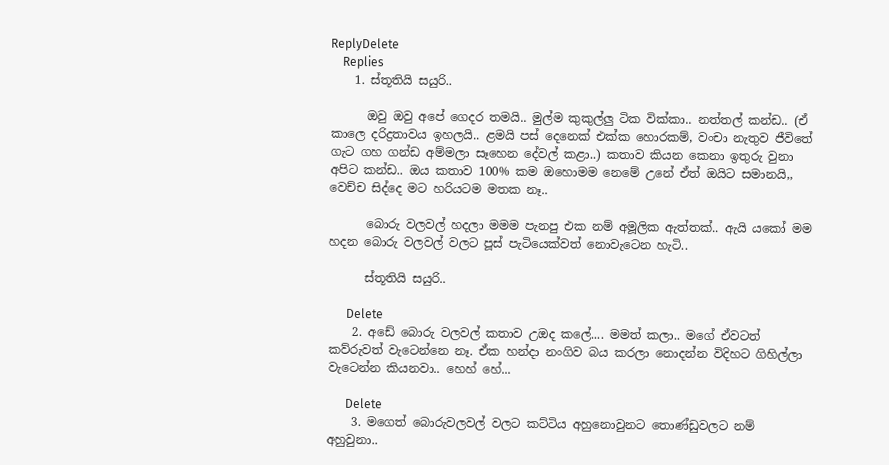ReplyDelete
    Replies
    1. ස්තූතියි සයුරි..

      ඔවු ඔවු අපේ ගෙදර තමයි.. මුල්ම කුකුල්ලු ටික වික්කා.. නත්තල් කන්ඩ.. (ඒ කාලෙ දරිද්‍රතාවය ඉහලයි.. ළමයි පස් දෙනෙක් එක්ක හොරකම්, වංචා නැතුව ජීවිතේ ගැට ගහ ගන්ඩ අම්මලා සෑහෙන දේවල් කළා..) කතාව කියන කෙනා ඉතුරු වුනා අපිට කන්ඩ.. ඔය කතාව 100% කම ඔහොමම නෙමේ උනේ ඒත් ඔයිට සමානයි,, වෙච්ච සිද්දෙ මට හරියටම මතක නෑ..

      බොරු වලවල් හදලා මමම පැනපු එක නම් අමූලික ඇත්තක්.. ඇයි යකෝ මම හදන බොරු වලවල් වලට පූස් පැටියෙක්වත් නොවැටෙන හැටි..

      ස්තූතියි සයුරි..

      Delete
    2. අඩේ බොරු වලවල් කතාව උඔද කලේ.... මමත් කලා.. මගේ ඒවටත් කව්රුවත් වැටෙන්නෙ නෑ. ඒක හන්දා නංගිව බය කරලා නොදන්න විදිහට ගිහිල්ලා වැටෙන්න කියනවා.. හෙහ් හේ...

      Delete
    3. මගෙත් බොරුවලවල් වලට කට්ටිය අහුනොවුනට තොණ්ඩුවලට නම් අහුවුනා..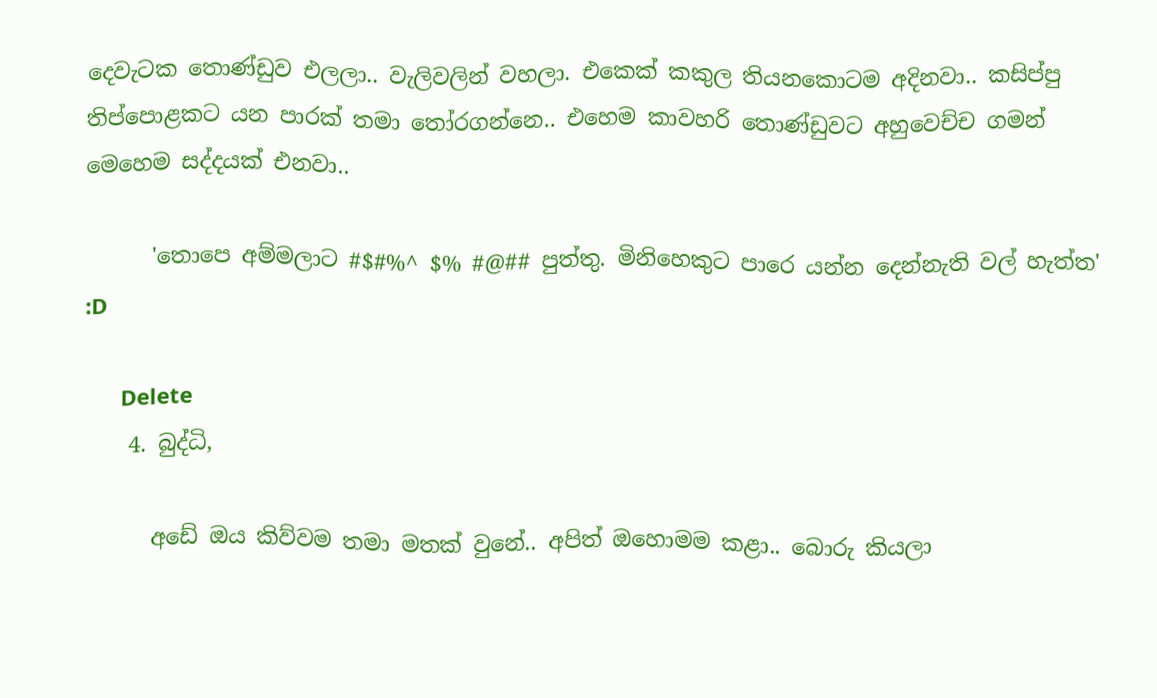දෙවැටක තොණ්ඩුව එලලා.. වැලිවලින් වහලා. එකෙක් කකුල තියනකොටම අදිනවා.. කසිප්පු තිප්පොළකට යන පාරක් තමා තෝරගන්නෙ.. එහෙම කාවහරි තොණ්ඩුවට අහුවෙච්ච ගමන් මෙහෙම සද්දයක් එනවා..

      'තොපෙ අම්මලාට #$#%^ $% #@## පුත්තු. මිනිහෙකුට පාරෙ යන්න දෙන්නැති වල් හැත්ත' :D

      Delete
    4. බුද්ධි,

      අඩේ ඔය කිව්වම තමා මතක් වුනේ.. අපිත් ඔහොමම කළා.. බොරු කියලා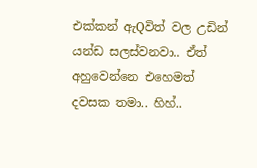එක්කන් ඇQවිත් වල උඩින් යන්ඩ සලස්වනවා.. ඒත් අහුවෙන්නෙ එහෙමත් දවසක තමා.. හිහ්..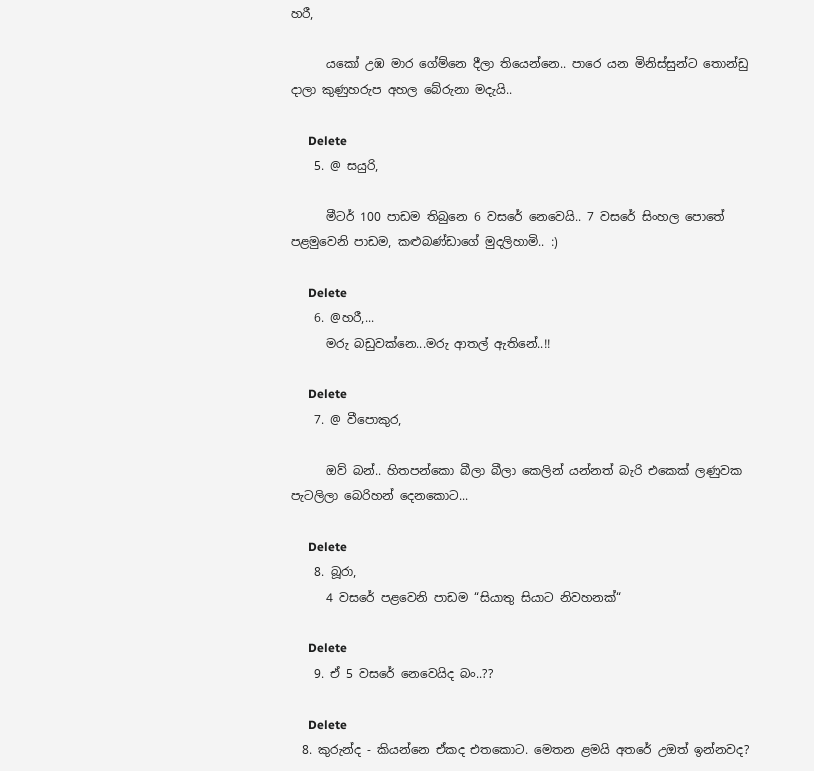හරී,

      යකෝ උඹ මාර ගේම්නෙ දීලා තියෙන්නෙ.. පාරෙ යන මිනිස්සුන්ට තොන්ඩු දාලා කුණුහරුප අහල බේරුනා මදැයි..

      Delete
    5. @ සයුරි,

      මීටර් 100 පාඩම තිබුනෙ 6 වසරේ නෙවෙයි.. 7 වසරේ සිංහල පොතේ පළමුවෙනි පාඩම, කළුබණ්ඩාගේ මුදලිහාමි.. :)

      Delete
    6. @හරී,...
      මරු බඩුවක්නෙ...මරු ආතල් ඇතිනේ..!!

      Delete
    7. @ වීපොකුර,

      ඔව් බන්.. හිතපන්කො බීලා බීලා කෙලින් යන්නත් බැරි එකෙක් ලණුවක පැටලිලා බෙරිහන් දෙනකොට...

      Delete
    8. බූරා,
      4 වසරේ පළවෙනි පාඩම “සියාතු සියාට නිවහනක්“

      Delete
    9. ඒ 5 වසරේ නෙවෙයිද බං..??

      Delete
  8. කුරුන්ද - කියන්නෙ ඒකද එතකොට. මෙතන ළමයි අතරේ උඔත් ඉන්නවද?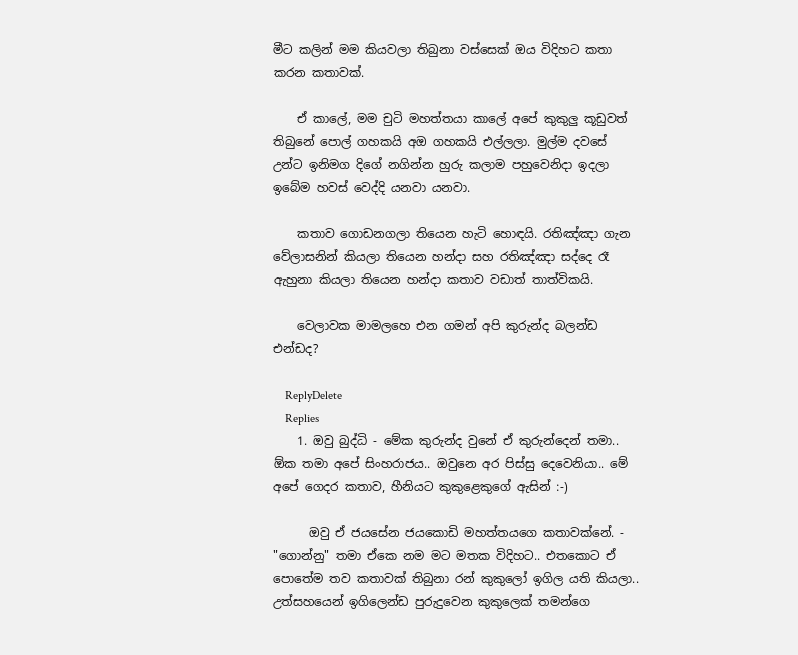මීට කලින් මම කියවලා තිබුනා වස්සෙක් ඔය විදිහට කතා කරන කතාවක්.

    ඒ කාලේ, මම චුටි මහත්තයා කාලේ අපේ කුකුලු කූඩුවත් තිබුනේ පොල් ගහකයි අඔ ගහකයි එල්ලලා. මුල්ම දවසේ උන්ට ඉනිමග දිගේ නගින්න හුරු කලාම පහුවෙනිදා ඉදලා ඉබේම හවස් වෙද්දි යනවා යනවා.

    කතාව ගොඩනගලා තියෙන හැටි හොඳයි. රතිඤ්ඤා ගැන වේලාසනින් කියලා තියෙන හන්දා ‍සහ රතිඤ්ඤා සද්දෙ රෑ ඇහුනා කියලා තියෙන හන්දා කතාව වඩාත් තාත්විකයි.

    වෙලාවක මාමලහෙ එන ගමන් අපි කුරුන්ද බලන්ඩ එන්ඩද?

    ReplyDelete
    Replies
    1. ඔවු බුද්ධි - මේක කුරුන්ද වුනේ ඒ කුරුන්දෙන් තමා.. ඕක තමා අපේ සිංහරාජය.. ඔවුනෙ අර පිස්සු දෙවෙනියා.. මේ අපේ ගෙදර කතාව, හීනියට කුකුළෙකුගේ ඇසින් :-)

      ඔවු ඒ ජයසේන ජයකොඩි මහත්තයගෙ කතාවක්නේ. - "ගොන්නු" තමා ඒකෙ නම මට මතක විදිහට.. එතකොට ඒ පොතේම තව කතාවක් තිබුනා රන් කුකුලෝ ඉගිල යති කියලා.. උත්සහයෙන් ඉගිලෙන්ඩ පුරුදුවෙන කුකුලෙක් තමන්ගෙ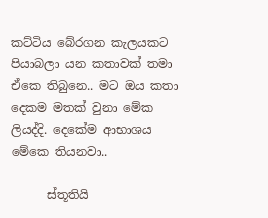කට්ටිය බේරගන කැලයකට පියාබලා යන කතාවක් තමා ඒකෙ තිබුනෙ.. මට ඔය කතා දෙකම මතක් වුනා මේක ලියද්දි. දෙකේම ආභාශය මේකෙ තියනවා..

      ස්තූතියි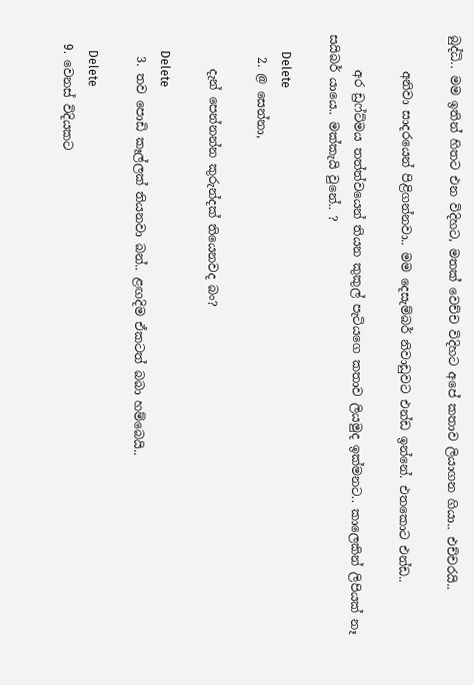බුද්ධි.. මම ඉතින් හිතට එන විදිහට, මතක් වෙච්ච විදිහට අපේ කතාව ලියාගන ගියා.. එච්චරයි..

      අනිවා සාදරයෙන් පිළිගන්නවා.. මම දෙසැම්බර් නිවාඩුවට එන්ඩ ඉන්නේ. එතකොට එන්ඩ..

      අර ඩ්‍රෆ්ට්මය තත්ත්වයෙන් තියන කුකුල් පැටියගෙ කතාව ලියමුද ඉක්මනට.. කාලෙකින් ලිපියක් නෑ සයිබර් යායෙ.. මක්කැයි වුනේ.. ?

      Delete
    2. @ සෙන්නා,

      දැන් පෙන්නන්න කුරුන්දක් තියෙනවද බං?

      Delete
    3. තව පොඩි කෑල්ලක් තියනවා බන්.. ළඟදිම ඒකටත් බබා හම්බෙයි..

      Delete
  9. වෙනස් විදියකට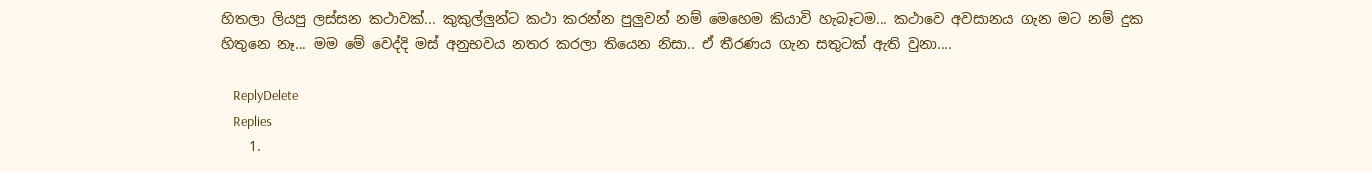හිතලා ලියපු ලස්සන කථාවක්... කුකුල්ලුන්ට කථා කරන්න පුලුවන් නම් මෙහෙම කියාවි හැබෑටම... කථාවෙ අවසානය ගැන මට නම් දුක හිතුනෙ නෑ... මම මේ වෙද්දි මස් අනුභවය නතර කරලා තියෙන නිසා.. ඒ තීරණය ගැන සතුටක් ඇති වුනා....

    ReplyDelete
    Replies
    1.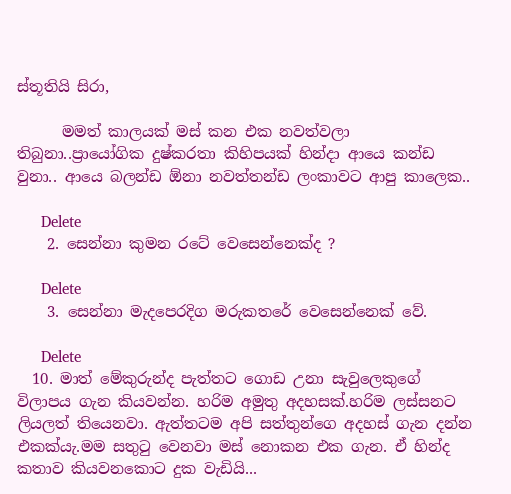ස්තූතියි සිරා,

      මමත් කාලයක් මස් කන එක නවත්වලා තිබුනා..ප්‍රායෝගික දුෂ්කරතා කිහිපයක් හින්දා ආයෙ කන්ඩ වුනා.. ආයෙ බලන්ඩ ඕනා නවත්තන්ඩ ලංකාවට ආපු කාලෙක..

      Delete
    2. සෙන්නා කුමන රටේ වෙසෙන්නෙක්ද ?

      Delete
    3. සෙන්නා මැදපෙරදිග මරුකතරේ වෙසෙන්නෙක් වේ.

      Delete
  10. මාත් මේකුරුන්ද පැත්තට ගොඩ උනා සැවුලෙකුගේ විලාපය ගැන කියවන්න. හරිම අමුතු අදහසක්.හරිම ලස්සනට ලියලත් තියෙනවා. ඇත්තටම අපි සත්තුන්ගෙ අදහස් ගැන දන්න එකක්යැ.මම සතුටු වෙනවා මස් නොකන එක ගැන. ඒ හින්ද කතාව කියවනකොට දුක වැඩියි...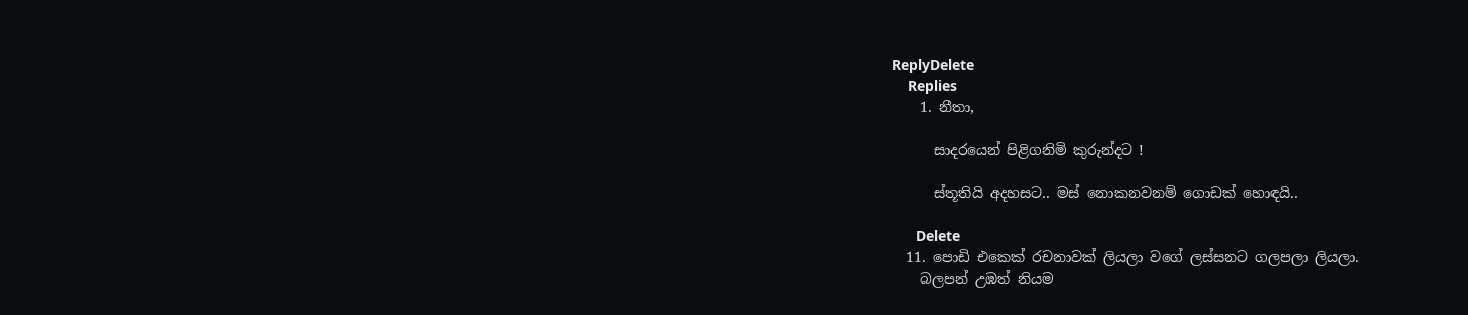ReplyDelete
    Replies
    1. නීතා,

      සාදරයෙන් පිළිගනිමි කුරුන්දට !

      ස්තූතියි අදහසට.. මස් නොකනවනම් ගොඩක් හොඳයි..

      Delete
  11. පොඩි එකෙක් රචනාවක් ලියලා වගේ ලස්සනට ගලපලා ලියලා.
    බලපන් උඹත් නියම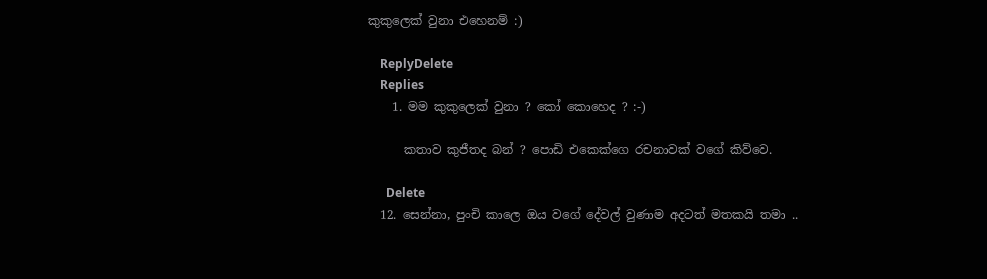කුකුලෙක් වුනා එහෙනම් :)

    ReplyDelete
    Replies
    1. මම කුකුලෙක් වුනා ? කෝ කොහෙද ? :-)

      කතාව කුජීතද බන් ? පොඩි එකෙක්ගෙ රචනාවක් වගේ කිව්වෙ.

      Delete
  12. සෙන්නා, පුංචි කාලෙ ඔය වගේ දේවල් වුණාම අදටත් මතකයි තමා ..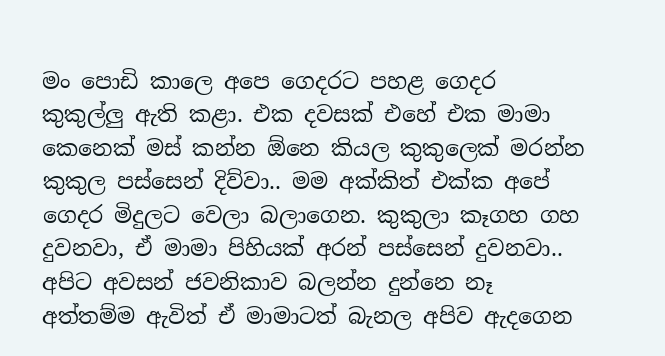මං පොඩි කාලෙ අපෙ ගෙදරට පහළ ගෙදර කුකුල්ලු ඇති කළා. එක දවසක් එහේ එක මාමා කෙනෙක් මස් කන්න ඕනෙ කියල කුකුලෙක් මරන්න කුකුල පස්සෙන් දිව්වා.. මම අක්කිත් එක්ක අපේ ගෙදර මිදුලට වෙලා බලාගෙන. කුකුලා කෑගහ ගහ දුවනවා, ඒ මාමා පිහියක් අරන් පස්සෙන් දුවනවා.. අපිට අවසන් ජවනිකාව බලන්න දුන්නෙ නෑ අත්තම්ම ඇවිත් ඒ මාමාටත් බැනල අපිව ඇදගෙන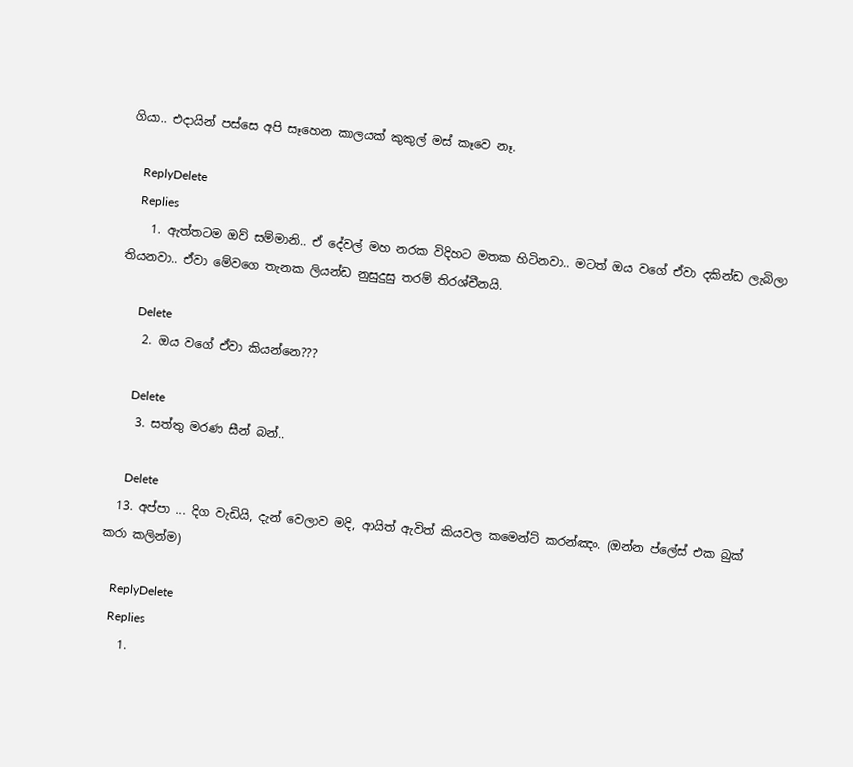ගියා.. එදායින් පස්සෙ අපි සෑහෙන කාලයක් කුකුල් මස් කෑවෙ නෑ.

    ReplyDelete
    Replies
    1. ඇත්තටම ඔව් සම්මානි.. ඒ දේවල් මහ නරක විදිහට මතක හිටිනවා.. මටත් ඔය වගේ ඒවා දකින්ඩ ලැබිලා තියනවා.. ඒවා මේවගෙ තැනක ලියන්ඩ නුසුදුසු තරම් තිරශ්චීනයි.

      Delete
    2. ඔය වගේ ඒවා කියන්නෙ???

      Delete
    3. සත්තු මරණ සීන් බන්..

      Delete
  13. අප්පා ... දිග වැඩියි, දැන් වෙලාව මදි, ආයිත් ඇවිත් කියවල කමෙන්ට් කරන්ඤං. (ඔන්න ප්ලේස් එක බුක් කරා කලින්ම)

    ReplyDelete
    Replies
    1.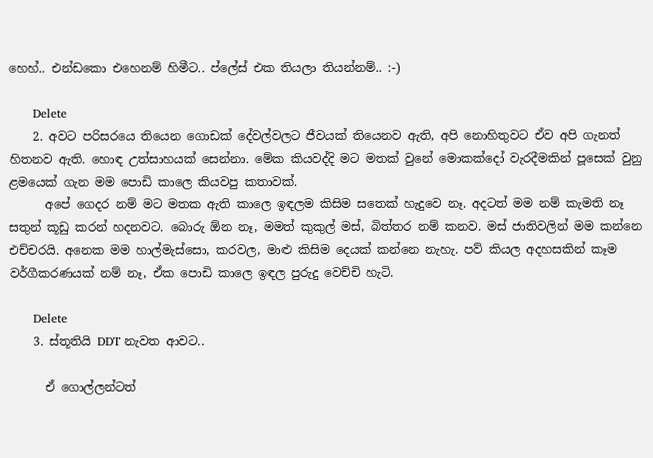හෙහ්.. එන්ඩකො එහෙනම් හිමීට.. ප්ලේස් එක තියලා තියන්නම්.. :-)

      Delete
    2. අවට පරිසරයෙ තියෙන ගොඩක් දේවල්වලට ජීවයක් තියෙනව ඇති, අපි නොහිතුවට ඒව අපි ගැනත් හිතනව ඇති. හොඳ උත්සාහයක් සෙන්නා. මේක කියවද්දි මට මතක් වුනේ මොකක්දෝ වැරදීමකින් පූසෙක් වුනු ළමයෙක් ගැන මම පොඩි කාලෙ කියවපු කතාවක්.
      අපේ ගෙදර නම් මට මතක ඇති කාලෙ ඉඳලම කිසිම සතෙක් හැදුවෙ නෑ. අදටත් මම නම් කැමති නෑ සතුන් කූඩු කරන් හදනවට. බොරු ඕන නෑ, මමත් කුකුල් මස්, බිත්තර නම් කනව. මස් ජාතිවලින් මම කන්නෙ එච්චරයි. අනෙක මම හාල්මැස්සො, කරවල, මාළු කිසිම දෙයක් කන්නෙ නැහැ. පව් කියල අදහසකින් කෑම වර්ගීකරණයක් නම් නෑ, ඒක පොඩි කාලෙ ඉඳල පුරුදු වෙච්චි හැටි.

      Delete
    3. ස්තූතියි DDT නැවත ආවට..

      ඒ ගොල්ලන්ටත්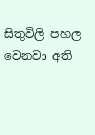සිතුවිලි පහල වෙනවා අති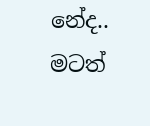නේද.. මටත්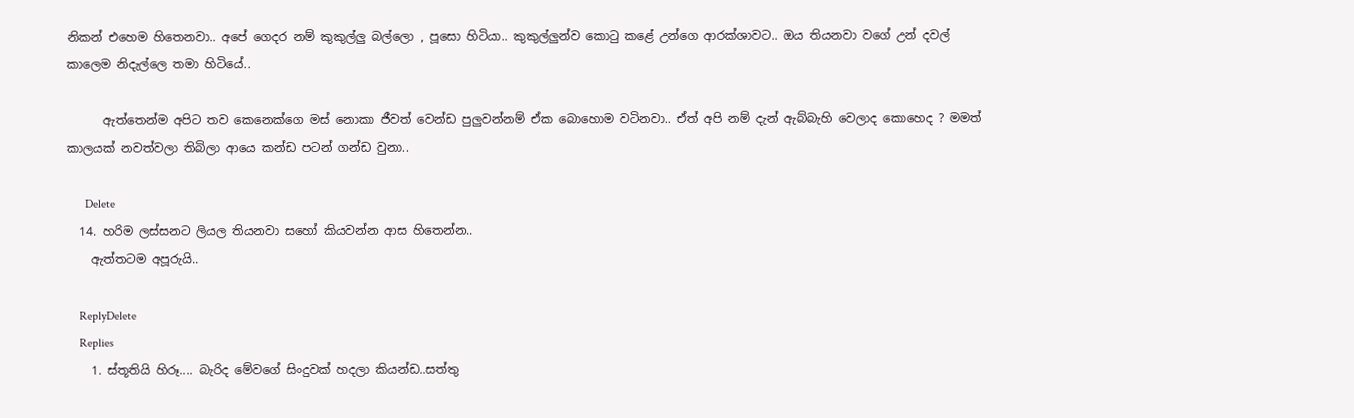නිකන් එහෙම හිතෙනවා.. අපේ ගෙදර නම් කුකුල්ලු බල්ලො , පූසො හිටියා.. කුකුල්ලුන්ව කොටු කළේ උන්ගෙ ආරක්ශාවට.. ඔය තියනවා වගේ උන් දවල් කාලෙම නිදැල්ලෙ තමා හිටියේ..

      ඇත්තෙන්ම අපිට තව කෙනෙක්ගෙ මස් නොකා ජීවත් වෙන්ඩ පුලුවන්නම් ඒක බොහොම වටිනවා.. ඒත් අපි නම් දැන් ඇබ්බැහි වෙලාද කොහෙද ? මමත් කාලයක් නවත්වලා තිබිලා ආයෙ කන්ඩ පටන් ගන්ඩ වුනා..

      Delete
  14. හරිම ලස්සනට ලියල තියනවා සහෝ කියවන්න ආස හිතෙන්න..
    ඇත්තටම අපූරුයි..

    ReplyDelete
    Replies
    1. ස්තූතියි හිරූ.... බැරිද මේවගේ සිංදුවක් හදලා කියන්ඩ..සත්තු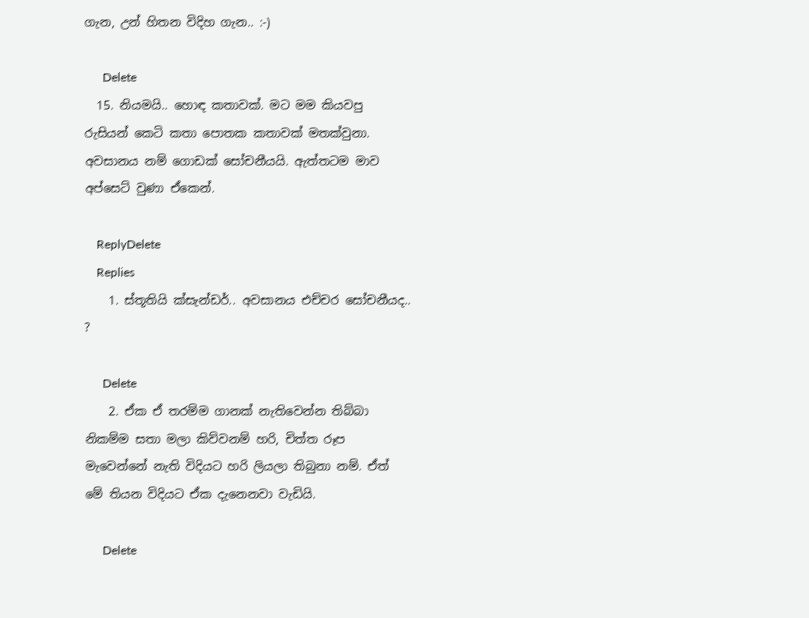ගැන, උන් හිතන විදිහ ගැන.. :-)

      Delete
  15. නියමයි.. හොඳ කතාවක්. මට මම කියවපු රුසියන් කෙටි කතා පොතක කතාවක් මතක්වුනා. අවසානය නම් ගොඩක් සෝචනීයයි. ඇත්තටම මාව අප්සෙට් වුණා ඒකෙන්.

    ReplyDelete
    Replies
    1. ස්තූතියි ක්සැන්ඩර්.. අවසානය එච්චර සෝචනීයද.. ?

      Delete
    2. ඒක ඒ තරම්ම ගානක් නැතිවෙන්න තිබ්බා නිකම්ම සතා මලා කිව්වනම් හරි, චිත්ත රූප මැවෙන්නේ නැති විදියට හරි ලියලා තිබුනා නම්. ඒත් මේ තියන විදියට ඒක දැනෙනවා වැඩියි.

      Delete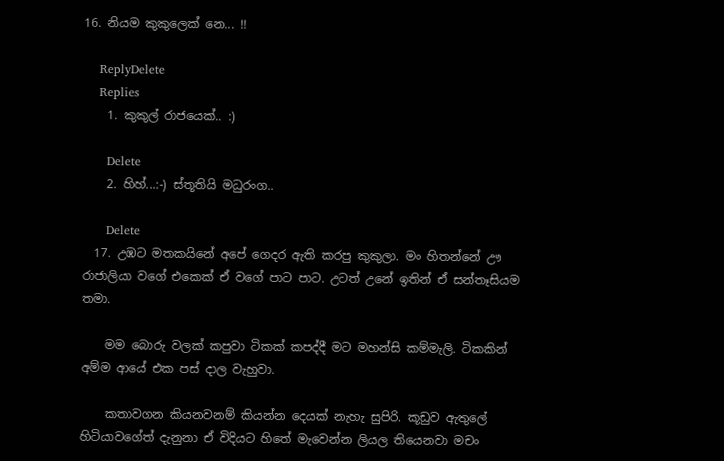16. නියම කුකුලෙක් නෙ... !!

    ReplyDelete
    Replies
    1. කුකුල් රාජයෙක්.. :)

      Delete
    2. හිහ්...:-) ස්තූතියි මධුරංග..

      Delete
  17. උඹට මතකයිනේ අපේ ගෙදර ඇති කරපු කුකුලා. මං හිතන්නේ ඌ රාජාලියා වගේ එකෙක් ඒ වගේ පාට පාට. උටත් උනේ ඉතින් ඒ සන්තෑසියම තමා.

    මම බොරු වලක් කපුවා ටිකක් කපද්දී මට මහන්සි කම්මැලි. ටිකකින් අම්ම ආයේ එක පස් දාල වැහුවා.

    කතාවගන කියනවනම් කියන්න දෙයක් නැහැ සුපිරි. කූඩුව ඇතුලේ හිටියාවගේත් දැනුනා ඒ විදියට හිතේ මැවෙන්න ලියල තියෙනවා මචං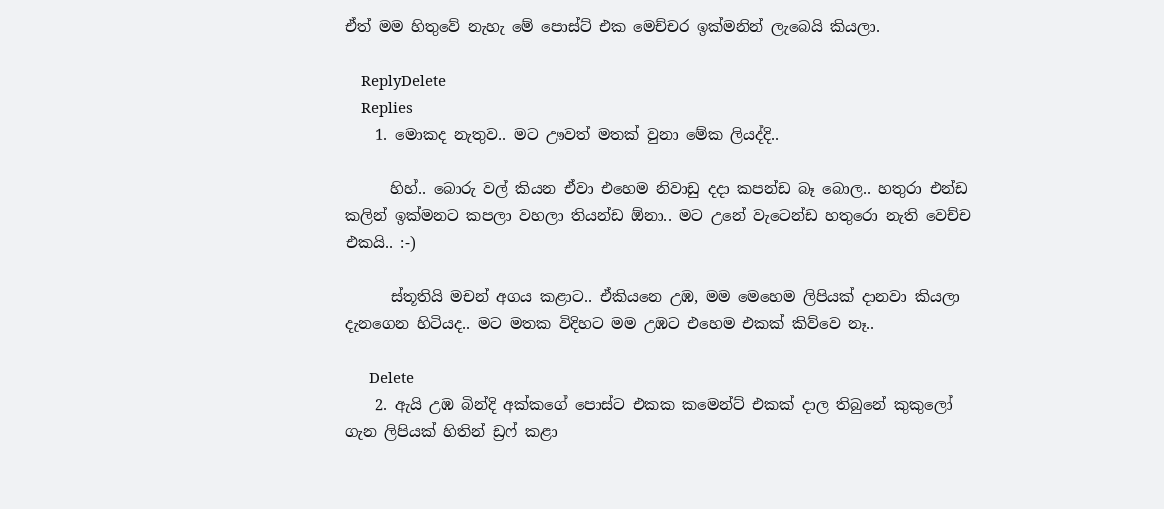ඒත් මම හිතුවේ නැහැ මේ පොස්ට් එක මෙච්චර ඉක්මනින් ලැබෙයි කියලා.

    ReplyDelete
    Replies
    1. මොකද නැතුව.. මට ඌවත් මතක් වුනා මේක ලියද්දි..

      හිහ්.. බොරු වල් කියන ඒවා එහෙම නිවාඩු දදා කපන්ඩ බෑ බොල.. හතුරා එන්ඩ කලින් ඉක්මනට කපලා වහලා තියන්ඩ ඕනා.. මට උනේ වැටෙන්ඩ හතුරො නැති වෙච්ච එකයි.. :-)

      ස්තූතියි මචන් අගය කළාට.. ඒකියනෙ උඹ, මම මෙහෙම ලිපියක් දානවා කියලා දැනගෙන හිටියද.. මට මතක විදිහට මම උඹට එහෙම එකක් කිව්වෙ නෑ..

      Delete
    2. ඇයි උඹ බින්දි අක්කගේ පොස්ට එකක කමෙන්ට් එකක් දාල තිබුනේ කුකුලෝ ගැන ලිපියක් හිතින් ඩ්‍රෆ් කළා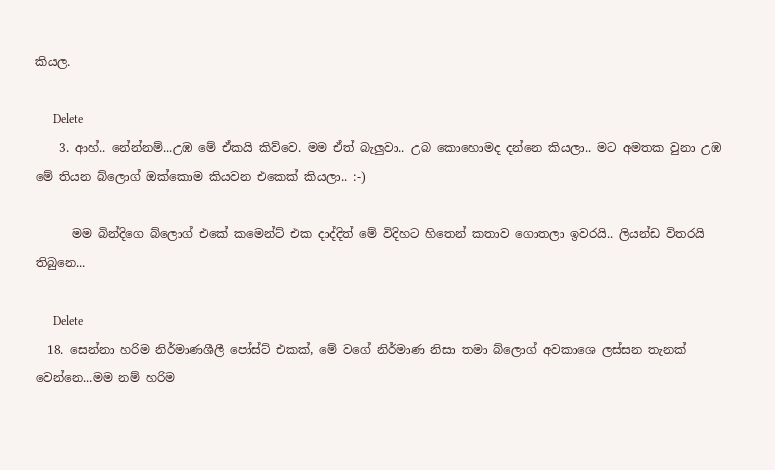කියල.

      Delete
    3. ආහ්.. නේන්නම්...උඹ මේ ඒකයි කිව්වෙ. මම ඒත් බැලුවා.. උබ කොහොමද දන්නෙ කියලා.. මට අමතක වුනා උඹ මේ තියන බ්ලොග් ඔක්කොම කියවන එකෙක් කියලා.. :-)

      මම බින්දිගෙ බ්ලොග් එකේ කමෙන්ට් එක දාද්දිත් මේ විදිහට හිතෙන් කතාව ගොතලා ඉවරයි.. ලියන්ඩ විතරයි තිබුනෙ...

      Delete
  18. සෙන්නා හරිම නිර්මාණශීලී පෝස්ට් එකක්, මේ වගේ නිර්මාණ නිසා තමා බ්ලොග් අවකාශෙ ලස්සන තැනක් වෙන්නෙ...මම නම් හරිම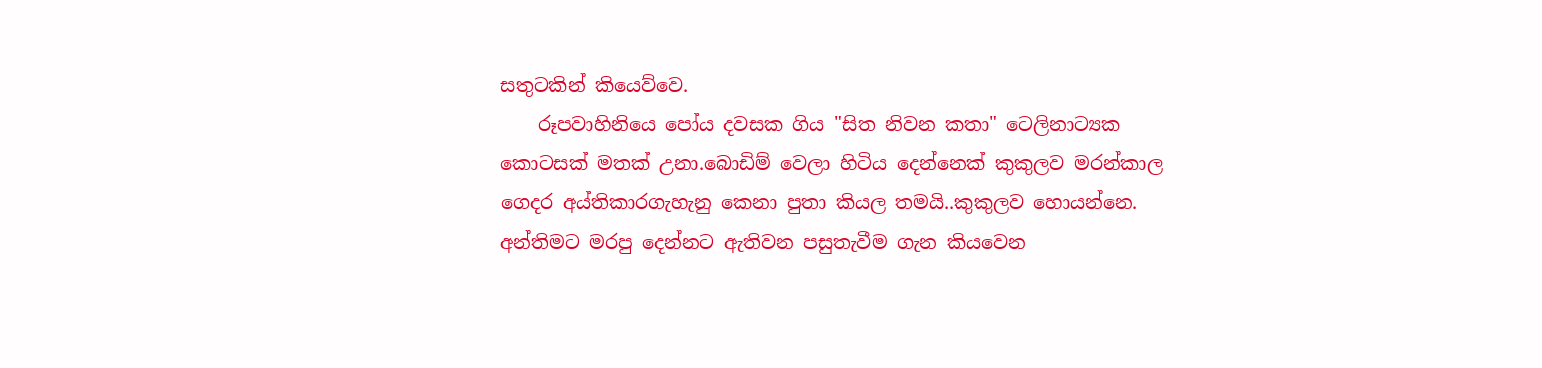සතුටකින් කියෙව්වෙ.
    රූපවාහිනියෙ පෝය දවසක ගිය "සිත නිවන කතා" ටෙලිනාට්‍යක කොටසක් මතක් උනා.බොඩිම් වෙලා හිටිය දෙන්නෙක් කුකුලව මරන්කාල ගෙදර අය්තිකාරගැහැනු කෙනා පුතා කියල තමයි..කුකුලව හොයන්නෙ. අන්තිමට මරපු දෙන්නට ඇතිවන පසුතැවීම ගැන කියවෙන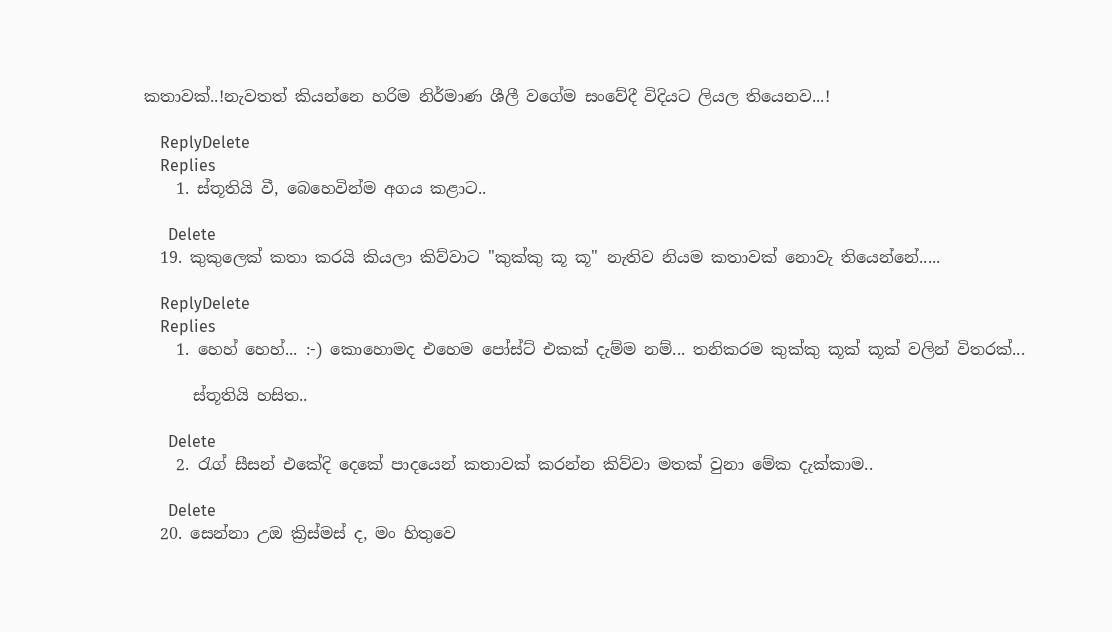කතාවක්..!නැවතත් කියන්නෙ හරිම නිර්මාණ ශීලී වගේම සංවේදී විදියට ලියල තියෙනව...!

    ReplyDelete
    Replies
    1. ස්තූතියි වී, බෙහෙවින්ම අගය කළාට..

      Delete
  19. කුකුලෙක් කතා කරයි කියලා කිව්වාට "කුක්කු කූ කූ" නැතිව නියම කතාවක් නොවැ තියෙන්නේ.....

    ReplyDelete
    Replies
    1. හෙහ් හෙහ්... :-) කොහොමද එහෙම පෝස්ට් එකක් දැම්ම නම්... තනිකරම කුක්කු කූක් කූක් වලින් විතරක්...

      ස්තූතියි හසිත..

      Delete
    2. රැග් සීසන් එකේදි දෙකේ පාදයෙන් කතාවක් කරන්න කිව්වා මතක් වුනා මේක දැක්කාම..

      Delete
  20. සෙන්නා උඔ ක්‍රිස්මස් ද, මං හිතුවෙ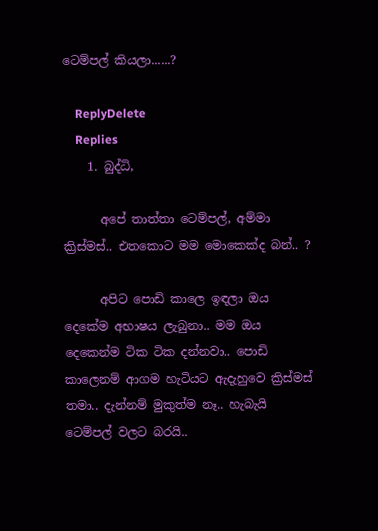ටෙම්පල් කියලා......?

    ReplyDelete
    Replies
    1. බුද්ධි,

      අපේ තාත්තා ටෙම්පල්, අම්මා ක්‍රිස්මස්.. එතකොට මම මොකෙක්ද බන්.. ?

      අපිට පොඩි කාලෙ ඉඳලා ඔය දෙකේම අභාෂය ලැබුනා.. මම ඔය දෙකෙන්ම ටික ටික දන්නවා.. පොඩි කාලෙනම් ආගම හැටියට ඇදැහුවෙ ක්‍රිස්මස් තමා.. දැන්නම් මුකුත්ම නෑ.. හැබැයි ටෙම්පල් වලට බරයි..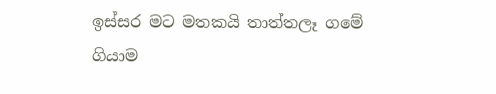ඉස්සර මට මතකයි තාත්තලෑ ගමේ ගියාම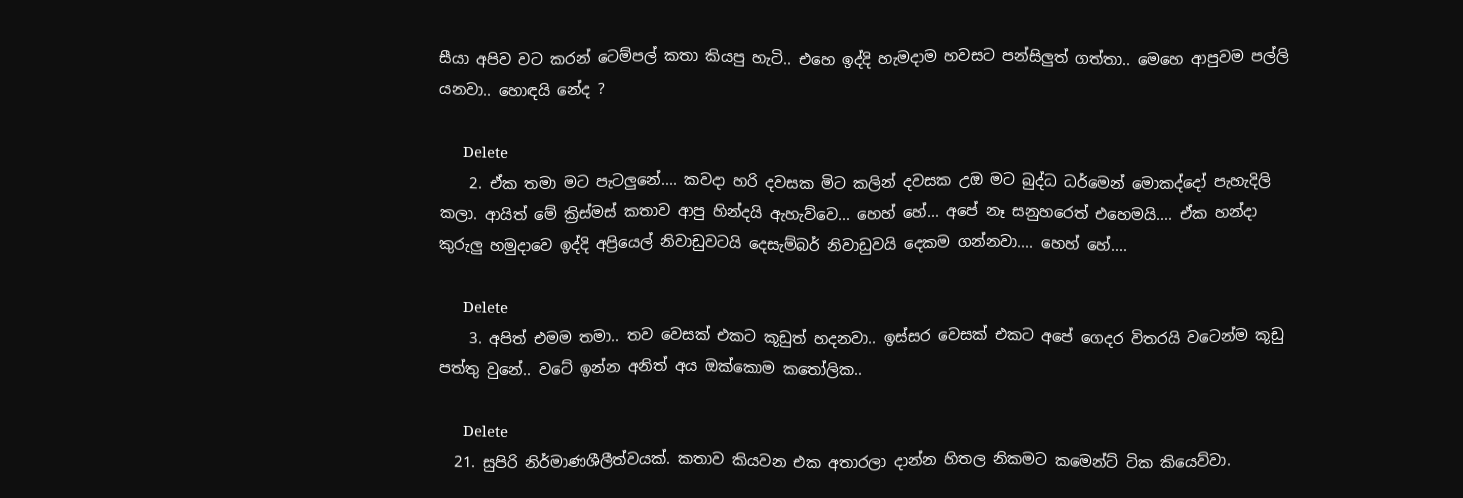සීයා අපිව වට කරන් ටෙම්පල් කතා කියපු හැටි.. එහෙ ඉද්දි හැමදාම හවසට පන්සිලුත් ගත්තා.. මෙහෙ ආපුවම පල්ලි යනවා.. හොඳයි නේද ?

      Delete
    2. ඒක තමා මට පැටලුනේ.... කවදා හරි දවසක මිට කලින් දවසක උඔ මට බුද්ධ ධර්මෙන් මොකද්දෝ පැහැදිලි කලා. ආයිත් මේ ක්‍රිස්මස් කතාව ආපු හින්දයි ඇහැව්වෙ... හෙහ් හේ... අපේ නෑ සනුහරෙත් එහෙමයි.... ඒක හන්දා කුරුලු හමුදාවෙ ඉද්දි අප්‍රියෙල් නිවාඩුවටයි දෙසැම්බර් නිවාඩුවයි දෙකම ගන්නවා.... හෙහ් හේ....

      Delete
    3. අපිත් එමම තමා.. තව වෙසක් එකට කූඩුත් හදනවා.. ඉස්සර වෙසක් එකට අපේ ගෙදර විතරයි වටෙන්ම කූඩු පත්තු වුනේ.. වටේ ඉන්න අනිත් අය ඔක්කොම කතෝලික..

      Delete
  21. සුපිරි නිර්මාණශීලීත්වයක්. කතාව කියවන එක අතාරලා දාන්න හිතල නිකමට කමෙන්ට් ටික කියෙව්වා.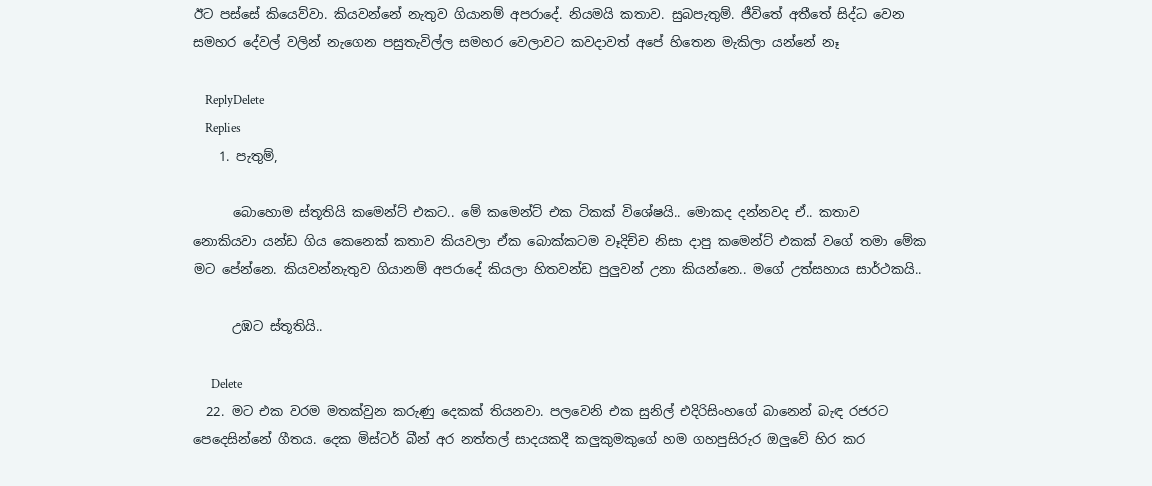ඊට පස්සේ කියෙව්වා. කියවන්නේ නැතුව ගියානම් අපරාදේ. නියමයි කතාව. සුබපැතුම්. ජීවිතේ අතීතේ සිද්ධ වෙන සමහර දේවල් වලින් නැගෙන පසුතැවිල්ල සමහර වෙලාවට කවදාවත් අපේ හිතෙන මැකිලා යන්නේ නෑ

    ReplyDelete
    Replies
    1. පැතුම්,

      බොහොම ස්තූතියි කමෙන්ට් එකට.. මේ කමෙන්ට් එක ටිකක් විශේෂයි.. මොකද දන්නවද ඒ.. කතාව නොකියවා යන්ඩ ගිය කෙනෙක් කතාව කියවලා ඒක බොක්කටම වෑදිච්ච නිසා දාපු කමෙන්ට් එකක් වගේ තමා මේක මට පේන්නෙ. කියවන්නැතුව ගියානම් අපරාදේ කියලා හිතවන්ඩ පුලුවන් උනා කියන්නෙ.. මගේ උත්සහාය සාර්ථකයි..

      උඹට ස්තූතියි..

      Delete
  22. මට එක වරම මතක්වුන කරුණු දෙකක් තියනවා. පලවෙනි එක සුනිල් එදිරිසිංහගේ බානෙන් බැඳ රජරට පෙදෙසින්නේ ගීතය. දෙක මිස්ටර් බීන් අර නත්තල් සාදයකදී කලුකුමකුගේ හම ගහපුසිරුර ඔලුවේ හිර කර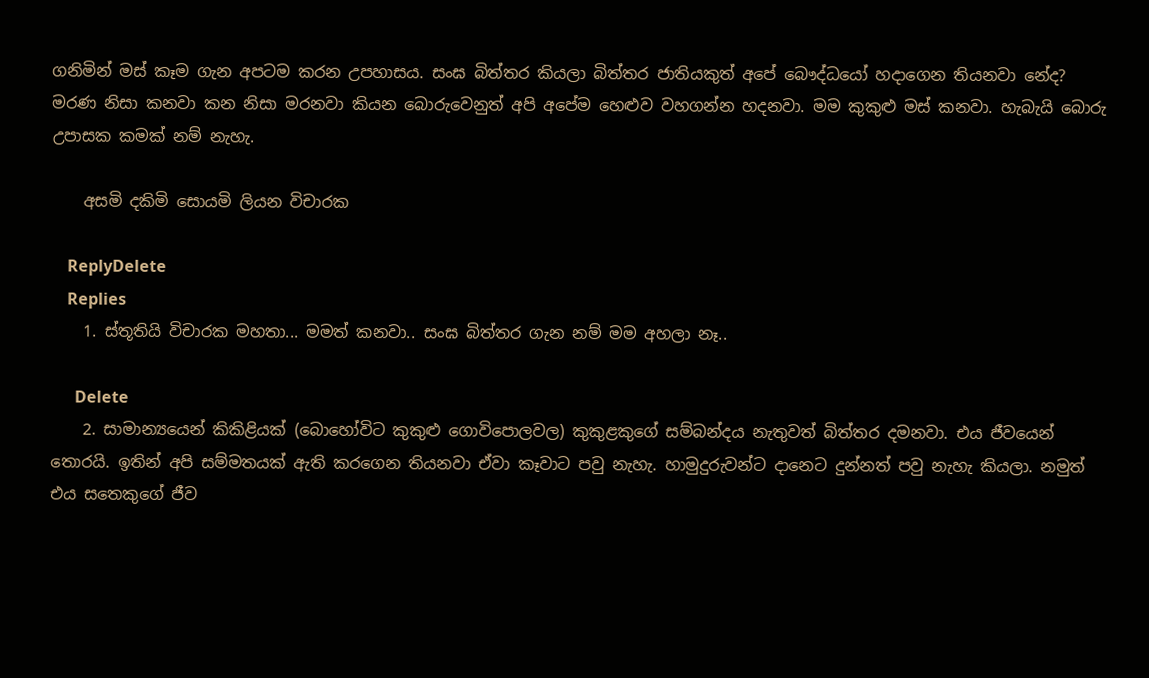ගනිමින් මස් කෑම ගැන අපටම කරන උපහාසය. සංඝ බිත්තර කියලා බිත්තර ජාතියකුත් අපේ බෞද්ධයෝ හදාගෙන තියනවා නේද? මරණ නිසා කනවා කන නිසා මරනවා කියන බොරුවෙනුත් අපි අපේම හෙළුව වහගන්න හදනවා. මම කුකුළු මස් කනවා. හැබැයි බොරු උපාසක කමක් නම් නැහැ.

    අසමි දකිමි සොයමි ලියන විචාරක

    ReplyDelete
    Replies
    1. ස්තූතියි විචාරක මහතා... මමත් කනවා.. සංඝ බිත්තර ගැන නම් මම අහලා නෑ..

      Delete
    2. සාමාන්‍යයෙන් කිකිළියක් (බොහෝවිට කුකුළු ගොවිපොලවල) කුකුළකුගේ සම්බන්දය නැතුවත් බිත්තර දමනවා. එය ජීවයෙන් තොරයි. ඉතින් අපි සම්මතයක් ඇති කරගෙන තියනවා ඒවා කෑවාට පවු නැහැ. හාමුදුරුවන්ට දානෙට දුන්නත් පවු නැහැ කියලා. නමුත් එය සතෙකුගේ ජීව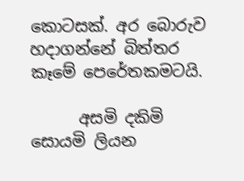කොටසක්. අර බොරුව හදාගන්නේ බිත්තර කෑමේ පෙරේතකමටයි.

      අසමි දකිමි සොයමි ලියන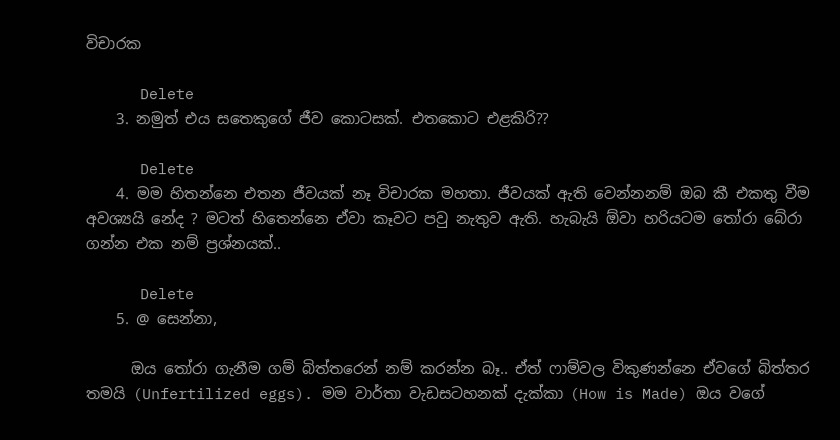විචාරක

      Delete
    3. නමුත් එය සතෙකුගේ ජීව කොටසක්. එතකොට එළකිරි??

      Delete
    4. මම හිතන්නෙ එතන ජීවයක් නෑ විචාරක මහතා. ජීවයක් ඇති වෙන්නනම් ඔබ කී එකතු වීම අවශ්‍යයි නේද ? මටත් හිතෙන්නෙ ඒවා කෑවට පවු නැතුව ඇති. හැබැයි ඕවා හරියටම තෝරා බේරා ගන්න එක නම් ප්‍රශ්නයක්..

      Delete
    5. @ සෙන්නා,

      ඔය තෝරා ගැනීම ගම් බිත්තරෙන් නම් කරන්න බෑ.. ඒත් ෆාම්වල විකුණන්නෙ ඒවගේ බිත්තර තමයි (Unfertilized eggs). මම වාර්තා වැඩසටහනක් දැක්කා (How is Made) ඔය වගේ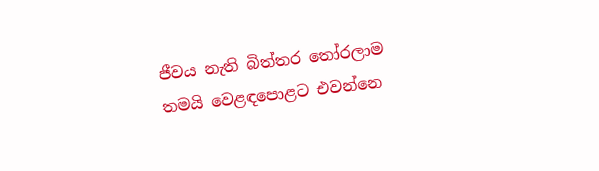ජීවය නැති බිත්තර තෝරලාම තමයි වෙළඳපොළට එවන්නෙ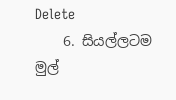Delete
    6. සියල්ලටම මුල්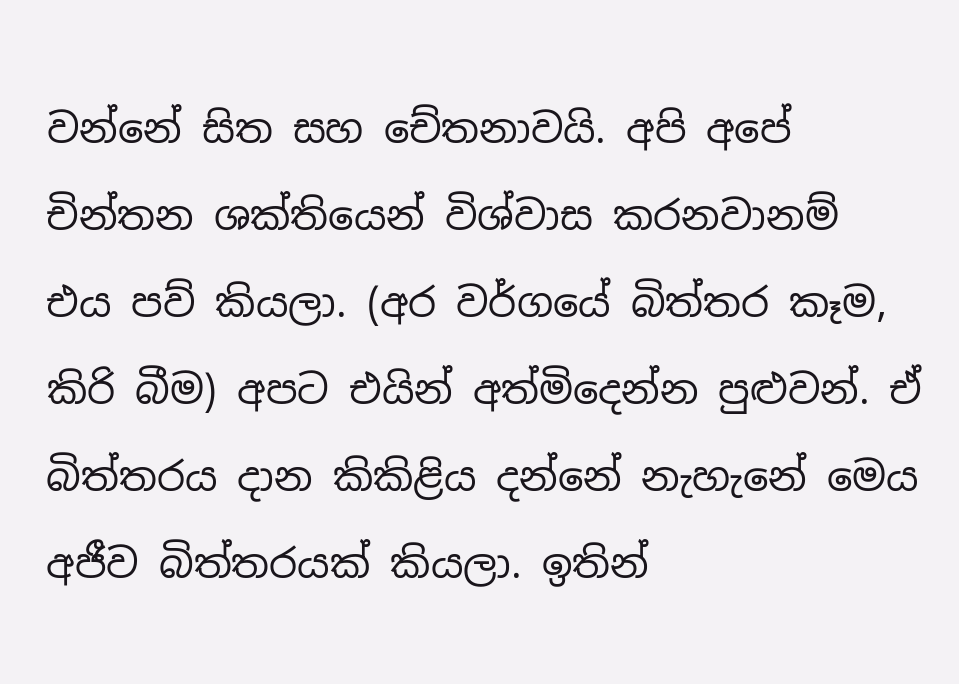වන්නේ සිත සහ චේතනාවයි. අපි අපේ චින්තන ශක්තියෙන් විශ්වාස කරනවානම් එය පව් කියලා. (අර වර්ගයේ බිත්තර කෑම, කිරි බීම) අපට එයින් අත්මිදෙන්න පුළුවන්. ඒ බිත්තරය දාන කිකිළිය දන්නේ නැහැනේ මෙය අජීව බිත්තරයක් කියලා. ඉතින්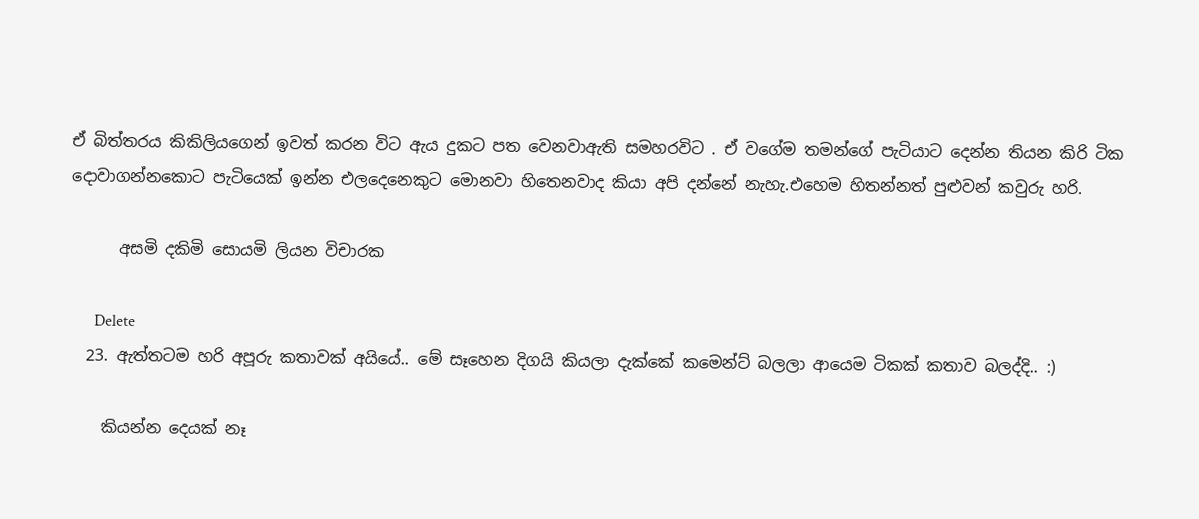ඒ බිත්තරය කිකිලියගෙන් ඉවත් කරන විට ඇය දුකට පත වෙනවාඇති සමහරවිට . ඒ වගේම තමන්ගේ පැටියාට දෙන්න තියන කිරි ටික දොවාගන්නකොට පැටියෙක් ඉන්න එලදෙනෙකුට මොනවා හිතෙනවාද කියා අපි දන්නේ නැහැ.එහෙම හිතන්නත් පුළුවන් කවුරු හරි.

      අසමි දකිමි සොයමි ලියන විචාරක

      Delete
  23. ඇත්තටම හරි අපූරු කතාවක් අයියේ.. මේ සෑහෙන දිගයි කියලා දැක්කේ කමෙන්ට් බලලා ආයෙම ටිකක් කතාව බලද්දි.. :)

    කියන්න දෙයක් නෑ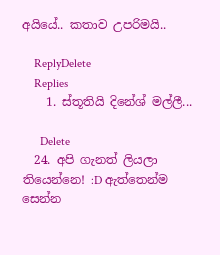අයියේ.. කතාව උපරිමයි..

    ReplyDelete
    Replies
    1. ස්තූතියි දිනේශ් මල්ලී...

      Delete
  24. අපි ගැනත් ලියලා තියෙන්නෙ! :D ඇත්තෙන්ම සෙන්න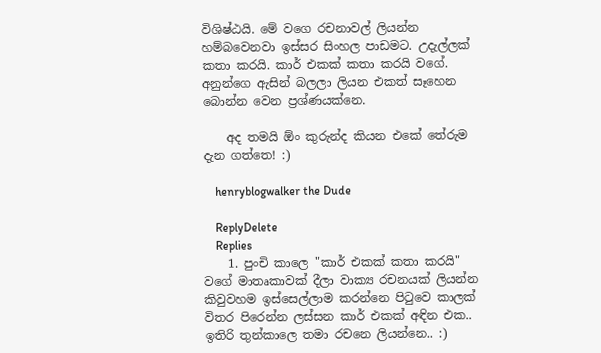විශිෂ්ඨයි. මේ වගෙ රචනාවල් ලියන්න හම්බවෙනවා ඉස්සර සිංහල පාඩමට. උදැල්ලක් කතා කරයි. කාර් එකක් කතා කරයි වගේ. අනුන්ගෙ ඇසින් බලලා ලියන එකත් සෑහෙන බොන්න වෙන ප්‍රශ්ණයක්නෙ.

    අද තමයි ඕං කුරුන්ද කියන එකේ තේරුම දැන ගත්තෙ! :)

    henryblogwalker the Dude

    ReplyDelete
    Replies
    1. පුංචි කාලෙ "කාර් එකක් කතා කරයි" වගේ මාතෘකාවක් දීලා වාක්‍ය රචනයක් ලියන්න කිවුවහම ඉස්සෙල්ලාම කරන්නෙ පිටුවෙ කාලක් විතර පිරෙන්න ලස්සන කාර් එකක් අඳින එක.. ඉතිරි තුන්කාලෙ තමා රචනෙ ලියන්නෙ.. :)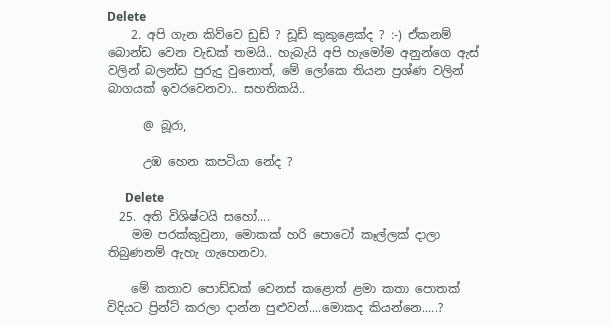Delete
    2. අපි ගැන කිව්වෙ ඩුඩ් ? ඩූඩ් කුකුළෙක්ද ? :-) ඒකනම් බොන්ඩ වෙන වැඩක් තමයි.. හැබැයි අපි හැමෝම අනුන්ගෙ ඇස් වලින් බලන්ඩ පුරුදු වුනොත්, මේ ලෝකෙ තියන ප්‍රශ්ණ වලින් බාගයක් ඉවරවෙනවා.. සහතිකයි..

      @ බූරා,

      උඹ හෙන කපටියා නේද ?

      Delete
  25. අති විශිෂ්ටයි සහෝ....
    මම පරක්කුවුනා, මොකක් හරි පොටෝ කෑල්ලක් දාලා තිබුණනම් ඇහැ ගැහෙනවා.

    මේ කතාව පොඩ්ඩක් වෙනස් කළොත් ළමා කතා පොතක් විදියට ප්‍රින්ට් කරලා දාන්න පුළුවන්....මොකද කියන්නෙ.....?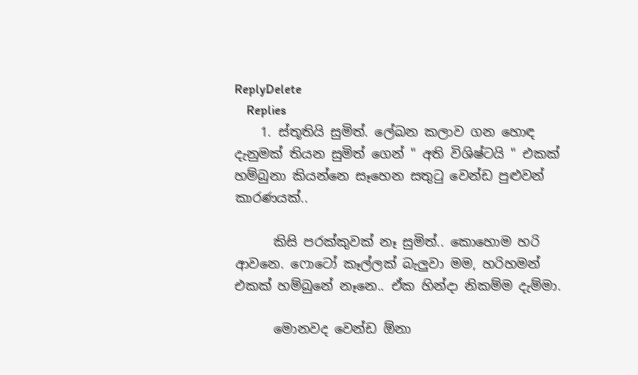ReplyDelete
    Replies
    1. ස්තූතියි සුමිත්. ලේඛන කලාව ගන හොඳ දැනුමක් තියන සුමිත් ගෙන් " අති විශිෂ්ටයි " එකක් හම්බුනා කියන්නෙ සෑහෙන සතුටු වෙන්ඩ පුළුවන් කාරණයක්..

      කිසි පරක්කුවක් නෑ සුමිත්.. කොහොම හරි ආවනෙ. ෆොටෝ කෑල්ලක් බැලුවා මම, හරිහමන් එකක් හම්බුනේ නෑනෙ.. ඒක හින්දා නිකම්ම දැම්මා.

      මොනවද වෙන්ඩ ඕනා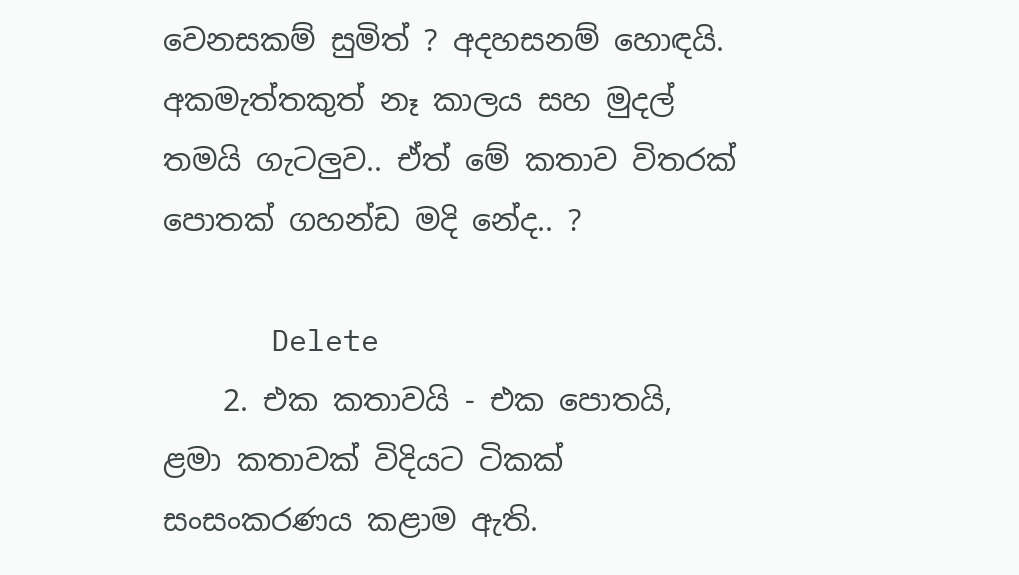වෙනසකම් සුමිත් ? අදහසනම් හොඳයි. අකමැත්තකුත් නෑ කාලය සහ මුදල් තමයි ගැටලුව.. ඒත් මේ කතාව විතරක් පොතක් ගහන්ඩ මදි නේද.. ?

      Delete
    2. එක කතාවයි - එක පොතයි, ළමා කතාවක් විදියට ටිකක් සංසංකරණය කළාම ඇති.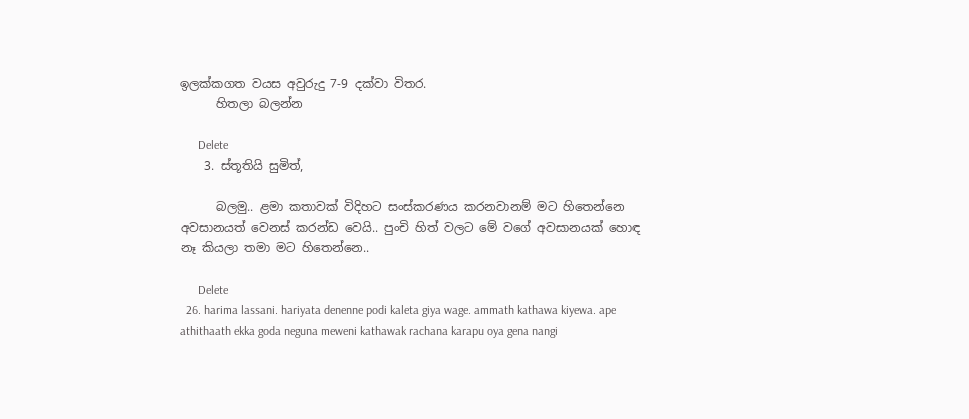ඉලක්කගත වයස අවුරුදු 7-9 දක්වා විතර.
      හිතලා බලන්න

      Delete
    3. ස්තූතියි සුමිත්,

      බලමු.. ළමා කතාවක් විදිහට සංස්කරණය කරනවානම් මට හිතෙන්නෙ අවසානයත් වෙනස් කරන්ඩ වෙයි.. පුංචි හිත් වලට මේ වගේ අවසානයක් හොඳ නෑ කියලා තමා මට හිතෙන්නෙ..

      Delete
  26. harima lassani. hariyata denenne podi kaleta giya wage. ammath kathawa kiyewa. ape athithaath ekka goda neguna meweni kathawak rachana karapu oya gena nangi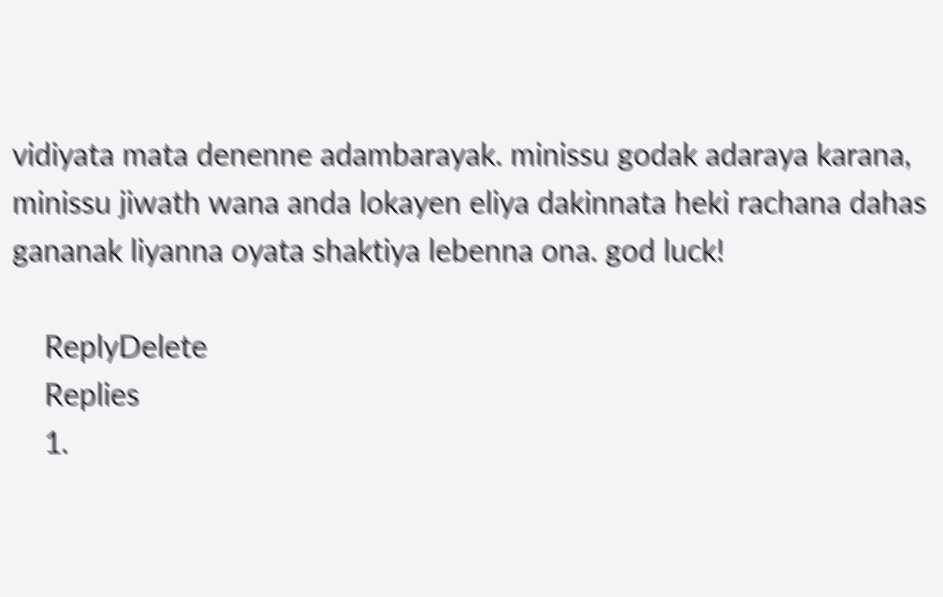vidiyata mata denenne adambarayak. minissu godak adaraya karana, minissu jiwath wana anda lokayen eliya dakinnata heki rachana dahas gananak liyanna oyata shaktiya lebenna ona. god luck!

    ReplyDelete
    Replies
    1.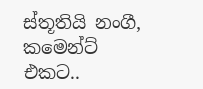ස්තූතියි නංගී, කමෙන්ට් එකට..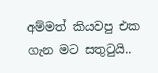අම්මත් කියවපු එක ගැන මට සතුටුයි..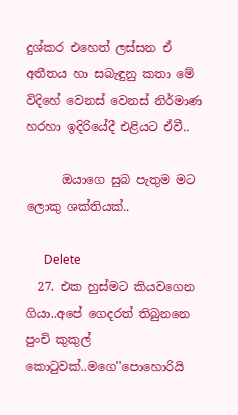දුශ්කර එහෙත් ලස්සන ඒ අතීතය හා සබැඳුනු කතා මේ විදිහේ වෙනස් වෙනස් නිර්මාණ හරහා ඉදිරියේදී එළියට ඒවී..

      ඔයාගෙ සුබ පැතුම මට ලොකු ශක්තියක්..

      Delete
  27. එක හුස්මට කියවගෙන ගියා..අපේ ගෙදරත් තිබුනනෙ පුංචි කුකුල් කොටුවක්..මගෙ''පොහොරියි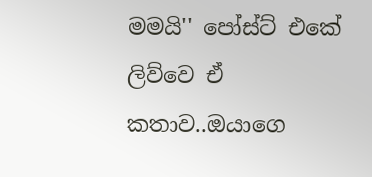මමයි'' පෝස්ට් එකේ ලිව්වෙ ඒ කතාව..ඔයාගෙ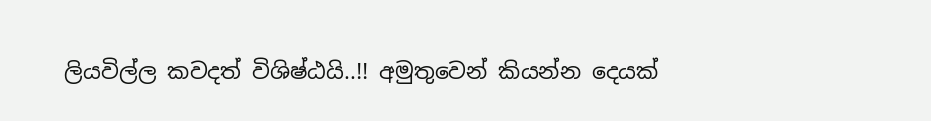ලියවිල්ල කවදත් විශිෂ්ඨයි..!! අමුතුවෙන් කියන්න දෙයක්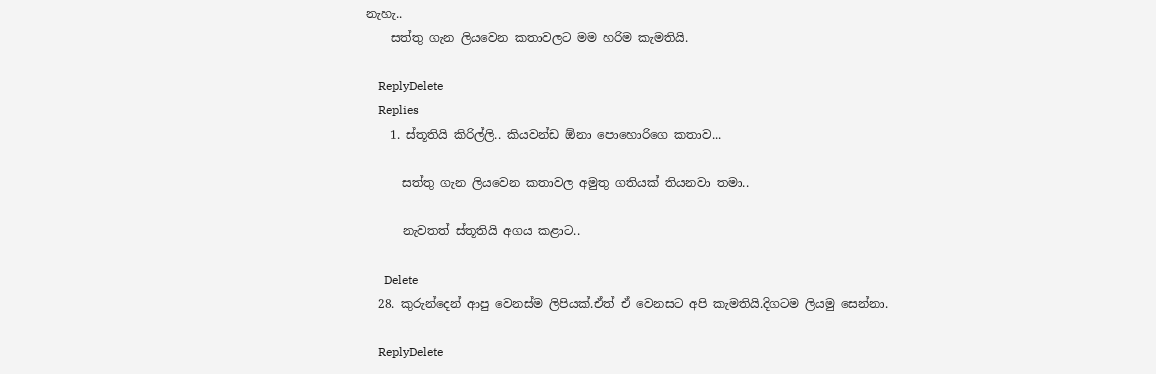නැහැ..
    සත්තු ගැන ලියවෙන කතාවලට මම හරිම කැමතියි.

    ReplyDelete
    Replies
    1. ස්තූතියි කිරිල්ලි.. කියවන්ඩ ඕනා පොහොරිගෙ කතාව...

      සත්තු ගැන ලියවෙන කතාවල අමුතු ගතියක් තියනවා තමා..

      නැවතත් ස්තූතියි අගය කළාට..

      Delete
  28. කුරුන්දෙන් ආපු වෙනස්ම ලිපියක්.ඒත් ඒ වෙනසට අපි කැමතියි.දිගටම ලියමු සෙන්නා.

    ReplyDelete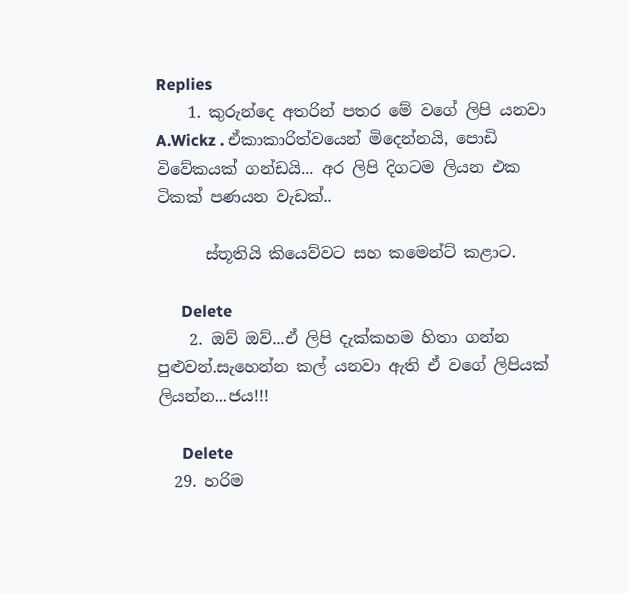Replies
    1. කුරුන්දෙ අතරින් පතර මේ වගේ ලිපි යනවා A.Wickz . ඒකාකාරිත්වයෙන් මිදෙන්නයි, පොඩි විවේකයක් ගන්ඩයි... අර ලිපි දිගටම ලියන එක ටිකක් පණයන වැඩක්..

      ස්තූතියි කියෙව්වට සහ කමෙන්ට් කළාට.

      Delete
    2. ඔව් ඔව්...ඒ ලිපි දැක්කහම හිතා ගන්න පුළුවන්.සැහෙන්න කල් යනවා ඇති ඒ වගේ ලිපියක් ලියන්න...ජය!!!

      Delete
  29. හරිම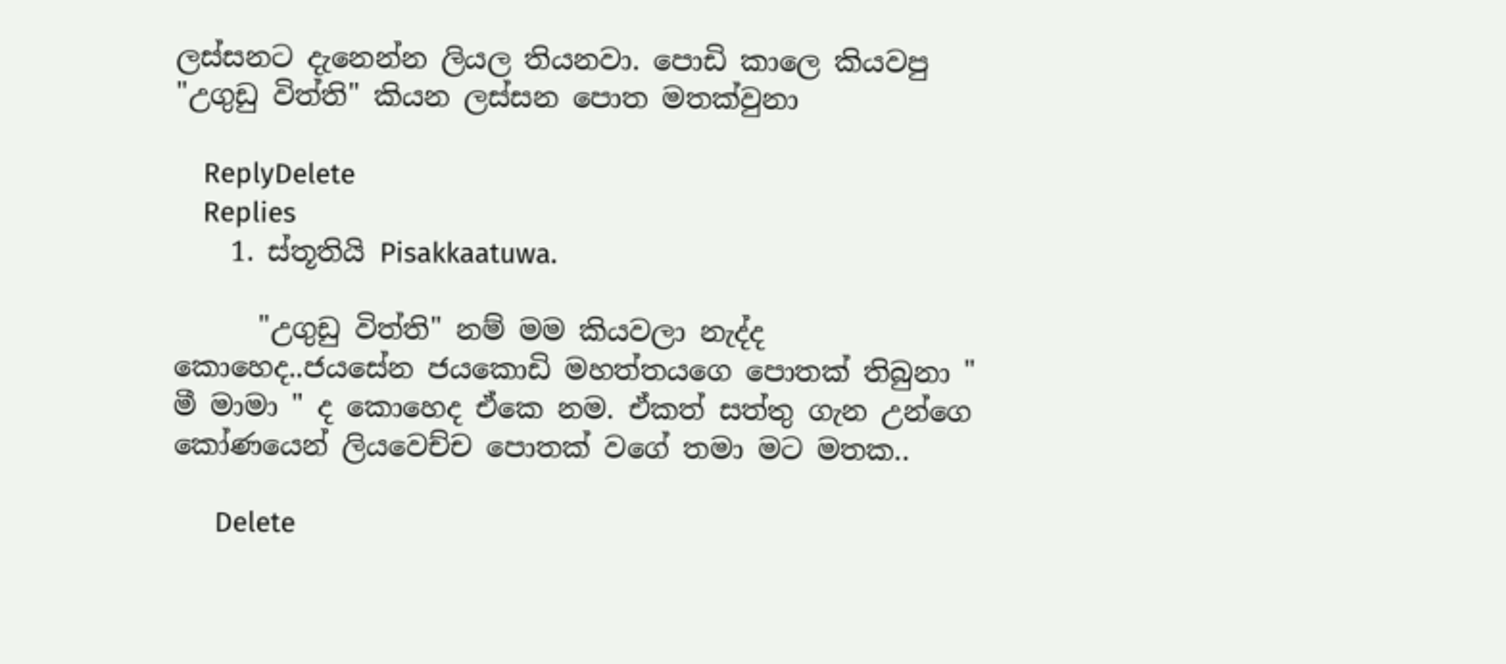ලස්සනට දැනෙන්න ලියල තියනවා. පොඩි කාලෙ කියවපු "උගුඩු විත්ති" කියන ලස්සන පොත මතක්වුනා

    ReplyDelete
    Replies
    1. ස්තූතියි Pisakkaatuwa.

      "උගුඩු විත්ති" නම් මම කියවලා නැද්ද කොහෙද..ජයසේන ජයකොඩි මහත්තයගෙ පොතක් තිබුනා " මී මාමා " ද කොහෙද ඒකෙ නම. ඒකත් සත්තු ගැන උන්ගෙ කෝණයෙන් ලියවෙච්ච පොතක් වගේ තමා මට මතක..

      Delete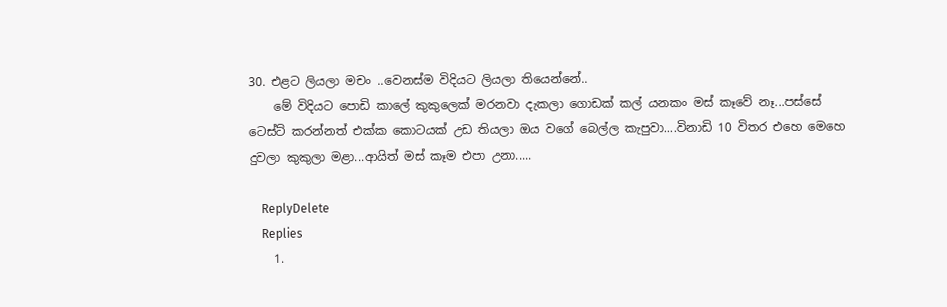30. එළට ලියලා මචං ..වෙනස්ම විදියට ලියලා තියෙන්නේ..
    මේ විදියට පොඩි කාලේ කුකුලෙක් මරනවා දැකලා ගොඩක් කල් යනකං මස් කෑවේ නෑ...පස්සේ ටෙස්ට් කරන්නත් එක්ක කොටයක් උඩ තියලා ඔය වගේ බෙල්ල කැපුවා....විනාඩි 10 විතර එහෙ මෙහෙ දුවලා කුකුලා මළා...ආයිත් මස් කෑම එපා උනා.....

    ReplyDelete
    Replies
    1.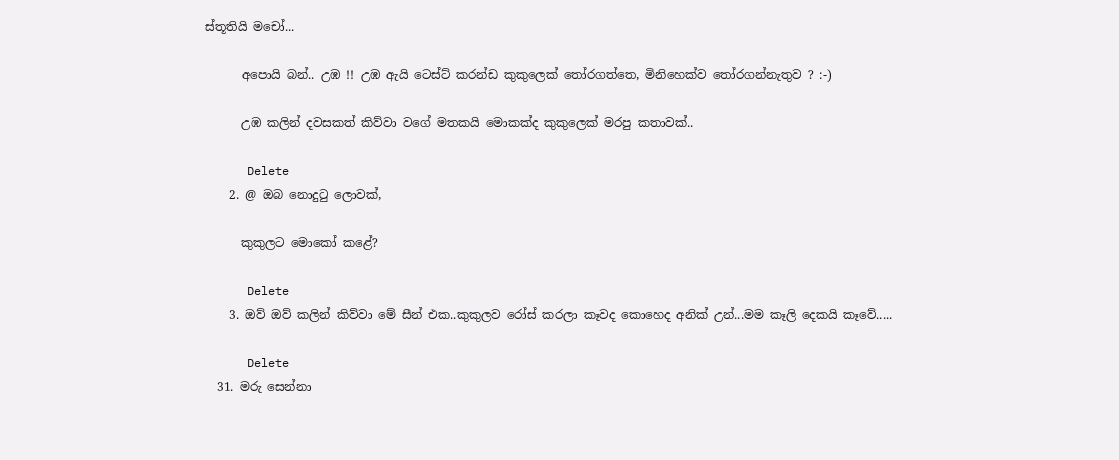ස්තූතියි මචෝ...

      අපොයි බන්.. උඹ !! උඹ ඇයි ටෙස්ට් කරන්ඩ කුකුලෙක් තෝරගත්තෙ, මිනිහෙක්ව තෝරගන්නැතුව ? :-)

      උඹ කලින් දවසකත් කිව්වා වගේ මතකයි මොකක්ද කුකුලෙක් මරපු කතාවක්..

      Delete
    2. @ ඔබ නොදු‍ටු ලොවක්,

      කුකුලට මොකෝ කළේ?

      Delete
    3. ඔව් ඔව් කලින් කිව්වා මේ සීන් එක..කුකුලව රෝස් කරලා කෑවද කොහෙද අනික් උන්...මම කෑලි දෙකයි කෑවේ.....

      Delete
  31. මරු සෙන්නා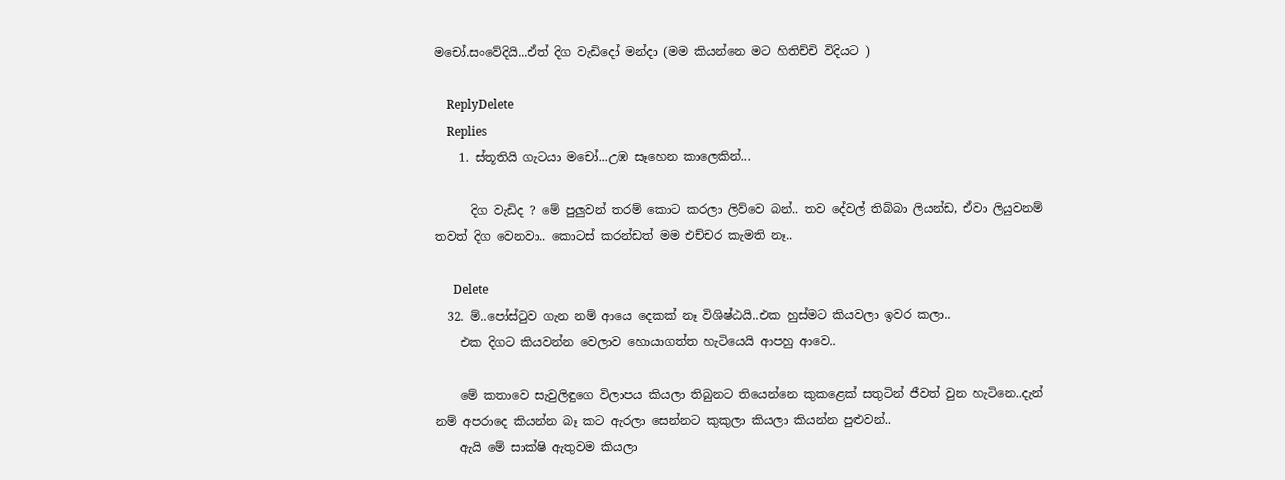මචෝ.සංවේදියි...ඒත් දිග වැඩිදෝ මන්දා (මම කියන්නෙ මට හිතිච්චි විදියට )

    ReplyDelete
    Replies
    1. ස්තූතියි ගැටයා මචෝ...උඹ සෑහෙන කාලෙකින්...

      දිග වැඩිද ? මේ පුලුවන් තරම් කොට කරලා ලිව්වෙ බන්.. තව දේවල් තිබ්බා ලියන්ඩ, ඒවා ලියුවනම් තවත් දිග වෙනවා.. කොටස් කරන්ඩත් මම එච්චර කැමති නෑ..

      Delete
  32. ම්..පෝස්ටුව ගැන නම් ආයෙ දෙකක් නෑ විශිෂ්ඨයි..එක හුස්මට කියවලා ඉවර කලා..
    එක දිගට කියවන්න වෙලාව හොයාගත්ත හැටියෙයි ආපහු ආවෙ..

    මේ කතාවෙ සැවුලිඳුගෙ විලාපය කියලා තිබුනට තියෙන්නෙ කුකළෙක් සතුටින් ජීවත් වුන හැටිනෙ..දැන් නම් අපරාදෙ කියන්න බෑ කට ඇරලා සෙන්නට කුකුලා කියලා කියන්න පුළුවන්..
    ඇයි මේ සාක්ෂි ඇතුවම කියලා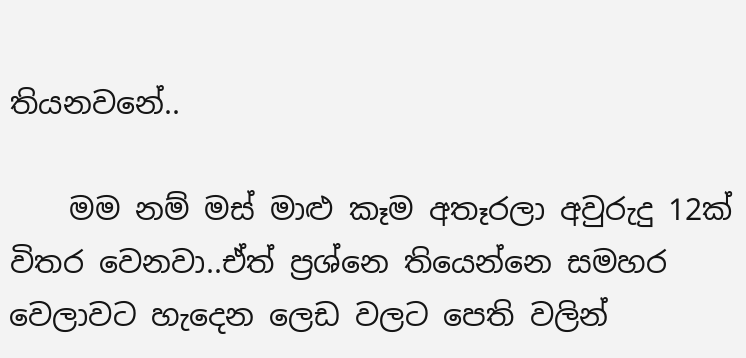තියනවනේ..

    මම නම් මස් මාළු කෑම අතෑරලා අවුරුදු 12ක් විතර වෙනවා..ඒත් ප්‍රශ්නෙ තියෙන්නෙ සමහර වෙලාවට හැදෙන ලෙඩ වලට පෙති වලින්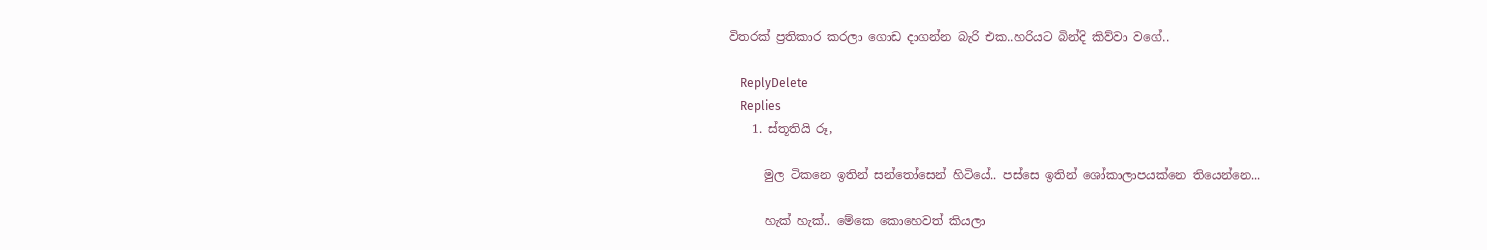විතරක් ප්‍රතිකාර කරලා ගොඩ දාගන්න බැරි එක..හරියට බින්දි කිව්වා වගේ..

    ReplyDelete
    Replies
    1. ස්තූතියි රූ,

      මුල ටිකනෙ ඉතින් සන්තෝසෙන් හිටියේ.. පස්සෙ ඉතින් ශෝකාලාපයක්නෙ තියෙන්නෙ...

      හැක් හැක්.. මේකෙ කොහෙවත් කියලා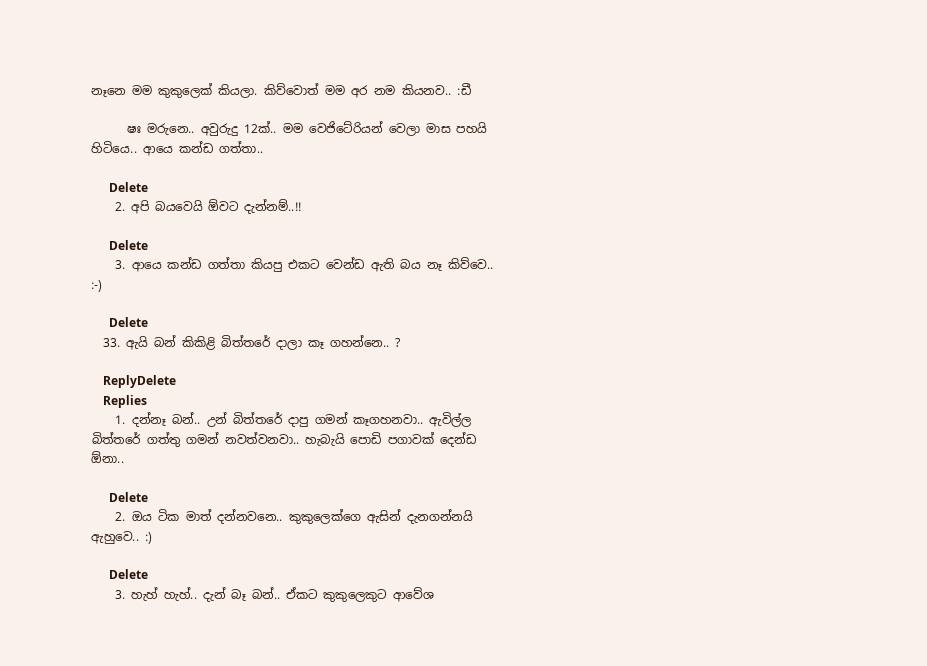නෑනෙ මම කුකුලෙක් කියලා. කිව්වොත් මම අර නම කියනව.. :ඩී

      ෂඃ මරුනෙ.. අවුරුදු 12ක්.. මම වෙජිටේරියන් වෙලා මාස පහයි හිටියෙ.. ආයෙ කන්ඩ ගත්තා..

      Delete
    2. අපි බයවෙයි ඕවට දැන්නම්..!!

      Delete
    3. ආයෙ කන්ඩ ගත්තා කියපු එකට වෙන්ඩ ඇති බය නෑ කිව්වෙ.. :-)

      Delete
  33. ඇයි බන් කිකිළි බිත්තරේ දාලා කෑ ගහන්නෙ.. ?

    ReplyDelete
    Replies
    1. දන්නෑ බන්.. උන් බිත්තරේ දාපු ගමන් කෑගහනවා.. ඇවිල්ල බිත්තරේ ගත්තු ගමන් නවත්වනවා.. හැබැයි පොඩි පගාවක් දෙන්ඩ ඕනා..

      Delete
    2. ඔය ටික මාත් දන්නවනෙ.. කුකුලෙක්ගෙ ඇසින් දැනගන්නයි ඇහුවෙ.. :)

      Delete
    3. හැහ් හැහ්.. දැන් බෑ බන්.. ඒකට කුකුලෙකුට ආවේශ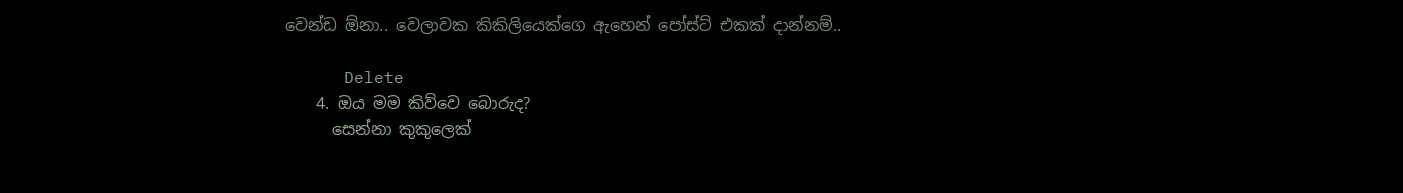වෙන්ඩ ඕනා.. වෙලාවක කිකිලියෙක්ගෙ ඇහෙන් පෝස්ට් එකක් දාන්නම්..

      Delete
    4. ඔය මම කිව්වෙ බොරුද?
      සෙන්නා කුකුලෙක්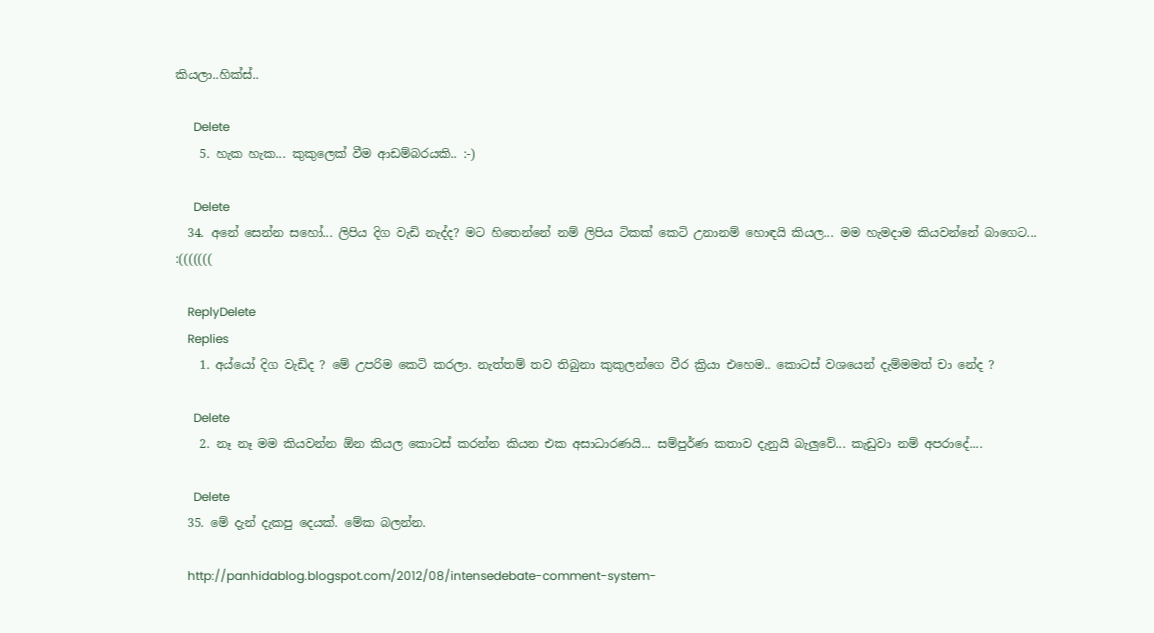කියලා..හික්ස්..

      Delete
    5. හැක හැක... කුකුලෙක් වීම ආඩම්බරයකි.. :-)

      Delete
  34. අනේ සෙන්න සහෝ... ලිපිය දිග වැඩි නැද්ද? මට හිතෙන්නේ නම් ලිපිය ටිකක් කෙටි උනානම් හොඳයි කියල... මම හැමදාම කියවන්නේ බාගෙට... :(((((((

    ReplyDelete
    Replies
    1. අය්යෝ දිග වැඩිද ? මේ උපරිම කෙටි කරලා. නැත්තම් තව තිබුනා කුකුලන්ගෙ වීර ක්‍රියා එහෙම.. කොටස් වශයෙන් දැම්මමත් චා නේද ?

      Delete
    2. නෑ නෑ මම කියවන්න ඕන කියල කොටස් කරන්න කියන එක අසාධාරණයි... සම්පුර්ණ කතාව දැනුයි බැලුවේ... කැඩුවා නම් අපරාදේ....

      Delete
  35. මේ දැන් දැකපු දෙයක්. මේක බලන්න.

    http://panhidablog.blogspot.com/2012/08/intensedebate-comment-system-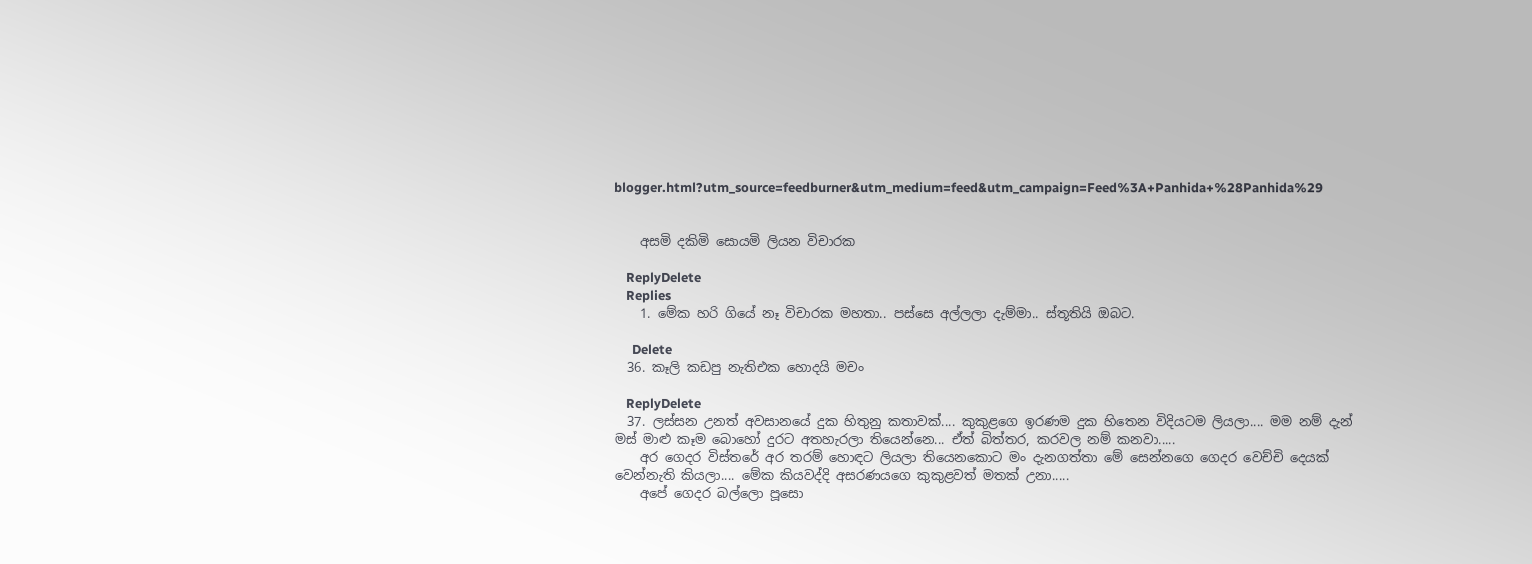blogger.html?utm_source=feedburner&utm_medium=feed&utm_campaign=Feed%3A+Panhida+%28Panhida%29


    අසමි දකිමි සොයමි ලියන විචාරක

    ReplyDelete
    Replies
    1. මේක හරි ගියේ නෑ විචාරක මහතා.. පස්සෙ අල්ලලා දැම්මා.. ස්තූතියි ඔබට.

      Delete
  36. කෑලි කඩපු නැතිඑක හොදයි මචං

    ReplyDelete
  37. ලස්සන උනත් අවසානයේ දුක හිතුනු කතාවක්.... කුකුළගෙ ඉරණම දුක හිතෙන විදියටම ලියලා.... මම නම් දැන් මස් මාළු කෑම බොහෝ දුරට අතහැරලා තියෙන්නෙ... ඒත් බිත්තර, කරවල නම් කනවා.....
    අර ගෙදර විස්තරේ අර තරම් හොඳට ලියලා තියෙනකොට මං දැනගත්තා මේ සෙන්නගෙ ගෙදර වෙච්චි දෙයක් වෙන්නැති කියලා.... මේක කියවද්දි අසරණයගෙ කුකුළවත් මතක් උනා.....
    අපේ ගෙදර බල්ලො පූසො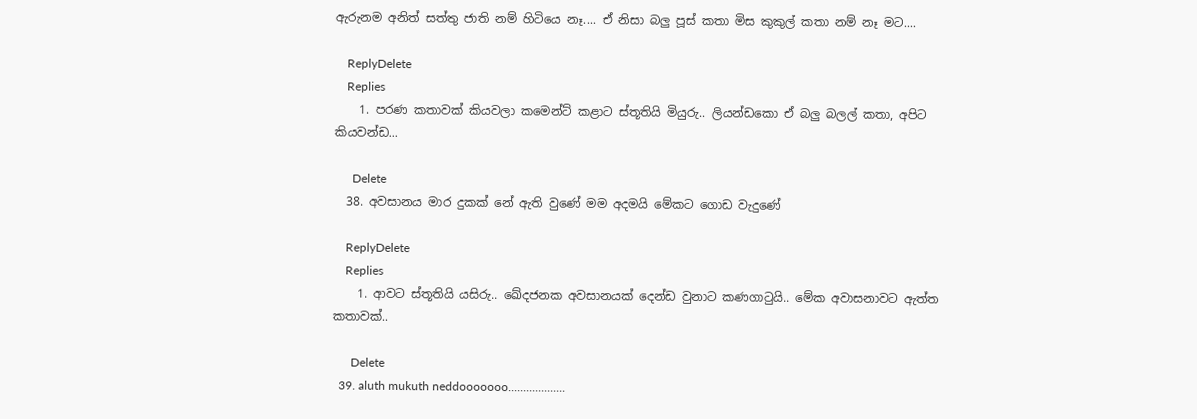ඇරුනම අනිත් සත්තු ජාති නම් හිටියෙ නෑ.... ඒ නිසා බලු පූස් කතා මිස කුකුල් කතා නම් නෑ මට....

    ReplyDelete
    Replies
    1. පරණ කතාවක් කියවලා කමෙන්ට් කළාට ස්තූතියි මියුරු.. ලියන්ඩකො ඒ බලු බලල් කතා, අපිට කියවන්ඩ...

      Delete
  38. අවසානය මාර දුකක් නේ ඇති වුණේ මම අදමයි මේකට ගොඩ වැදුණේ

    ReplyDelete
    Replies
    1. ආවට ස්තූතියි යසිරු.. ඛේදජනක අවසානයක් දෙන්ඩ වුනාට කණගාටුයි.. මේක අවාසනාවට ඇත්ත කතාවක්..

      Delete
  39. aluth mukuth neddooooooo...................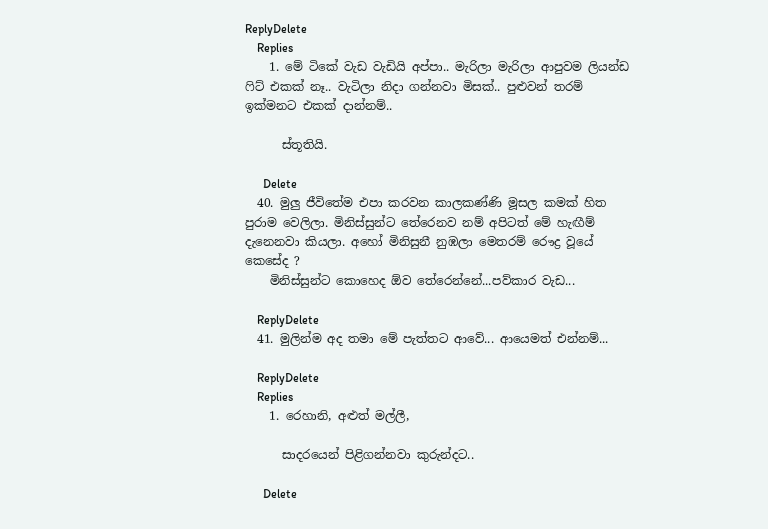ReplyDelete
    Replies
    1. මේ ටිකේ වැඩ වැඩියි අප්පා.. මැරිලා මැරිලා ආපුවම ලියන්ඩ ෆිට් එකක් නෑ.. වැටිලා නිදා ගන්නවා මිසක්.. පුළුවන් තරම් ඉක්මනට එකක් දාන්නම්..

      ස්තූතියි.

      Delete
  40. මුලු ජීවිතේම එපා කරවන කාලකණ්ණි මූසල කමක් හිත පුරාම වෙලිලා. මිනිස්සුන්ට තේරෙනව නම් අපිටත් මේ හැඟීම් දැනෙනවා කියලා. අහෝ මිනිසුනී නුඹලා මෙතරම් රෞද්‍ර වූයේ කෙසේද ?
    මිනිස්සුන්ට කොහෙද ඕව තේරෙන්නේ...පව්කාර වැඩ...

    ReplyDelete
  41. මුලින්ම අද තමා මේ පැත්තට ආවේ... ආයෙමත් එන්නම්...

    ReplyDelete
    Replies
    1. රෙහානි, අළුත් මල්ලී,

      සාදරයෙන් පිළිගන්නවා කුරුන්දට..

      Delete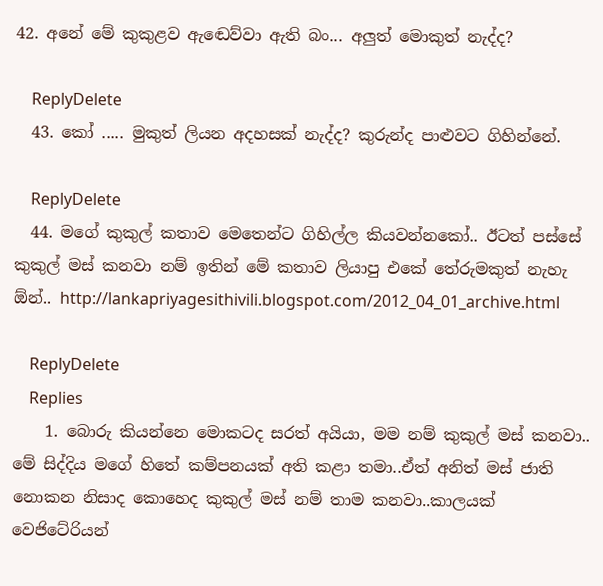42. අනේ මේ කුකුළව ඇඬෙව්වා ඇති බං... අලුත් මොකුත් නැද්ද?

    ReplyDelete
  43. කෝ ..... මුකුත් ලියන අදහසක් නැද්ද? කුරුන්ද පාළුවට ගිහින්නේ.

    ReplyDelete
  44. මගේ කුකුල් කතාව මෙතෙන්ට ගිහිල්ල කියවන්නකෝ.. ඊටත් පස්සේ කුකුල් මස් කනවා නම් ඉතින් මේ කතාව ලියාපු එකේ තේරුමකුත් නැහැ ඕන්.. http://lankapriyagesithivili.blogspot.com/2012_04_01_archive.html

    ReplyDelete
    Replies
    1. බොරු කියන්නෙ මොකටද සරත් අයියා, මම නම් කුකුල් මස් කනවා.. මේ සිද්දිය මගේ හිතේ කම්පනයක් අති කළා තමා..ඒත් අනිත් මස් ජාති නොකන නිසාද කොහෙද කුකුල් මස් නම් තාම කනවා..කාලයක් වෙජිටේරියන්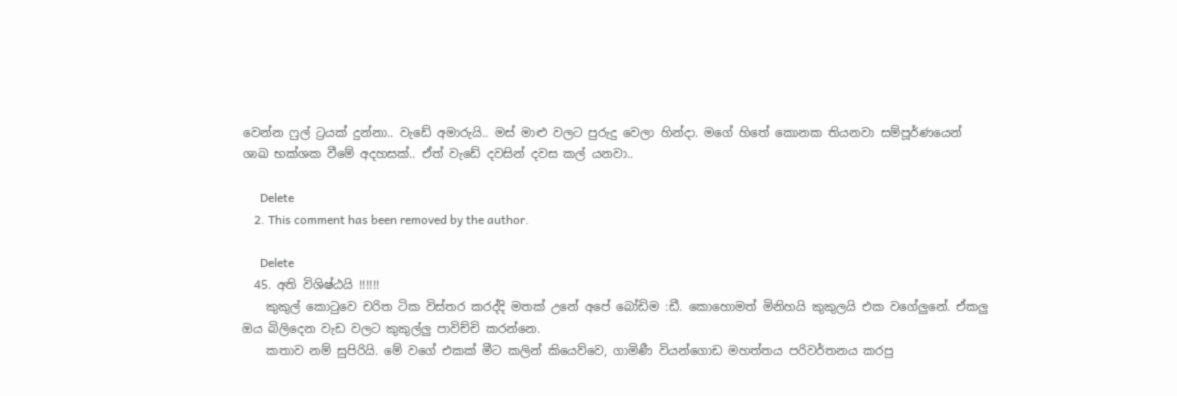වෙන්න ෆුල් ට්‍රයක් දුන්නා.. වැඩේ අමාරුයි.. මස් මාළු වලට පුරුදු වෙලා හින්දා. මගේ හිතේ කොනක තියනවා සම්පූර්ණයෙන් ශාඛ භක්ශක වීමේ අදහසක්.. ඒත් වැඩේ දවසින් දවස කල් යනවා..

      Delete
    2. This comment has been removed by the author.

      Delete
  45. අති විශිෂ්ඨයි !!!!!!
    කුකුල් කො‍ටුවෙ චරිත ටික විස්තර කරද්දි මතක් උනේ අපේ බෝඩිම :ඩී. කොහොමත් මිනිහයි කුකුලයි එක වගේලුනේ. ඒකලු ඔය බිලිදෙන වැඩ වලට කුකුල්ලු පාවිච්චි කරන්නෙ.
    කතාව නම් සුපිරියි. මේ වගේ එකක් මීට කලින් කියෙව්වෙ, ගාමිණී වියන්ගොඩ මහත්තය පරිවර්තනය කරපු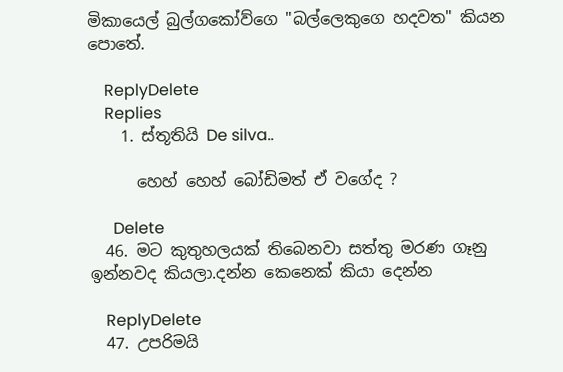මිකායෙල් බුල්ගකෝව්ගෙ "බල්ලෙකුගෙ හදවත" කියන පොතේ.

    ReplyDelete
    Replies
    1. ස්තූතියි De silva..

      හෙහ් හෙහ් බෝඩිමත් ඒ වගේද ?

      Delete
  46. මට කුතුහලයක් තිබෙනවා සත්තු මරණ ගෑනු ඉන්නවද කියලා.දන්න කෙනෙක් කියා දෙන්න

    ReplyDelete
  47. උපරිමයි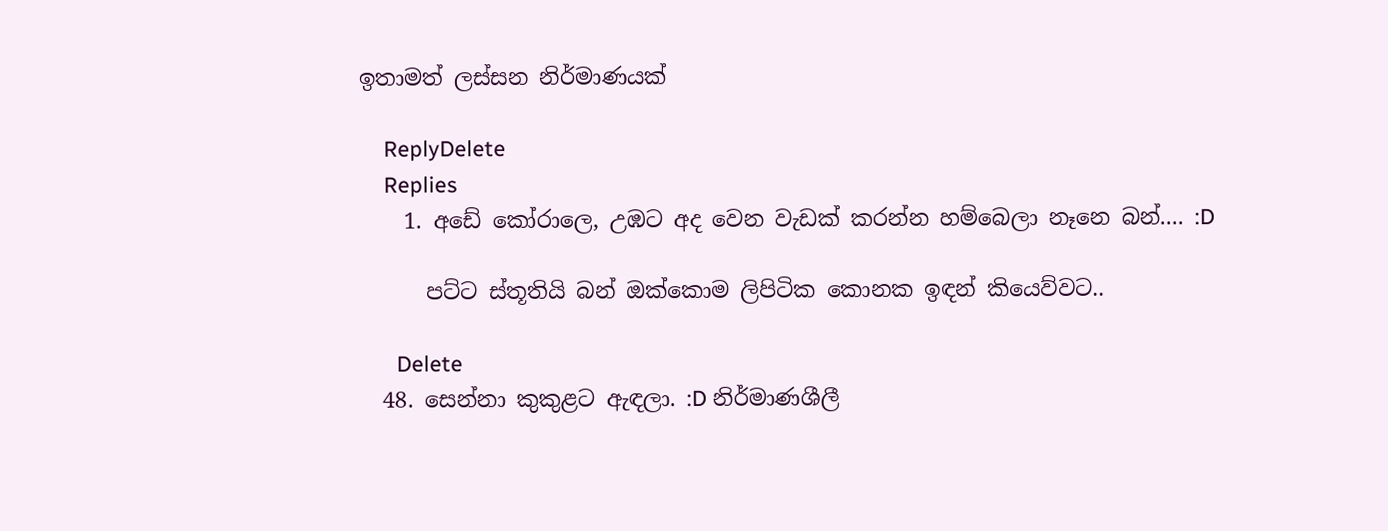ඉතාමත් ලස්සන නිර්මාණයක්

    ReplyDelete
    Replies
    1. අඩේ කෝරාලෙ, උඹට අද වෙන වැඩක් කරන්න හම්බෙලා නෑනෙ බන්.... :D

      පට්ට ස්තූතියි බන් ඔක්කොම ලිපිටික කොනක ඉඳන් කියෙව්වට..

      Delete
  48. සෙන්නා කුකුළට ඇඳලා. :D නිර්මාණශීලී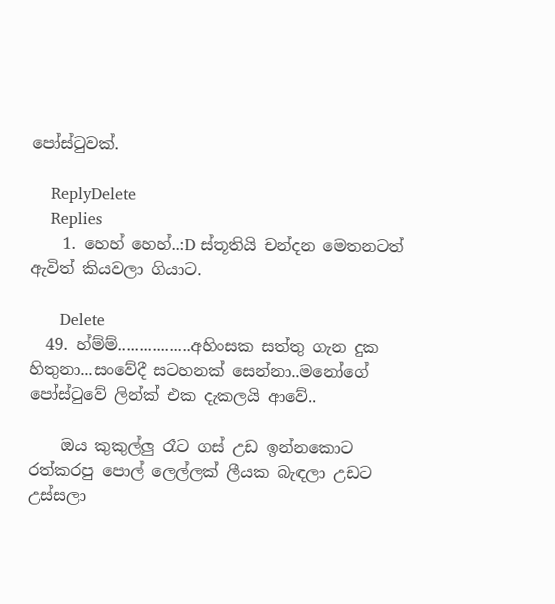පෝස්ටුවක්.

    ReplyDelete
    Replies
    1. හෙහ් හෙහ්..:D ස්තූතියි චන්දන මෙතනටත් ඇවිත් කියවලා ගියාට.

      Delete
  49. හ්ම්ම්.................අහිංසක සත්තු ගැන දුක හිතුනා...සංවේදී සටහනක් සෙන්නා..මනෝගේ පෝස්ටුවේ ලින්ක් එක දැකලයි ආවේ..

    ඔය කුකුල්ලු රෑට ගස් උඩ ඉන්නකොට රත්කරපු පොල් ලෙල්ලක් ලීයක බැඳලා උඩට උස්සලා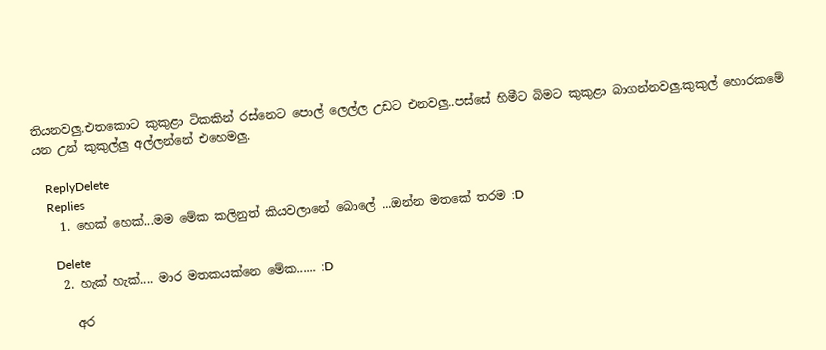තියනවලු.එතකොට කුකුළා ටිකකින් රස්නෙට පොල් ලෙල්ල උඩට එනවලු..පස්සේ හිමීට බිමට කුකුළා බාගන්නවලු.කුකුල් හොරකමේ යන උන් කුකුල්ලු අල්ලන්නේ එහෙමලු.

    ReplyDelete
    Replies
    1. හෙක් හෙක්...මම මේක කලිනුත් කියවලානේ බොලේ ...ඔන්න මතකේ තරම :D

      Delete
    2. හැක් හැක්.... මාර මතකයක්නෙ මේක...... :D

      අර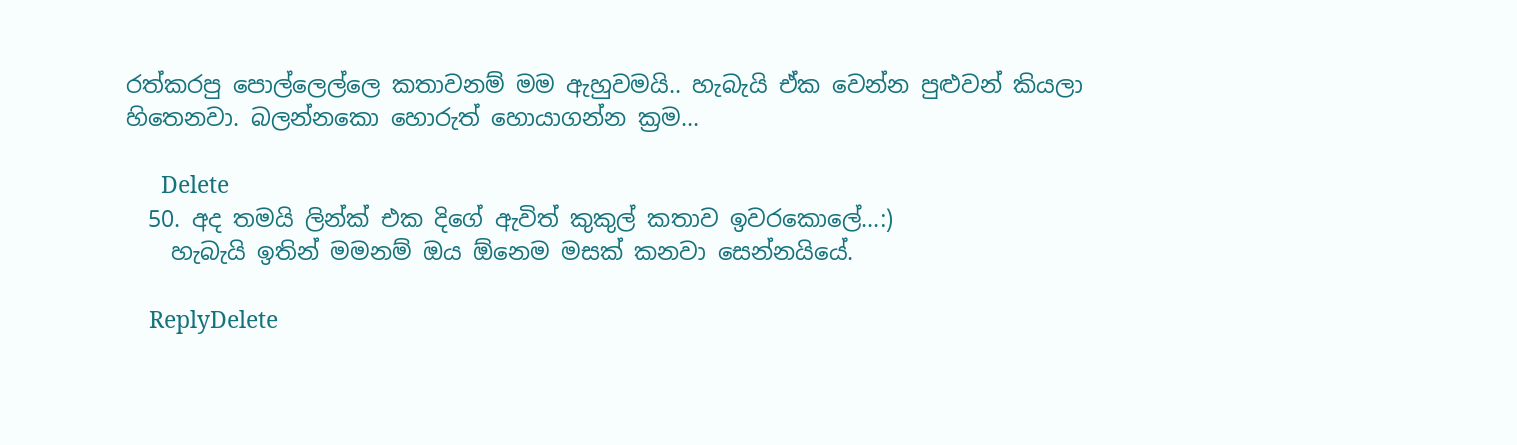රත්කරපු පොල්ලෙල්ලෙ කතාවනම් මම ඇහුවමයි.. හැබැයි ඒක වෙන්න පුළුවන් කියලා හිතෙනවා. බලන්නකො හොරුත් හොයාගන්න ක්‍රම...

      Delete
  50. අද තමයි ලින්ක් එක දිගේ ඇවිත් කුකුල් කතාව ඉවරකොලේ...:)
    හැබැයි ඉතින් මමනම් ඔය ඕනෙම මසක් කනවා සෙන්නයියේ.

    ReplyDelete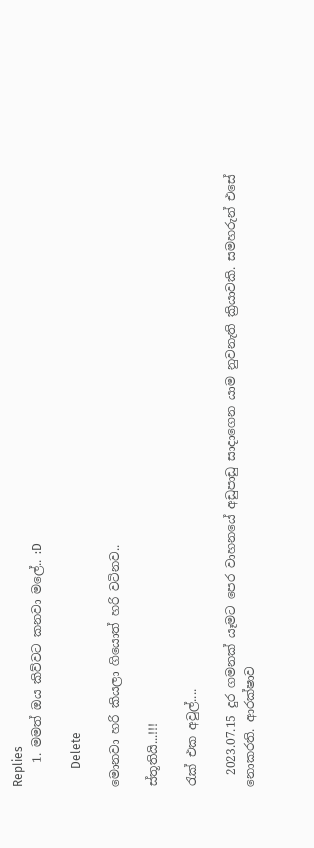Replies
    1. මමත් ඔය කිව්වට කනවා මලේ.. :D

      Delete

මොනවා හරි කියලා ගියොත් හරි වටිනව..

ස්තූතියි...!!!

රැක් එක අවුල්....

  2023.07.15 දුර ගමනක් යෑමට පෙර වාහනයේ අඩුපාඩු සාදාගෙන යාම නුවනැති ක්‍රියාවකි. සමහරුන් එසේ නොකරති. ආරක්ෂාව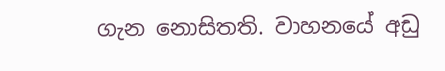ගැන නොසිතති. වාහනයේ අඩු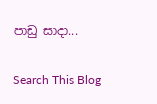පාඩු සාදා...

Search This Blog